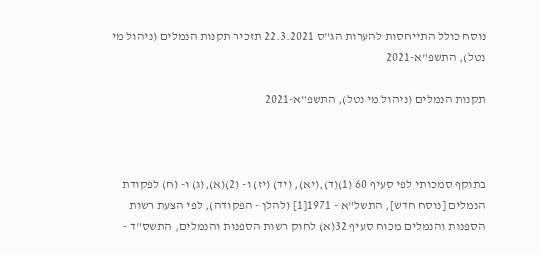נוסח כולל התייחסות להערות הג"ס 22.3.2021 תזכיר תקנות הנמלים (ניהול מי נטל), התשפ"א-2021

תקנות הנמלים (ניהול מי נטל), התשפ"א-2021



בתוקף סמכותי לפי סעיף 60 (1)(ד),(יא), (יד) (יז) ו- (2)(א),(ג) ו- (ח) לפקודת הנמלים [נוסח חדש], התשל"א - 1971[1] (להלן - הפקודה), לפי הצעת רשות הספנות והנמלים מכוח סעיף 32(א) לחוק רשות הספנות והנמלים, התשס"ד -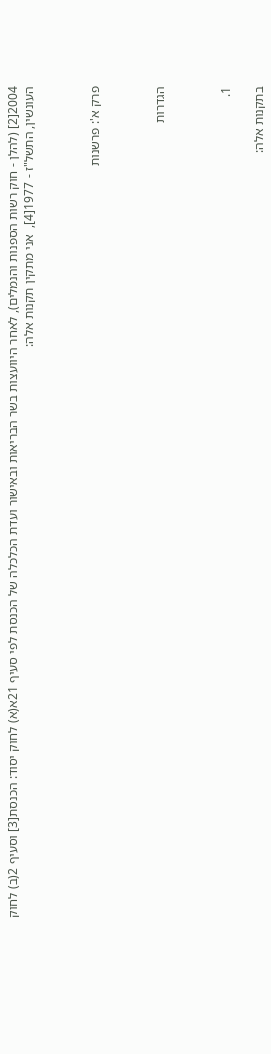2004[2] (להלן - חוק רשות הספנות והנמלים), לאחר היוועצות בשר הבריאות ובאישור ועדת הכלכלה של הכנסת לפי סעיף 21א(א) לחוק יסוד: הכנסת[3] וסעיף 2(ב) לחוק העונשין, התשל"ז - 1977[4],  אני מתקין תקנות אלה:



פרק א': פרשנות



הגדרות



1.

בתקנות אלה: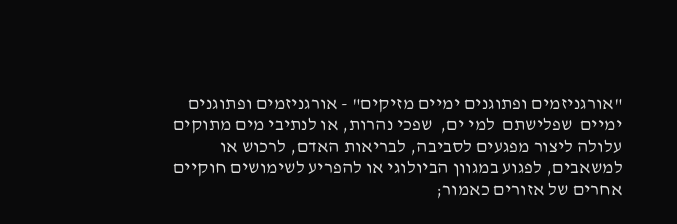"אורגניזמים ופתוגנים ימיים מזיקים" - אורגניזמים ופתוגנים ימיים  שפלישתם  למי ים,  שפכי נהרות, או לנתיבי מים מתוקים עלולה ליצור מפגעים לסביבה, לבריאות האדם, לרכוש או למשאבים, לפגוע במגוון הביולוגי או להפריע לשימושים חוקיים אחרים של אזורים כאמור;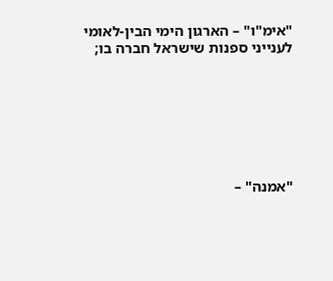"אימ"ו" – הארגון הימי הבין-לאומי לענייני ספנות שישראל חברה בו;







"אמנה" –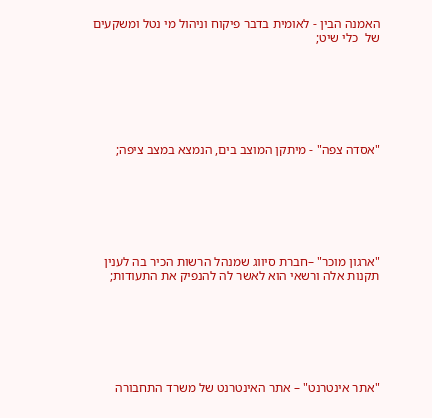האמנה הבין - לאומית בדבר פיקוח וניהול מי נטל ומשקעים של  כלי שיט;







"אסדה צפה" - מיתקן המוצב בים, הנמצא במצב ציפה;







"ארגון מוכר" –חברת סיווג שמנהל הרשות הכיר בה לענין תקנות אלה ורשאי הוא לאשר לה להנפיק את התעודות;







"אתר אינטרנט" – אתר האינטרנט של משרד התחבורה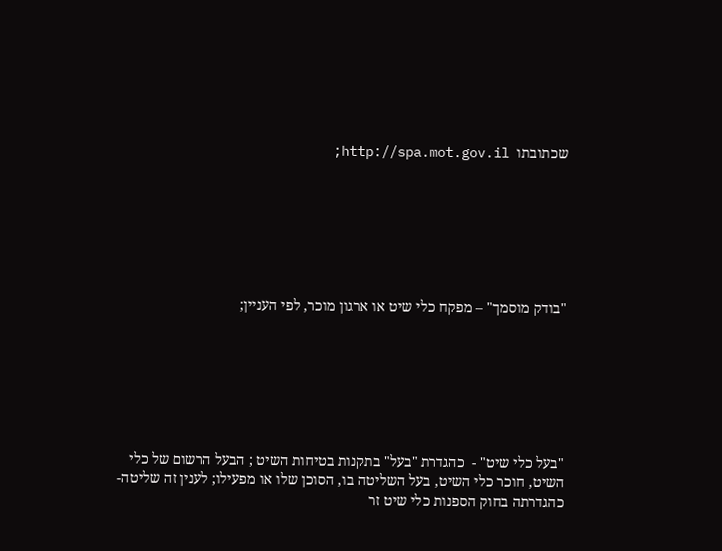שכתובתו  http://spa.mot.gov.il;







"בודק מוסמך" – מפקח כלי שיט או ארגון מוכר, לפי העניין;







"בעל כלי שיט" -  כהגדרת "בעל" בתקנות בטיחות השיט ; הבעל הרשום של כלי השיט, חוכר כלי השיט, בעל השליטה בו, הסוכן שלו או מפעילו; לענין זה שליטה- כהגדרתה בחוק הספנות כלי שיט זר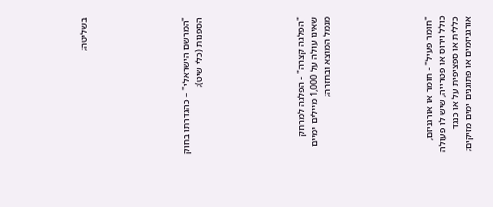בשליטה;







"המרשם הישראלי" – כהגדרתו בחוק הספנות (כלי שיט);







"הפלגה קצרה" - הפלגה למרחק שאינו עולה על 1,000 מיילים ימיים מנמל המוצא ובחזרה;







"חומר פעיל" - חומר או אורגניזם, כולל וירוס או פטרייה, שיש לו פעולה כללית או ספציפית על או כנגד אורגניזמים או פתוגנים ימים מזיקים;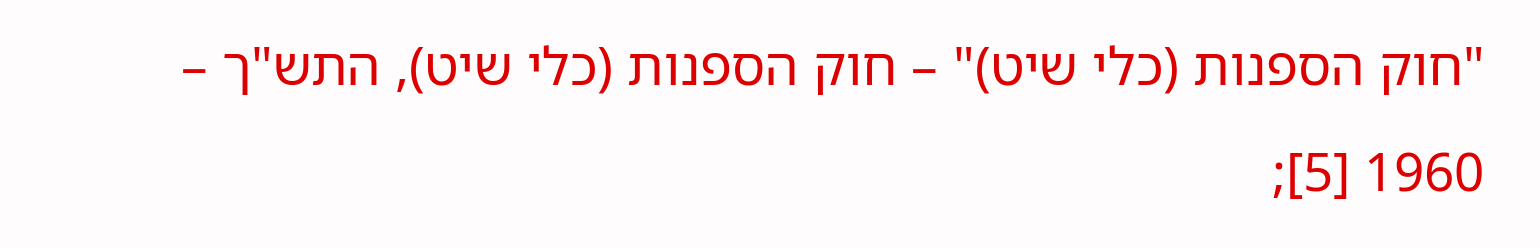"חוק הספנות (כלי שיט)" – חוק הספנות (כלי שיט), התש"ך – 1960 [5];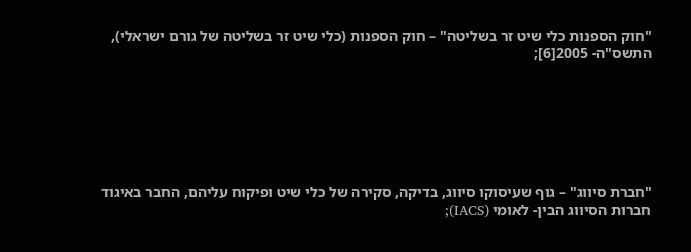"חוק הספנות כלי שיט זר בשליטה" – חוק הספנות (כלי שיט זר בשליטה של גורם ישראלי), התשס"ה- 2005[6];







"חברת סיווג" – גוף שעיסוקו סיווג, בדיקה, סקירה של כלי שיט ופיקוח עליהם, החבר באיגוד חברות הסיווג הבין- לאומי (IACS);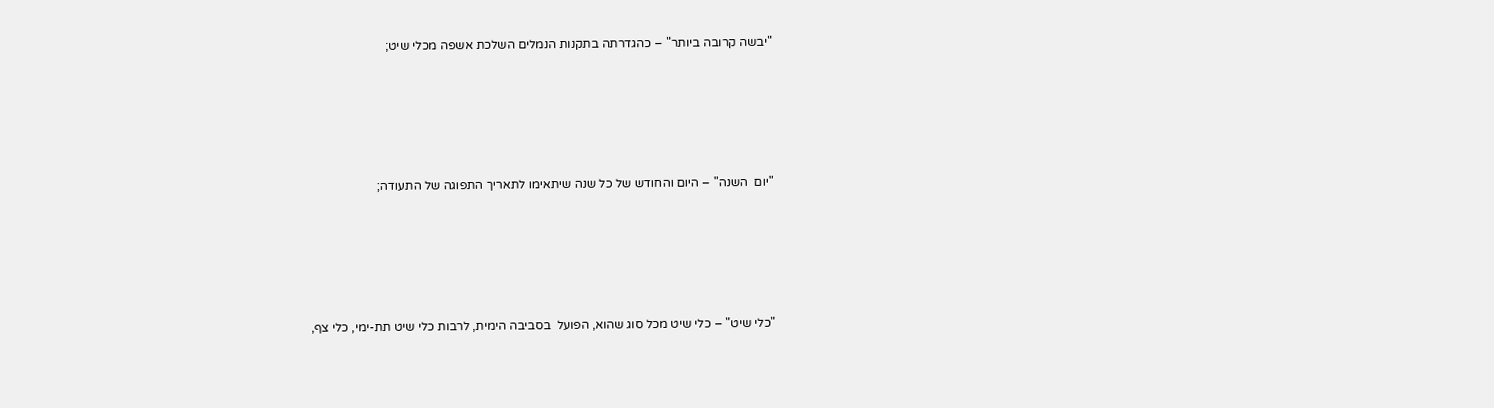"יבשה קרובה ביותר" – כהגדרתה בתקנות הנמלים השלכת אשפה מכלי שיט;







"יום  השנה" – היום והחודש של כל שנה שיתאימו לתאריך התפוגה של התעודה;







"כלי שיט" – כלי שיט מכל סוג שהוא, הפועל  בסביבה הימית, לרבות כלי שיט תת-ימי, כלי צף,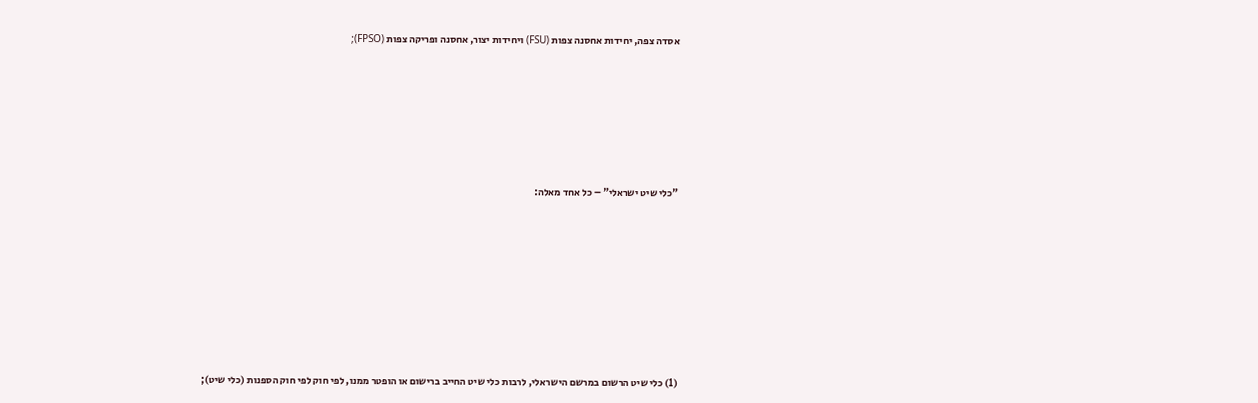אסדה צפה, יחידות אחסנה צפות (FSU) ויחידות יצור, אחסנה ופריקה צפות (FPSO);







"כלי שיט ישראלי" – כל אחד מאלה:









(1) כלי שיט הרשום במרשם הישראלי, לרבות כלי שיט החייב ברישום או הופטר ממנו, לפי חוק לפי חוק הספנות (כלי שיט);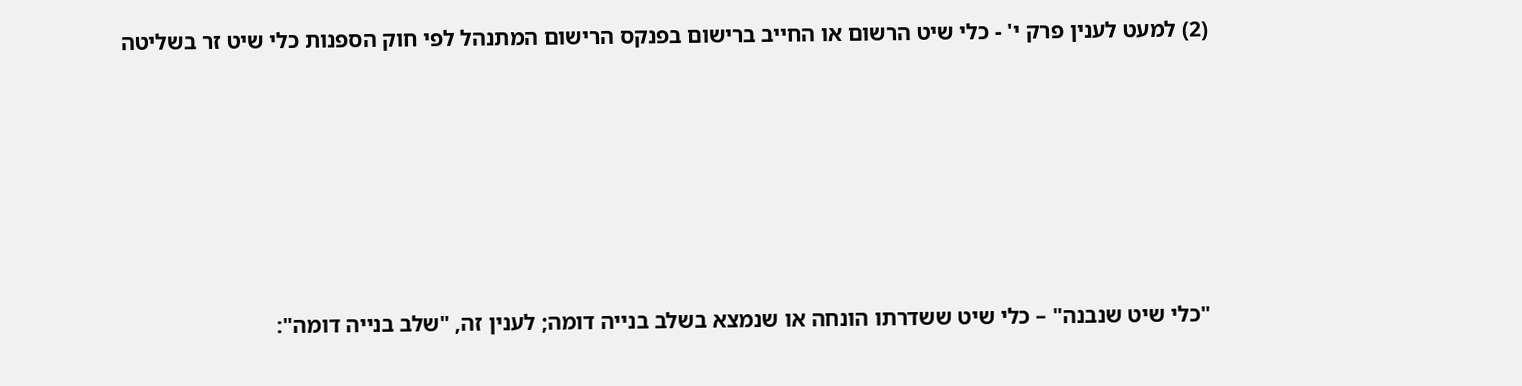(2) למעט לענין פרק י' - כלי שיט הרשום או החייב ברישום בפנקס הרישום המתנהל לפי חוק הספנות כלי שיט זר בשליטה







"כלי שיט שנבנה" – כלי שיט ששדרתו הונחה או שנמצא בשלב בנייה דומה; לענין זה, "שלב בנייה דומה":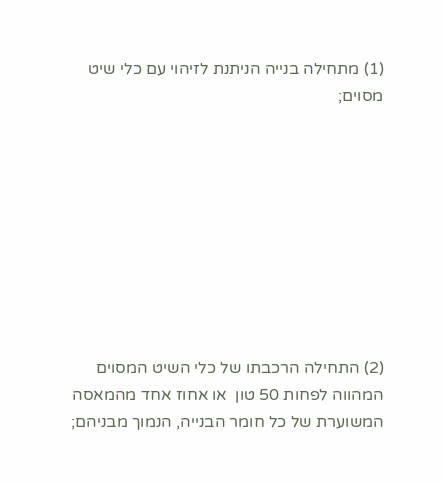(1) מתחילה בנייה הניתנת לזיהוי עם כלי שיט מסוים;









(2) התחילה הרכבתו של כלי השיט המסוים המהווה לפחות 50 טון  או אחוז אחד מהמאסה המשוערת של כל חומר הבנייה, הנמוך מבניהם;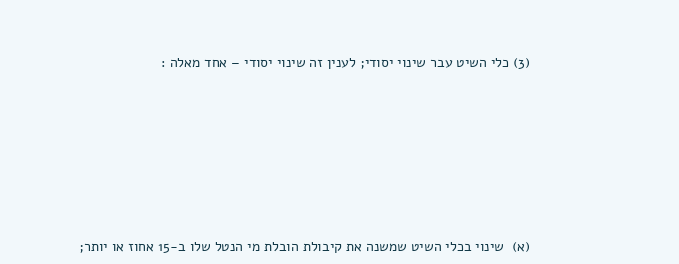(3) כלי השיט עבר שינוי יסודי; לענין זה שינוי יסודי – אחד מאלה :











(א)  שינוי בכלי השיט שמשנה את קיבולת הובלת מי הנטל שלו ב-15 אחוז או יותר;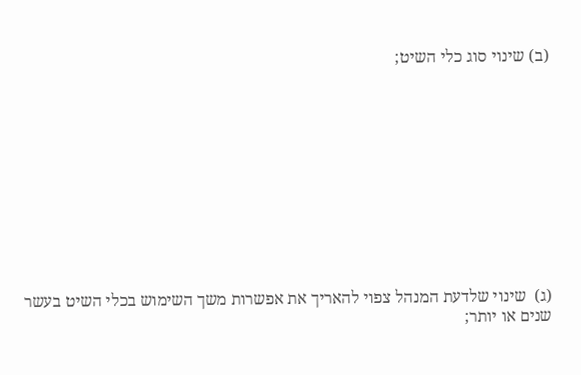(ב) שינוי סוג כלי השיט;











(ג)  שינוי שלדעת המנהל צפוי להאריך את אפשרות משך השימוש בכלי השיט בעשר שנים או יותר;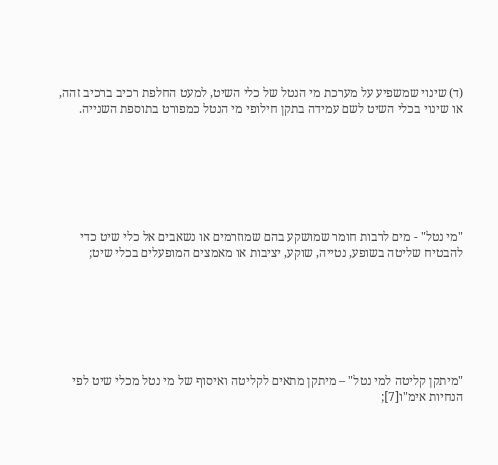(ד) שינוי שמשפיע על מערכת מי הנטל של כלי השיט, למעט החלפת רכיב ברכיב זהה, או שינוי בכלי השיט לשם עמידה בתקן חילופי מי הנטל כמפורט בתוספת השנייה.







"מי נטל" - מים לרבות חומר שמושקע בהם שמוזרמים או נשאבים אל כלי שיט כדי להבטיח שליטה בשופע, נטייה, שוקע, יציבות או מאמצים המופעלים בכלי שיט;







"מיתקן קליטה למי נטל" – מיתקן מתאים לקליטה ואיסוף של מי נטל מכלי שיט לפי הנחיות אימ"ו[7];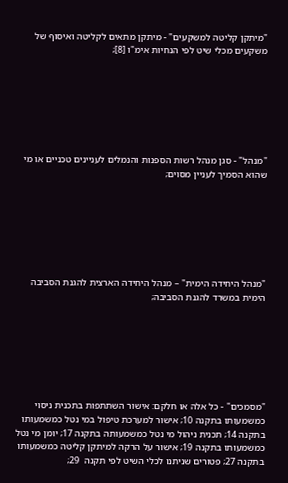"מיתקן קליטה למשקעים" - מיתקן מתאים לקליטה ואיסוף של משקעים מכלי שיט לפי הנחיות אימ"ו [8];







"מנהל" - סגן מנהל רשות הספנות והנמלים לעניינים טכניים או מי שהוא הסמיך לעניין מסוים;







"מנהל היחידה הימית" – מנהל היחידה הארצית להגנת הסביבה הימית במשרד להגנת הסביבה;







"מסמכים" - כל אלה או חלקם: אישור השתתפות בתכנית ניסוי כמשמעותו בתקנה 10; אישור למערכת טיפול במי נטל כמשמעותו בתקנה 14; תכנית ניהול מי נטל כמשמעותה בתקנה 17; יומן מי נטל כמשמעותו בתקנה 19; אישור על הרקה למיתקן קליטה כמשמעותו בתקנה 27; פטורים שניתנו לכלי השיט לפי תקנה  29;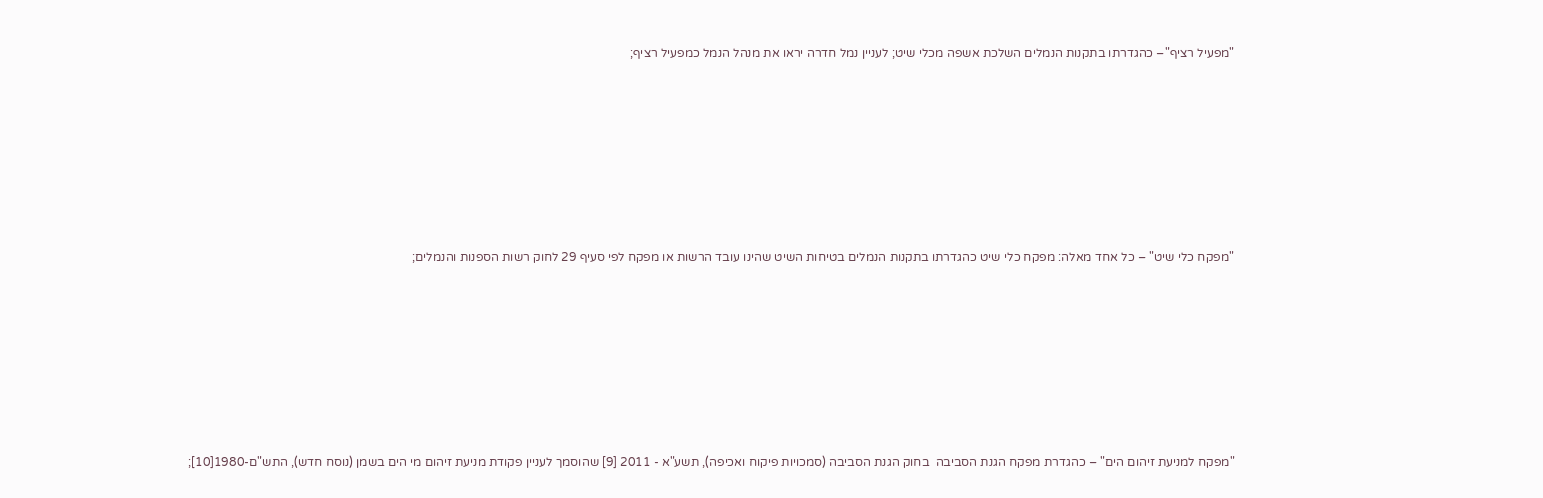"מפעיל רציף"– כהגדרתו בתקנות הנמלים השלכת אשפה מכלי שיט; לעניין נמל חדרה יראו את מנהל הנמל כמפעיל רציף;







"מפקח כלי שיט" – כל אחד מאלה: מפקח כלי שיט כהגדרתו בתקנות הנמלים בטיחות השיט שהינו עובד הרשות או מפקח לפי סעיף 29 לחוק רשות הספנות והנמלים;







"מפקח למניעת זיהום הים" – כהגדרת מפקח הגנת הסביבה  בחוק הגנת הסביבה (סמכויות פיקוח ואכיפה), תשע"א - 2011 [9] שהוסמך לעניין פקודת מניעת זיהום מי הים בשמן (נוסח חדש), התש"ם-1980[10];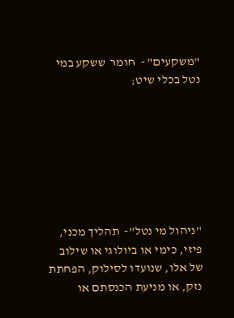"משקעים" -  חומר  ששקע במי נטל בכלי שיט;







"ניהול מי נטל"-  תהליך מכני, פיזי, כימי או ביולוגי או שילוב של אלו, שנועדו לסילוק, הפחתת נזק, או מניעת הכנסתם או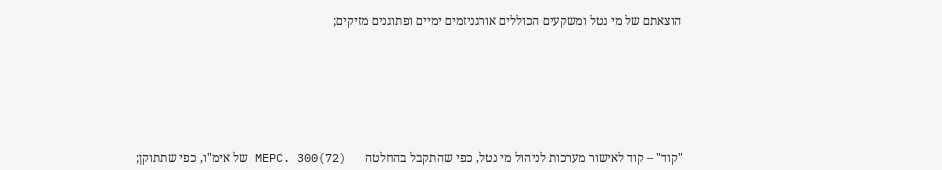הוצאתם של מי נטל ומשקעים הכוללים אורגניזמים ימיים ופתוגנים מזיקים;







"קוד" – קוד לאישור מערכות לניהול מי נטל, כפי שהתקבל בהחלטה      MEPC. 300(72) של אימ"ו, כפי שתתוקן;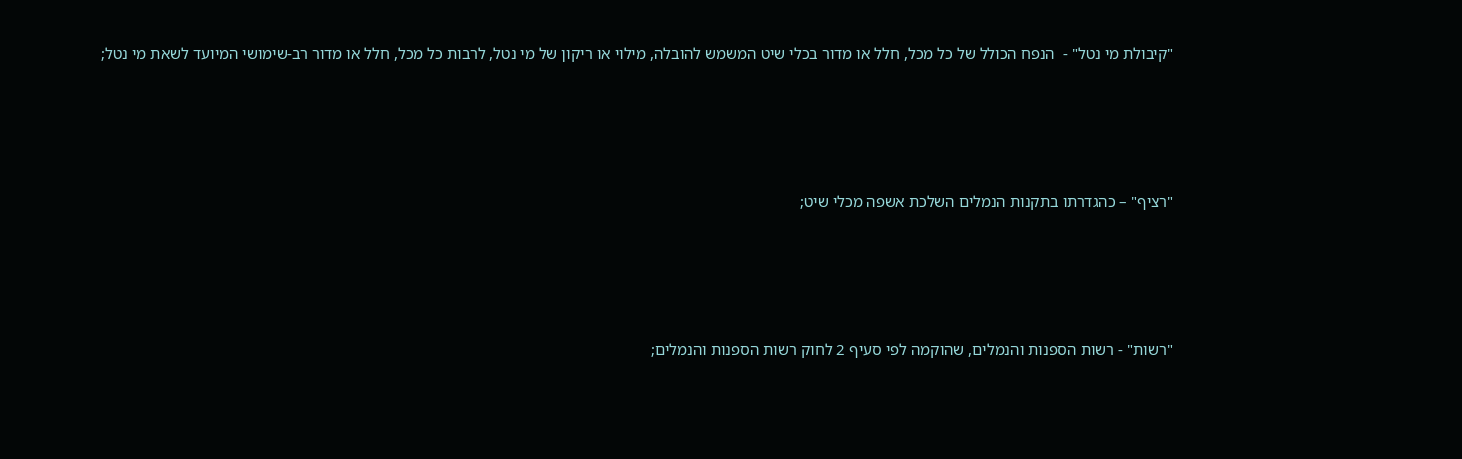"קיבולת מי נטל" -  הנפח הכולל של כל מכל, חלל או מדור בכלי שיט המשמש להובלה, מילוי או ריקון של מי נטל, לרבות כל מכל, חלל או מדור רב-שימושי המיועד לשאת מי נטל;







"רציף" – כהגדרתו בתקנות הנמלים השלכת אשפה מכלי שיט;







"רשות" - רשות הספנות והנמלים, שהוקמה לפי סעיף 2 לחוק רשות הספנות והנמלים;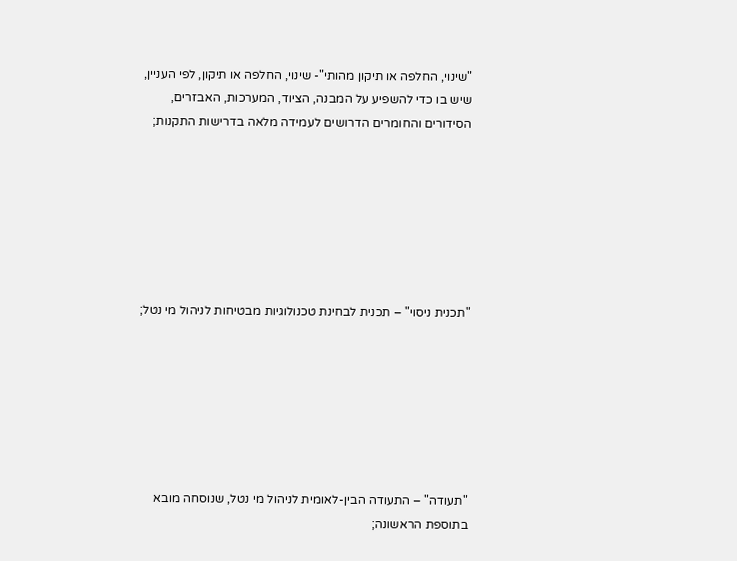"שינוי, החלפה או תיקון מהותי"- שינוי, החלפה או תיקון, לפי העניין, שיש בו כדי להשפיע על המבנה, הציוד, המערכות, האבזרים, הסידורים והחומרים הדרושים לעמידה מלאה בדרישות התקנות;







"תכנית ניסוי" – תכנית לבחינת טכנולוגיות מבטיחות לניהול מי נטל;







"תעודה" – התעודה הבין-לאומית לניהול מי נטל, שנוסחה מובא בתוספת הראשונה;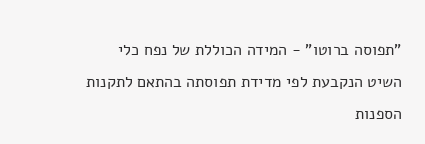"תפוסה ברוטו" - המידה הכוללת של נפח כלי השיט הנקבעת לפי מדידת תפוסתה בהתאם לתקנות הספנות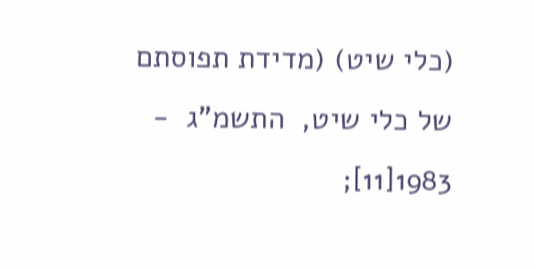(כלי שיט) (מדידת תפוסתם של כלי שיט,  התשמ"ג  - 1983[11];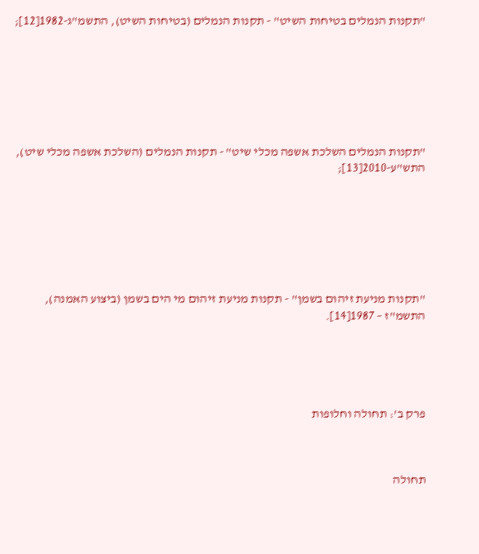"תקנות הנמלים בטיחות השיט" - תקנות הנמלים (בטיחות השיט), התשמ"ג-1982[12];







"תקנות הנמלים השלכת אשפה מכלי שיט" - תקנות הנמלים (השלכת אשפה מכלי שיט), התש"ע-2010[13];







"תקנות מניעת זיהום בשמן" - תקנות מניעת זיהום מי הים בשמן (ביצוע האמנה), התשמ"ז – 1987[14].





פרק ב': תחולה וחלופות



תחולה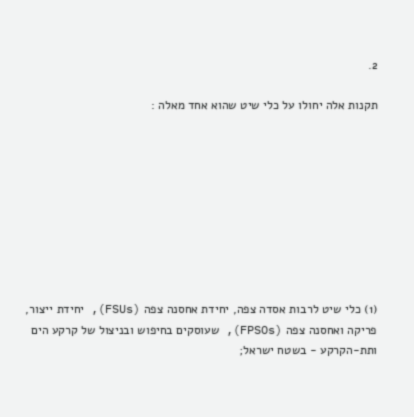2.

תקנות אלה יחולו על כלי שיט שהוא אחד מאלה :









(1) כלי שיט לרבות אסדה צפה, יחידת אחסנה צפה (FSUs), יחידת ייצור, פריקה ואחסנה צפה (FPSOs), שעוסקים בחיפוש ובניצול של קרקע הים ותת-הקרקע - בשטח ישראל;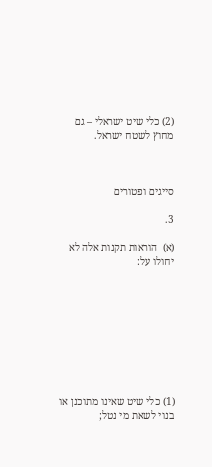(2) כלי שיט ישראלי – גם מחוץ לשטח ישראל.



סייגים ופטורים

3.

(א)  הוראות תקנות אלה לא יחולו על:









(1) כלי שיט שאינו מתוכנן או בנוי לשאת מי נטל;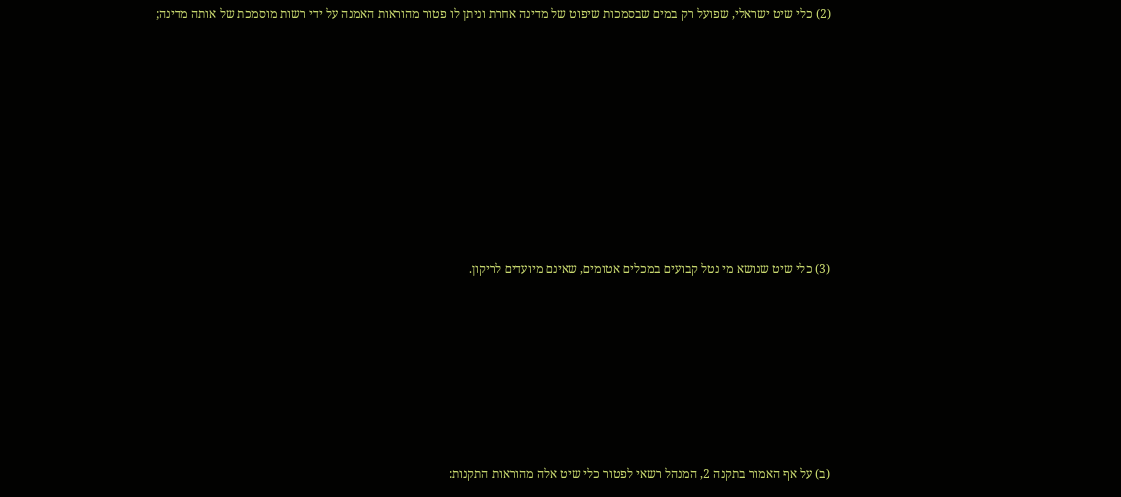(2) כלי שיט ישראלי, שפועל רק במים שבסמכות שיפוט של מדינה אחרת וניתן לו פטור מהוראות האמנה על ידי רשות מוסמכת של אותה מדינה;









(3) כלי שיט שנושא מי נטל קבועים במכלים אטומים, שאינם מיועדים לריקון.







(ב) על אף האמור בתקנה 2, המנהל רשאי לפטור כלי שיט אלה מהוראות התקנות: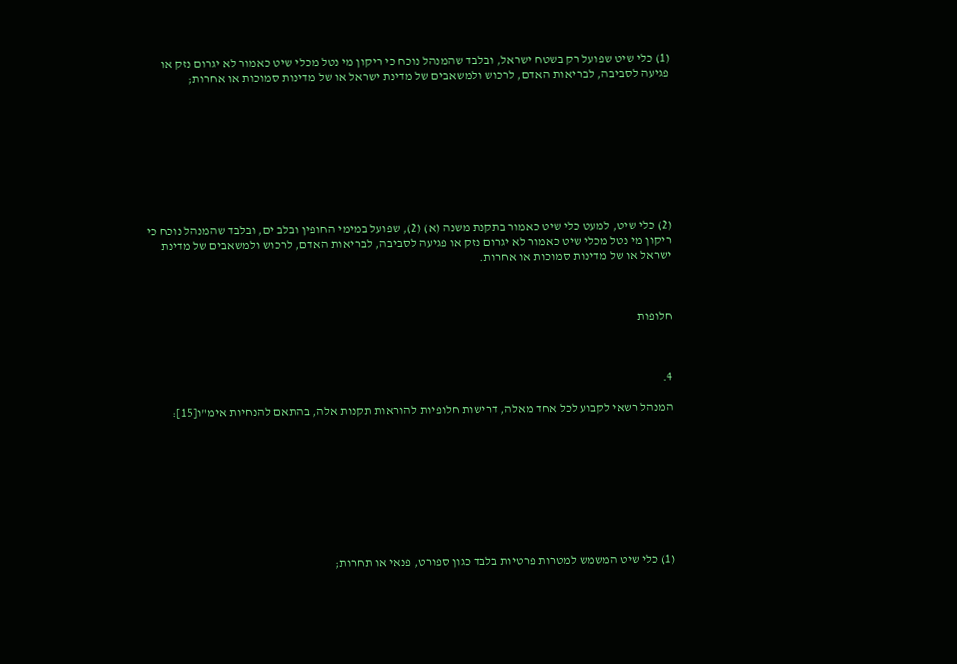(1) כלי שיט שפועל רק בשטח ישראל, ובלבד שהמנהל נוכח כי ריקון מי נטל מכלי שיט כאמור לא יגרום נזק או פגיעה לסביבה, לבריאות האדם, לרכוש ולמשאבים של מדינת ישראל או של מדינות סמוכות או אחרות;









(2) כלי שיט, למעט כלי שיט כאמור בתקנת משנה (א) (2), שפועל במימי החופין ובלב ים, ובלבד שהמנהל נוכח כי ריקון מי נטל מכלי שיט כאמור לא יגרום נזק או פגיעה לסביבה, לבריאות האדם, לרכוש ולמשאבים של מדינת ישראל או של מדינות סמוכות או אחרות.



חלופות



4.

המנהל רשאי לקבוע לכל אחד מאלה, דרישות חלופיות להוראות תקנות אלה, בהתאם להנחיות אימ"ו[15]:









(1) כלי שיט המשמש למטרות פרטיות בלבד כגון ספורט, פנאי או תחרות;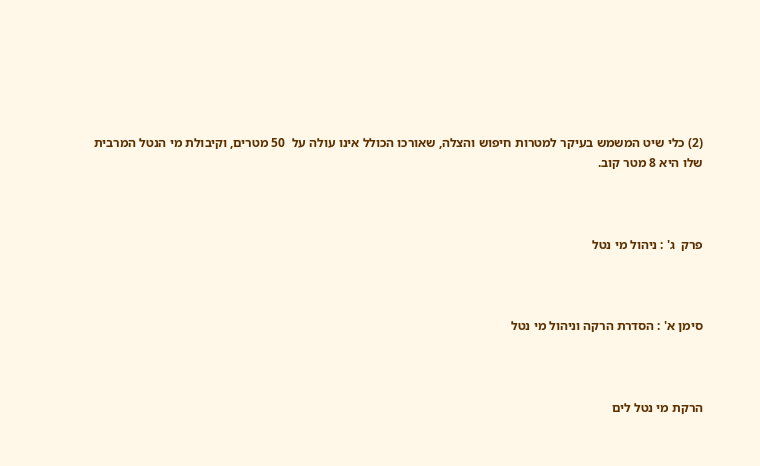(2) כלי שיט המשמש בעיקר למטרות חיפוש והצלה, שאורכו הכולל אינו עולה על  50 מטרים, וקיבולת מי הנטל המרבית שלו היא 8 מטר קוב.



פרק  ג' : ניהול מי נטל



סימן א' : הסדרת הרקה וניהול מי נטל



הרקת מי נטל לים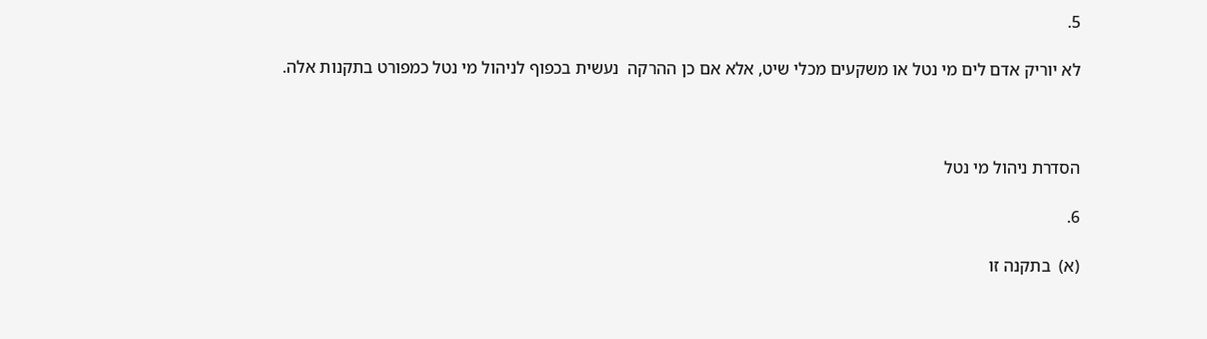5.

לא יוריק אדם לים מי נטל או משקעים מכלי שיט, אלא אם כן ההרקה  נעשית בכפוף לניהול מי נטל כמפורט בתקנות אלה.



הסדרת ניהול מי נטל

6.

(א)  בתקנה זו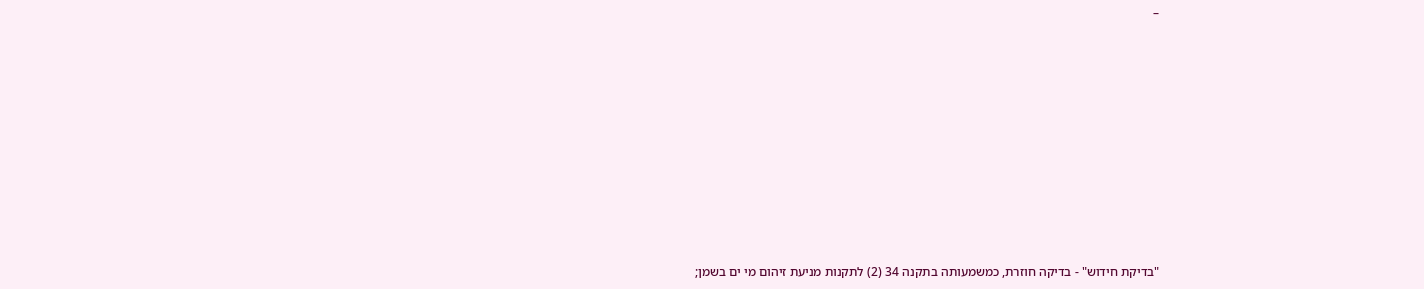–











"בדיקת חידוש" - בדיקה חוזרת, כמשמעותה בתקנה 34 (2) לתקנות מניעת זיהום מי ים בשמן;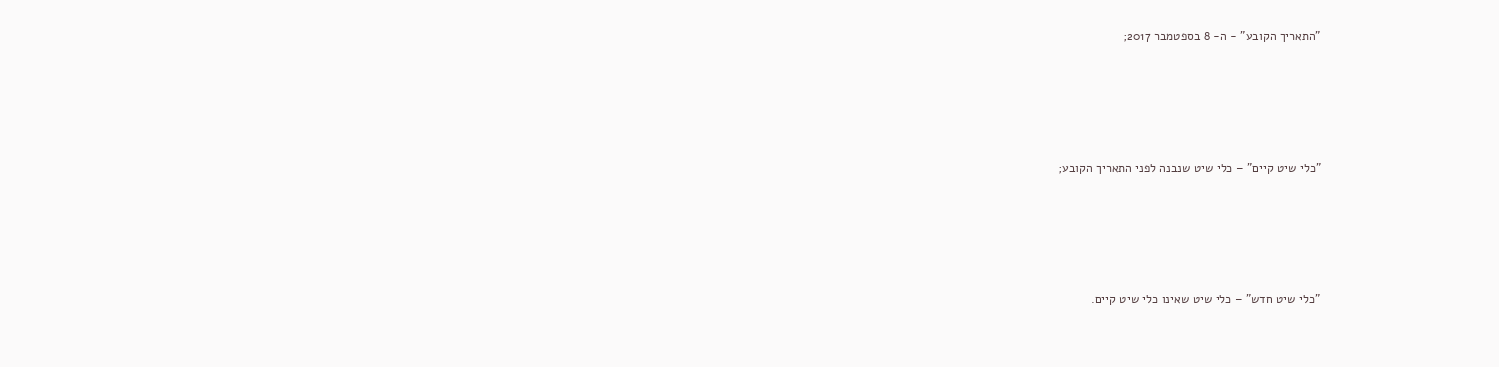"התאריך הקובע" - ה- 8 בספטמבר 2017;









"כלי שיט קיים" – כלי שיט שנבנה לפני התאריך הקובע;









"כלי שיט חדש" – כלי שיט שאינו כלי שיט קיים.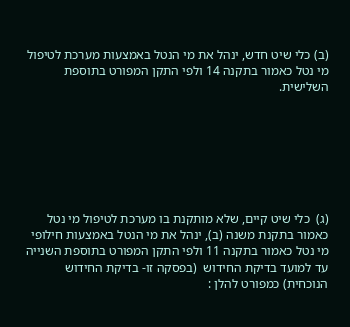(ב) כלי שיט חדש, ינהל את מי הנטל באמצעות מערכת לטיפול מי נטל כאמור בתקנה 14 ולפי התקן המפורט בתוספת השלישית.







(ג)  כלי שיט קיים, שלא מותקנת בו מערכת לטיפול מי נטל כאמור בתקנת משנה (ב), ינהל את מי הנטל באמצעות חילופי מי נטל כאמור בתקנה 11 ולפי התקן המפורט בתוספת השנייה עד למועד בדיקת החידוש  (בפסקה זו- בדיקת החידוש הנוכחית) כמפורט להלן :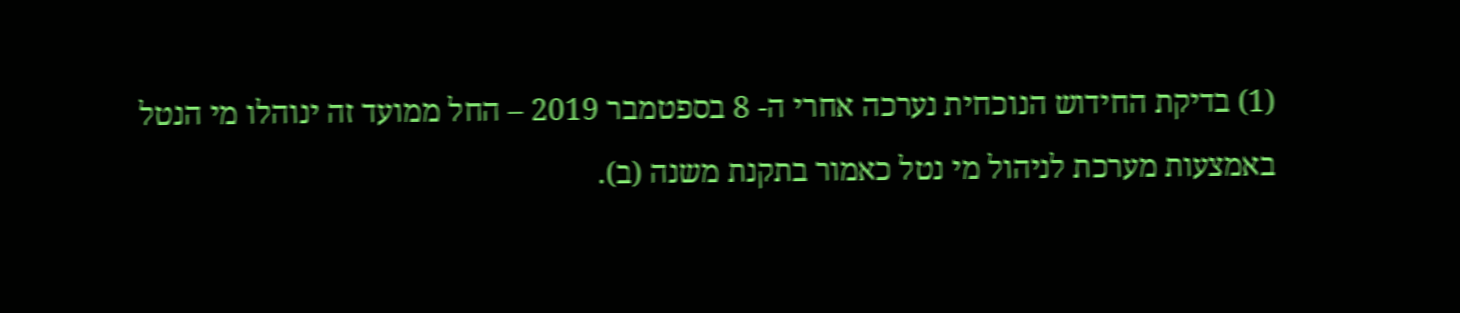(1) בדיקת החידוש הנוכחית נערכה אחרי ה- 8 בספטמבר 2019 – החל ממועד זה ינוהלו מי הנטל באמצעות מערכת לניהול מי נטל כאמור בתקנת משנה (ב).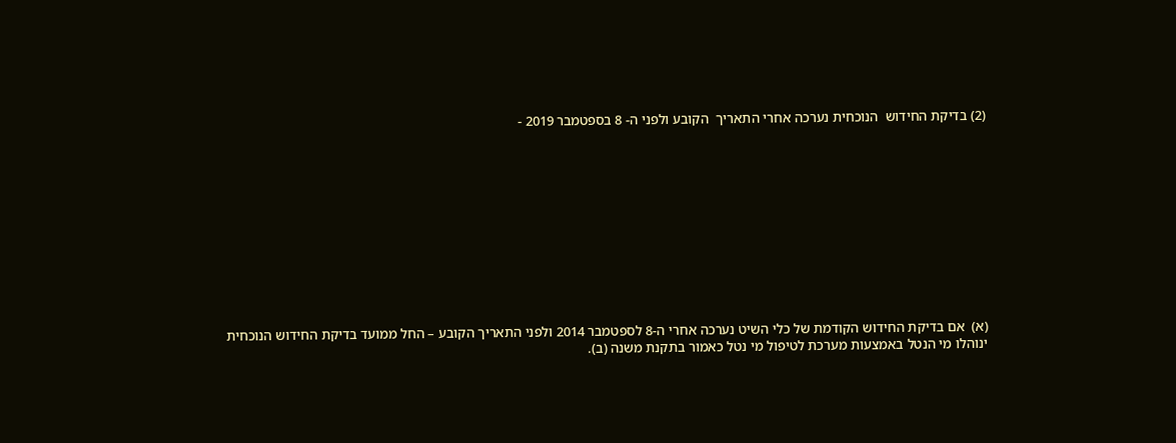(2) בדיקת החידוש  הנוכחית נערכה אחרי התאריך  הקובע ולפני ה- 8 בספטמבר 2019 -











(א)  אם בדיקת החידוש הקודמת של כלי השיט נערכה אחרי ה-8 לספטמבר 2014 ולפני התאריך הקובע – החל ממועד בדיקת החידוש הנוכחית ינוהלו מי הנטל באמצעות מערכת לטיפול מי נטל כאמור בתקנת משנה (ב).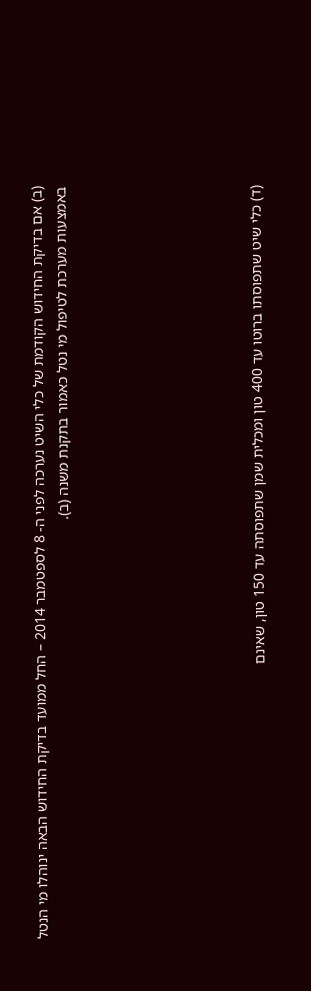(ב) אם בדיקת החידוש הקודמת של כלי השיט נערכה לפני ה- 8 לספטמבר 2014 – החל ממועד בדיקת החידוש הבאה ינוהלו מי הנטל באמצעות מערכת לטיפול מי נטל כאמור בתקנת משנה (ב).







(ד) כלי שיט שתפוסתו ברוטו עד 400 טון ומכלית שמן שתפוסתה עד 150 טון, שאינם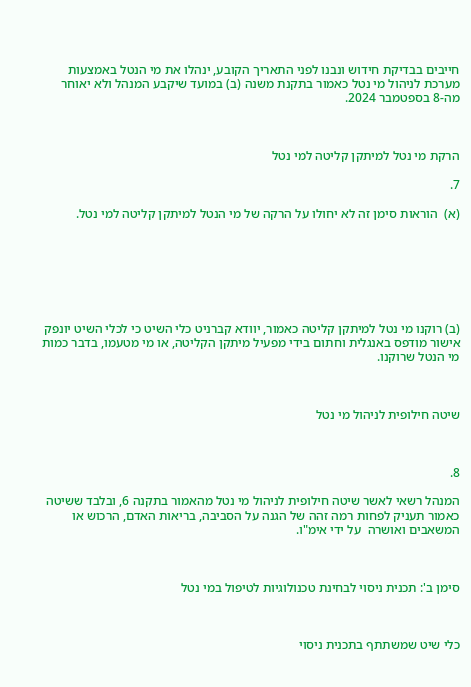חייבים בבדיקת חידוש ונבנו לפני התאריך הקובע, ינהלו את מי הנטל באמצעות מערכת לניהול מי נטל כאמור בתקנת משנה (ב) במועד שיקבע המנהל ולא יאוחר מה-8 בספטמבר 2024.



הרקת מי נטל למיתקן קליטה למי נטל

7.

(א)  הוראות סימן זה לא יחולו על הרקה של מי הנטל למיתקן קליטה למי נטל.







(ב) רוקנו מי נטל למיתקן קליטה כאמור, יוודא קברניט כלי השיט כי לכלי השיט יונפק אישור מודפס באנגלית וחתום בידי מפעיל מיתקן הקליטה, או מי מטעמו, בדבר כמות מי הנטל שרוקנו.



שיטה חילופית לניהול מי נטל



8.

המנהל רשאי לאשר שיטה חילופית לניהול מי נטל מהאמור בתקנה 6, ובלבד ששיטה כאמור תעניק לפחות רמה זהה של הגנה על הסביבה, בריאות האדם, הרכוש או המשאבים ואושרה  על ידי אימ"ו.



סימן ב': תכנית ניסוי לבחינת טכנולוגיות לטיפול במי נטל



כלי שיט שמשתתף בתכנית ניסוי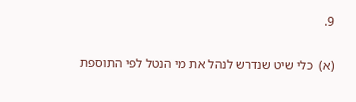9.

(א)  כלי שיט שנדרש לנהל את מי הנטל לפי התוספת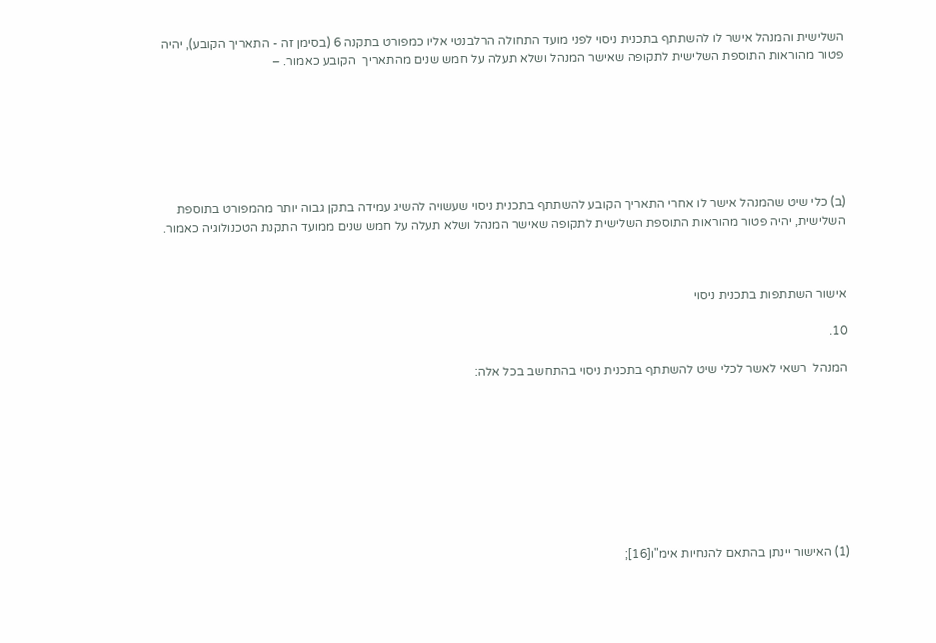השלישית והמנהל אישר לו להשתתף בתכנית ניסוי לפני מועד התחולה הרלבנטי אליו כמפורט בתקנה 6 (בסימן זה - התאריך הקובע), יהיה פטור מהוראות התוספת השלישית לתקופה שאישר המנהל ושלא תעלה על חמש שנים מהתאריך  הקובע כאמור. –







(ב) כלי שיט שהמנהל אישר לו אחרי התאריך הקובע להשתתף בתכנית ניסוי שעשויה להשיג עמידה בתקן גבוה יותר מהמפורט בתוספת השלישית, יהיה פטור מהוראות התוספת השלישית לתקופה שאישר המנהל ושלא תעלה על חמש שנים ממועד התקנת הטכנולוגיה כאמור.



אישור השתתפות בתכנית ניסוי

10.

המנהל  רשאי לאשר לכלי שיט להשתתף בתכנית ניסוי בהתחשב בכל אלה:









(1) האישור יינתן בהתאם להנחיות אימ"ו[16];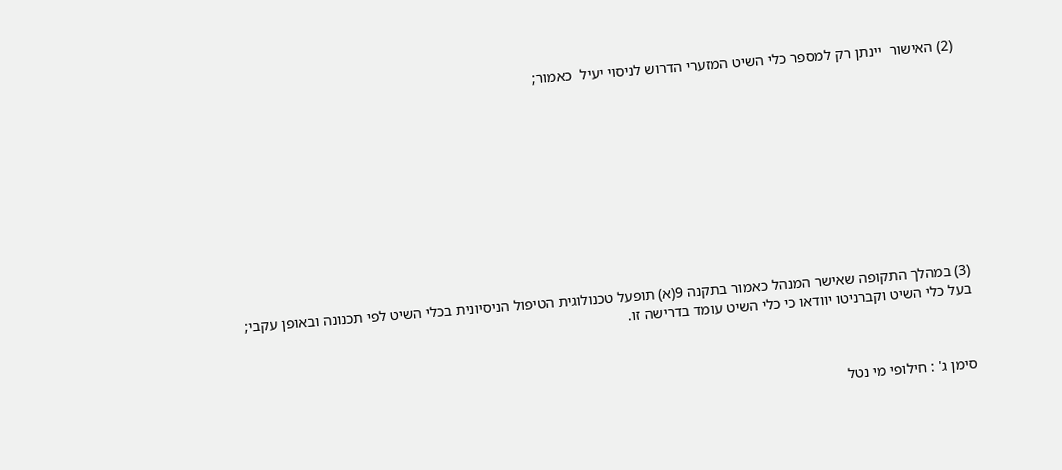(2) האישור  יינתן רק למספר כלי השיט המזערי הדרוש לניסוי יעיל  כאמור;











(3) במהלך התקופה שאישר המנהל כאמור בתקנה 9(א) תופעל טכנולוגית הטיפול הניסיונית בכלי השיט לפי תכנונה ובאופן עקבי; בעל כלי השיט וקברניטו יוודאו כי כלי השיט עומד בדרישה זו.



סימן ג' : חילופי מי נטל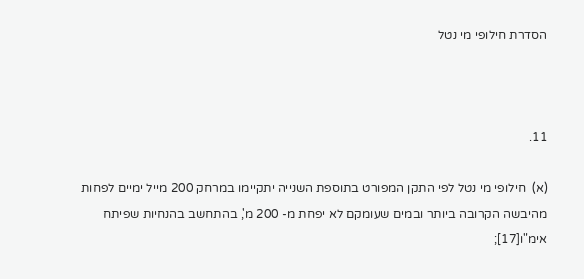הסדרת חילופי מי נטל



11.

(א)  חילופי מי נטל לפי התקן המפורט בתוספת השנייה יתקיימו במרחק 200 מייל ימיים לפחות מהיבשה הקרובה ביותר ובמים שעומקם לא יפחת מ- 200 מ', בהתחשב בהנחיות שפיתח אימ"ו[17];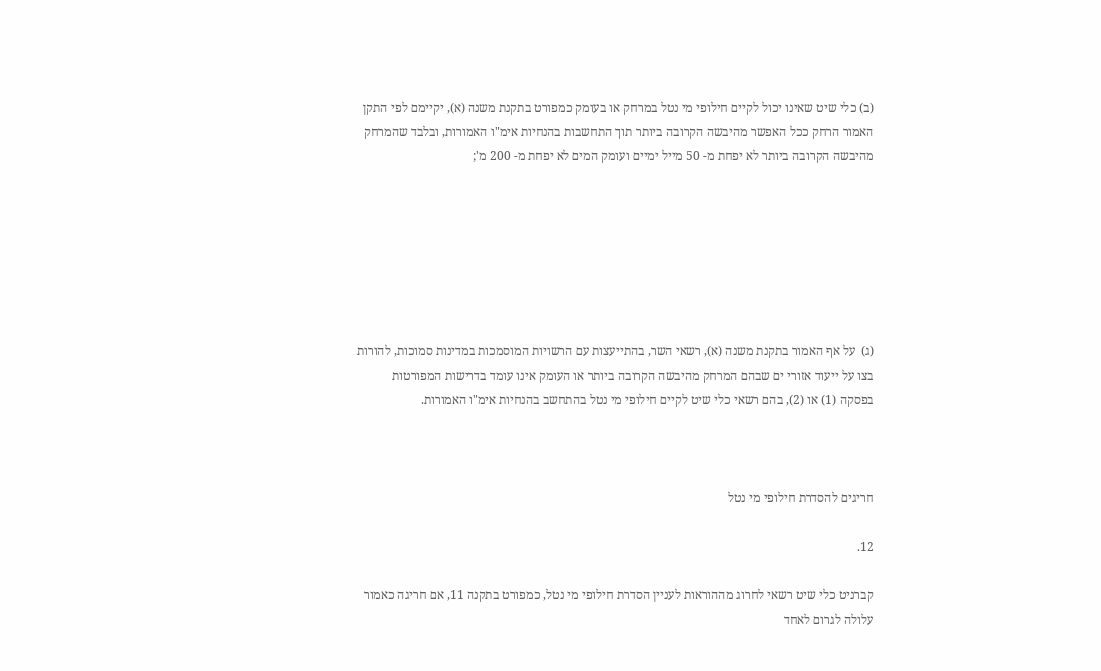(ב) כלי שיט שאינו יכול לקיים חילופי מי נטל במרחק או בעומק כמפורט בתקנת משנה (א), יקיימם לפי התקן האמור הרחק ככל האפשר מהיבשה הקרובה ביותר תוך התחשבות בהנחיות אימ"ו האמורות, ובלבד שהמרחק מהיבשה הקרובה ביותר לא יפחת מ- 50 מייל ימיים ועומק המים לא יפחת מ- 200 מ';







(ג)  על אף האמור בתקנת משנה (א), רשאי השר, בהתייעצות עם הרשויות המוסמכות במדינות סמוכות, להורות בצו על ייעוד אזורי ים שבהם המרחק מהיבשה הקרובה ביותר או העומק אינו עומד בדרישות המפורטות בפסקה (1) או (2), בהם רשאי כלי שיט לקיים חילופי מי נטל בהתחשב בהנחיות אימ"ו האמורות.



חריגים להסדרת חילופי מי נטל

12.

קברניט כלי שיט רשאי לחרוג מההוראות לעניין הסדרת חילופי מי נטל, כמפורט בתקנה 11, אם חריגה כאמור עלולה לגרום לאחד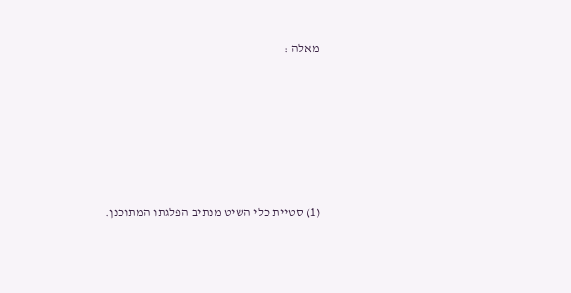מאלה :









(1) סטיית כלי השיט מנתיב הפלגתו המתוכנן.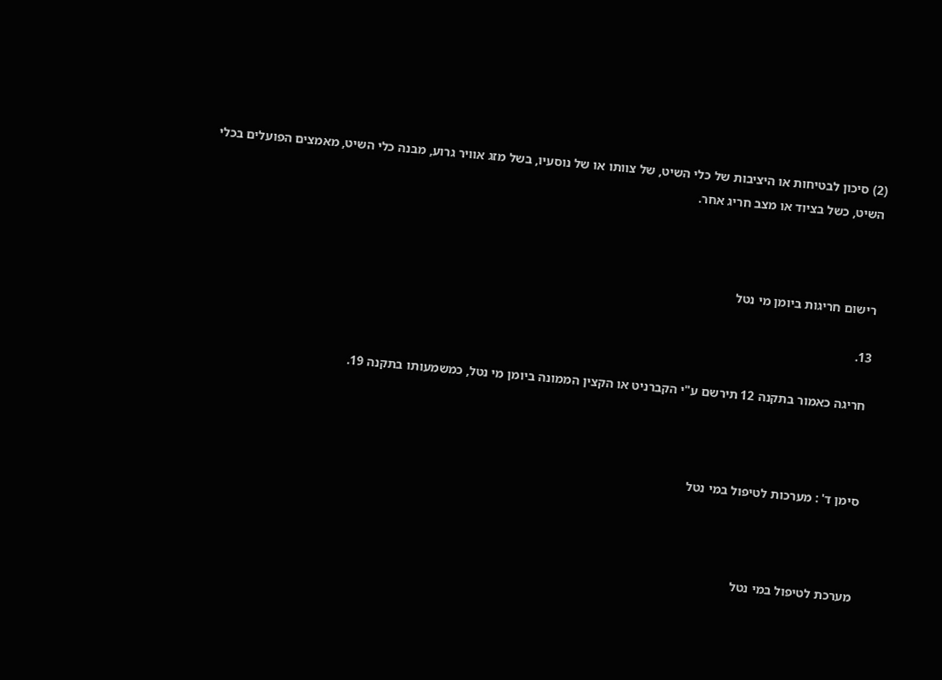(2) סיכון לבטיחות או היציבות של כלי השיט, של צוותו או של נוסעיו, בשל מזג אוויר גרוע, מבנה כלי השיט, מאמצים הפועלים בכלי השיט, כשל בציוד או מצב חריג אחר.



רישום חריגות ביומן מי נטל

13.

 חריגה כאמור בתקנה 12 תירשם ע"י הקברניט או הקצין הממונה ביומן מי נטל, כמשמעותו בתקנה 19.



סימן ד' : מערכות לטיפול במי נטל



מערכת לטיפול במי נטל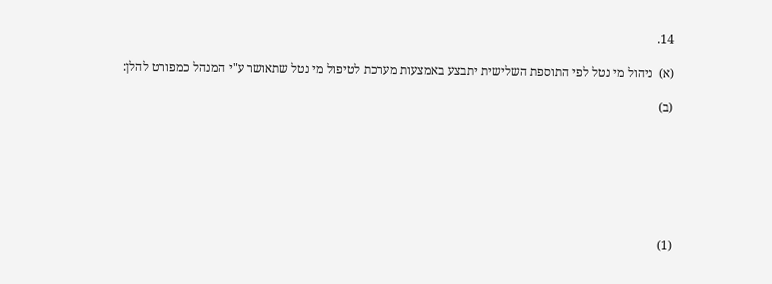14.

(א)  ניהול מי נטל לפי התוספת השלישית יתבצע באמצעות מערכת לטיפול מי נטל שתאושר ע"י המנהל כמפורט להלן:

(ב)







(1)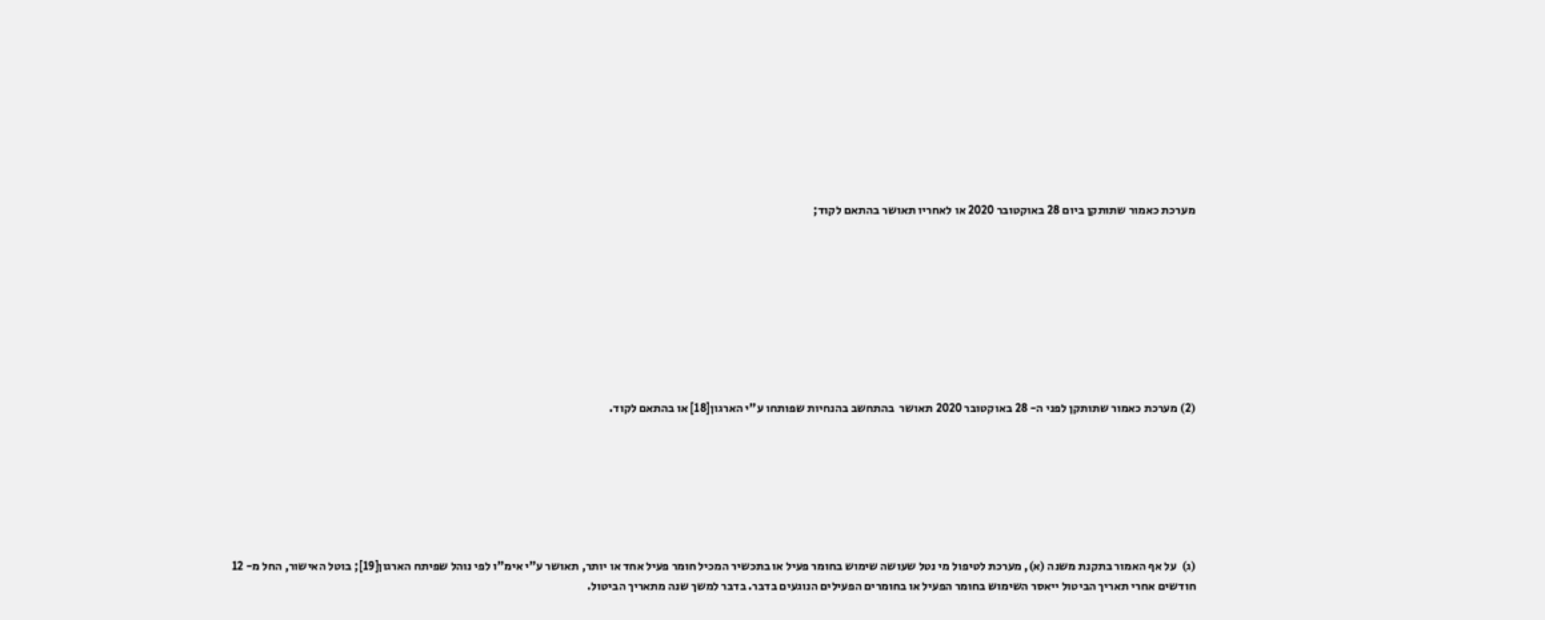מערכת כאמור שתותקן ביום 28 באוקטובר 2020 או לאחריו תאושר בהתאם לקוד;









(2) מערכת כאמור שתותקן לפני ה- 28 באוקטובר 2020 תאושר  בהתחשב בהנחיות שפותחו ע"י הארגון[18] או בהתאם לקוד.







(ג)  על אף האמור בתקנת משנה (א), מערכת לטיפול מי נטל שעושה שימוש בחומר פעיל או בתכשיר המכיל חומר פעיל אחד או יותר, תאושר ע"י אימ"ו לפי נוהל שפיתח הארגון[19]; בוטל האישור, החל מ- 12 חודשים אחרי תאריך הביטול ייאסר השימוש בחומר הפעיל או בחומרים הפעילים הנוגעים בדבר. בדבר למשך שנה מתאריך הביטול.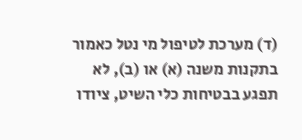(ד) מערכת לטיפול מי נטל כאמור בתקנות משנה (א) או (ב), לא תפגע בבטיחות כלי השיט, ציודו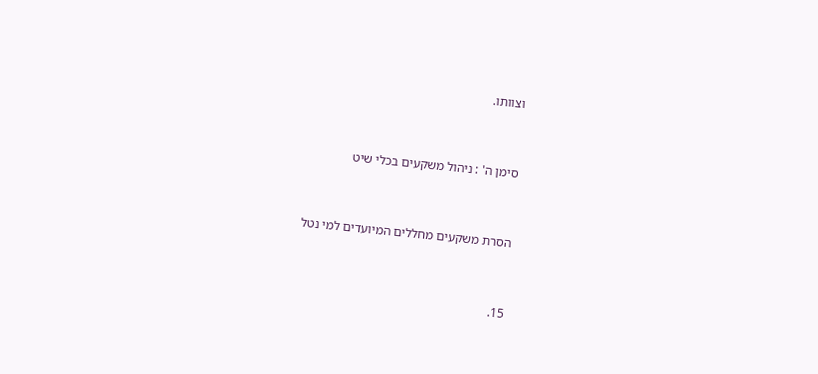וצוותו.



סימן ה' : ניהול משקעים בכלי שיט



הסרת משקעים מחללים המיועדים למי נטל



15.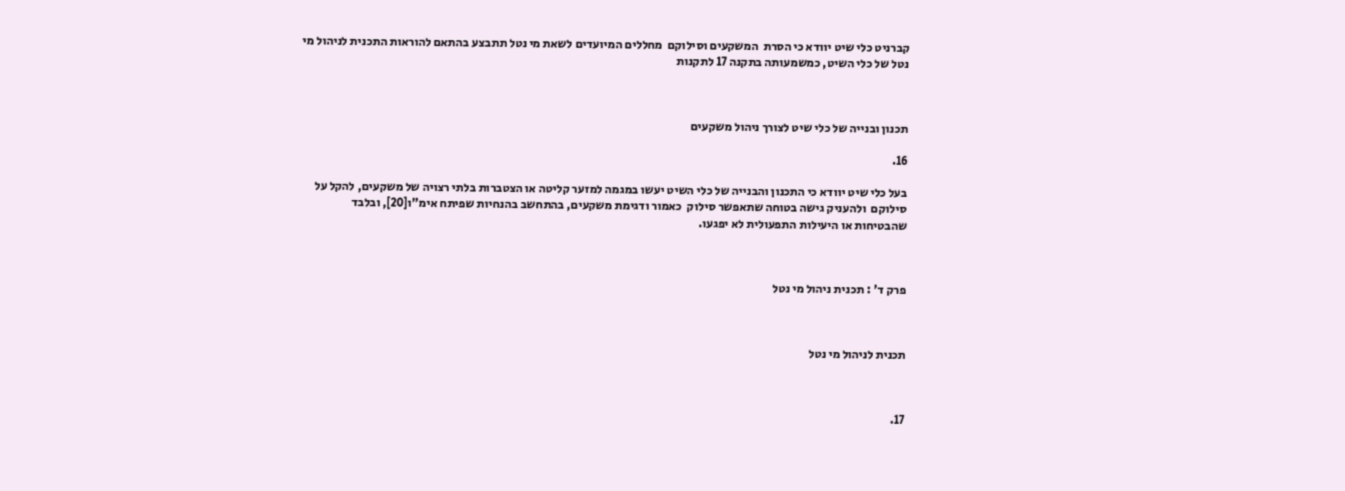קברניט כלי שיט יוודא כי הסרת  המשקעים וסילוקם  מחללים המיועדים לשאת מי נטל תתבצע בהתאם להוראות התכנית לניהול מי נטל של כלי השיט, כמשמעותה בתקנה 17 לתקנות



תכנון ובנייה של כלי שיט לצורך ניהול משקעים

16.

בעל כלי שיט יוודא כי התכנון והבנייה של כלי השיט יעשו במגמה למזער קליטה או הצטברות בלתי רצויה של משקעים, להקל על סילוקם  ולהעניק גישה בטוחה שתאפשר סילוק  כאמור ודגימת משקעים, בהתחשב בהנחיות שפיתח אימ"ו[20], ובלבד שהבטיחות או היעילות התפעולית לא יפגעו.



פרק ד' : תכנית ניהול מי נטל



תכנית לניהול מי נטל



17.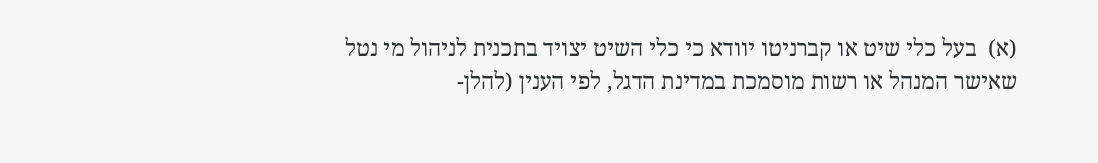(א)  בעל כלי שיט או קברניטו יוודא כי כלי השיט יצויד בתכנית לניהול מי נטל שאישר המנהל או רשות מוסמכת במדינת הדגל, לפי הענין (להלן-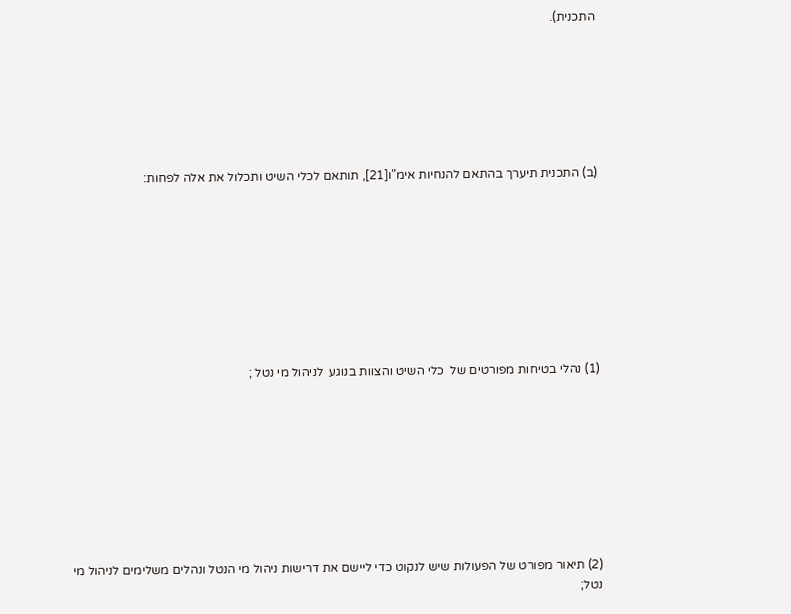התכנית).







(ב) התכנית תיערך בהתאם להנחיות אימ"ו[21], תותאם לכלי השיט ותכלול את אלה לפחות:









(1) נהלי בטיחות מפורטים של  כלי השיט והצוות בנוגע  לניהול מי נטל ;









(2) תיאור מפורט של הפעולות שיש לנקוט כדי ליישם את דרישות ניהול מי הנטל ונהלים משלימים לניהול מי נטל;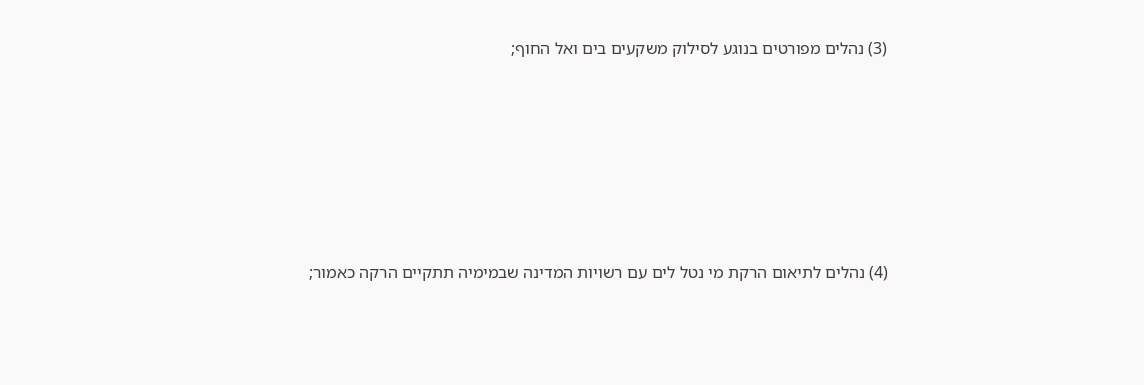(3) נהלים מפורטים בנוגע לסילוק משקעים בים ואל החוף;









(4) נהלים לתיאום הרקת מי נטל לים עם רשויות המדינה שבמימיה תתקיים הרקה כאמור;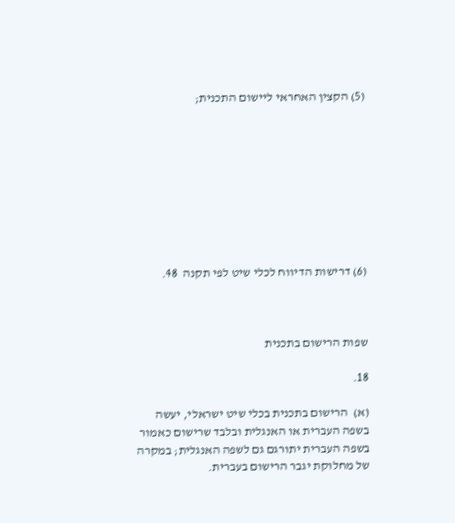(5) הקצין האחראי ליישום התכנית;









(6) דרישות הדיווח לכלי שיט לפי תקנה  48.



שפות הרישום בתכנית

18.

(א)  הרישום בתכנית בכלי שיט ישראלי, יעשה בשפה העברית או האנגלית ובלבד שרישום כאמור בשפה העברית יתורגם גם לשפה האנגלית; במקרה של מחלוקת יגבר הרישום בעברית.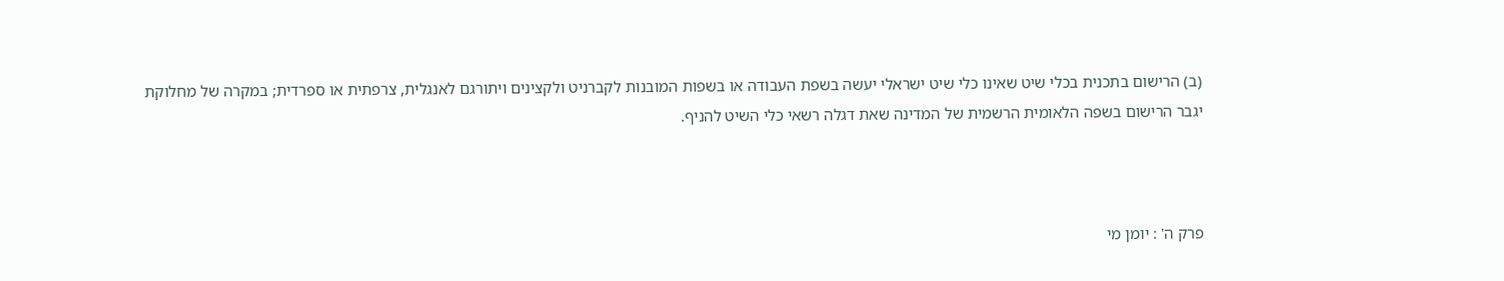(ב) הרישום בתכנית בכלי שיט שאינו כלי שיט ישראלי יעשה בשפת העבודה או בשפות המובנות לקברניט ולקצינים ויתורגם לאנגלית, צרפתית או ספרדית; במקרה של מחלוקת  יגבר הרישום בשפה הלאומית הרשמית של המדינה שאת דגלה רשאי כלי השיט להניף.



פרק ה' : יומן מי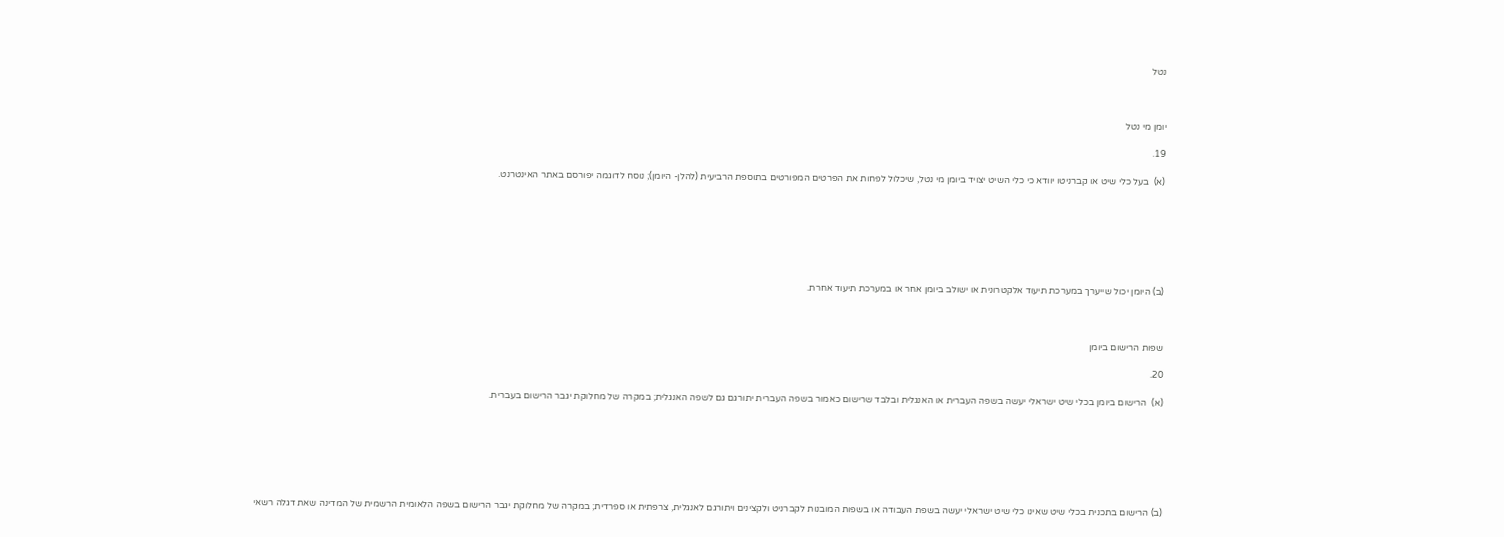נטל



יומן מי נטל

19.

(א)  בעל כלי שיט או קברניטו יוודא כי כלי השיט יצויד ביומן מי נטל, שיכלול לפחות את הפרטים המפורטים בתוספת הרביעית (להלן- היומן); נוסח לדוגמה יפורסם באתר האינטרנט.







(ב) היומן יכול שייערך במערכת תיעוד אלקטרונית או ישולב ביומן אחר או במערכת תיעוד אחרת.



שפות הרישום ביומן

20.

(א)  הרישום ביומן בכלי שיט ישראלי יעשה בשפה העברית או האנגלית ובלבד שרישום כאמור בשפה העברית יתורגם גם לשפה האנגלית; במקרה של מחלוקת יגבר הרישום בעברית.







(ב) הרישום בתכנית בכלי שיט שאינו כלי שיט ישראלי יעשה בשפת העבודה או בשפות המובנות לקברניט ולקצינים ויתורגם לאנגלית, צרפתית או ספרדית; במקרה של מחלוקת יגבר הרישום בשפה הלאומית הרשמית של המדינה שאת דגלה רשאי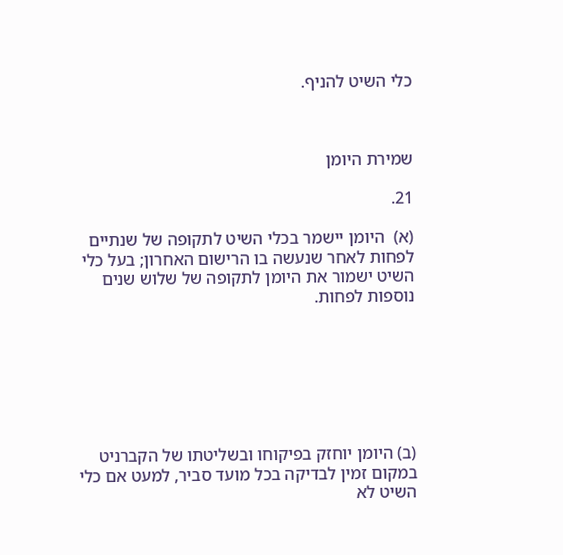כלי השיט להניף.



שמירת היומן

21.

(א)  היומן יישמר בכלי השיט לתקופה של שנתיים לפחות לאחר שנעשה בו הרישום האחרון; בעל כלי השיט ישמור את היומן לתקופה של שלוש שנים נוספות לפחות.







(ב) היומן יוחזק בפיקוחו ובשליטתו של הקברניט במקום זמין לבדיקה בכל מועד סביר, למעט אם כלי השיט לא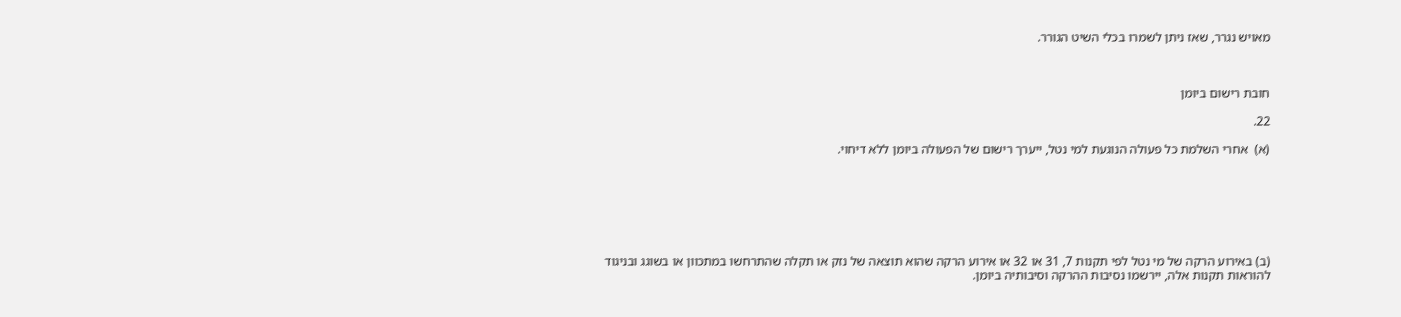מאויש נגרר, שאז ניתן לשמרו בכלי השיט הגורר.



חובת רישום ביומן

22.

(א)  אחרי השלמת כל פעולה הנוגעת למי נטל, ייערך רישום של הפעולה ביומן ללא דיחוי.







(ב) באירוע הרקה של מי נטל לפי תקנות 7, 31 או 32 או אירוע הרקה שהוא תוצאה של נזק או תקלה שהתרחשו במתכוון או בשוגג ובניגוד להוראות תקנות אלה, יירשמו נסיבות ההרקה וסיבותיה ביומן.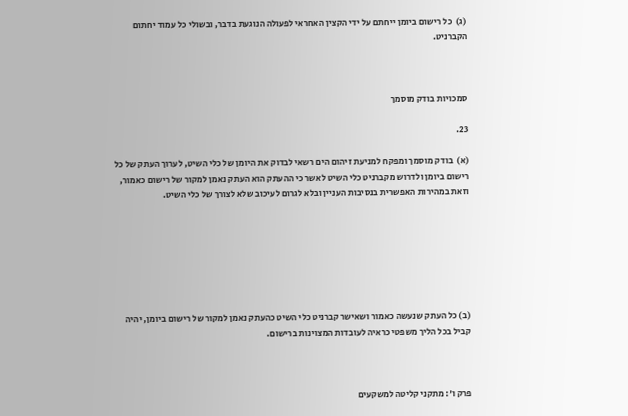(ג)  כל רישום ביומן ייחתם על ידי הקצין האחראי לפעולה הנוגעת בדבר, ובשולי כל עמוד יחתום הקברניט.



סמכויות בודק מוסמך

23.

(א)  בודק מוסמך ומפקח למניעת זיהום הים רשאי לבדוק את היומן של כלי השיט, לערוך העתק של כל רישום ביומן ולדרוש מקברניט כלי השיט לאשר כי ההעתק הוא העתק נאמן למקור של רישום כאמור, וזאת במהירות האפשרית בנסיבות העניין ובלא לגרום לעיכוב שלא לצורך של כלי השיט.







(ב) כל העתק שנעשה כאמור ושאישר קברניט כלי השיט כהעתק נאמן למקור של רישום ביומן, יהיה קביל בכל הליך משפטי כראיה לעובדות המצוינות ברישום.



פרק ו': מתקני קליטה למשקעים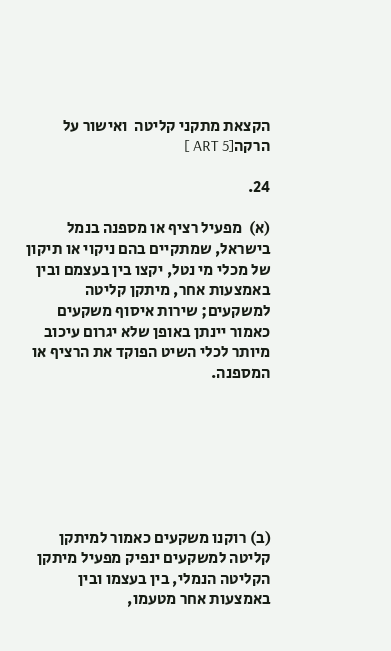הקצאת מתקני קליטה  ואישור על הרקה[ART 5 ]

24.

(א)  מפעיל רציף או מספנה בנמל בישראל, שמתקיים בהם ניקוי או תיקון של מכלי מי נטל, יקצו בין בעצמם ובין באמצעות אחר, מיתקן קליטה למשקעים; שירות איסוף משקעים כאמור יינתן באופן שלא יגרום עיכוב מיותר לכלי השיט הפוקד את הרציף או המספנה.







(ב) רוקנו משקעים כאמור למיתקן קליטה למשקעים ינפיק מפעיל מיתקן הקליטה הנמלי, בין בעצמו ובין באמצעות אחר מטעמו,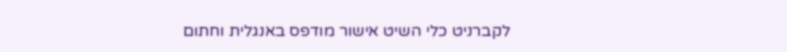לקברניט כלי השיט אישור מודפס באנגלית וחתום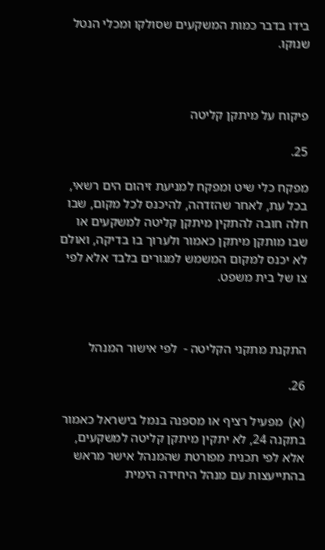בידו בדבר כמות המשקעים שסולקו ומכלי הנטל שנוקו.



פיקוח על מיתקן קליטה

25.

מפקח כלי שיט ומפקח למניעת זיהום הים רשאי, בכל עת, לאחר שהזדהה, להיכנס לכל מקום, שבו חלה חובה להתקין מיתקן קליטה למשקעים או שבו מותקן מיתקן כאמור ולערוך בו בדיקה, ואולם לא יכנס למקום המשמש למגורים בלבד אלא לפי צו של בית משפט.



התקנת מתקני הקליטה -  לפי אישור המנהל

26.

(א)  מפעיל רציף או מספנה בנמל בישראל כאמור בתקנה 24, לא יתקין מיתקן קליטה למשקעים, אלא לפי תכנית מפורטת שהמנהל אישר מראש בהתייעצות עם מנהל היחידה הימית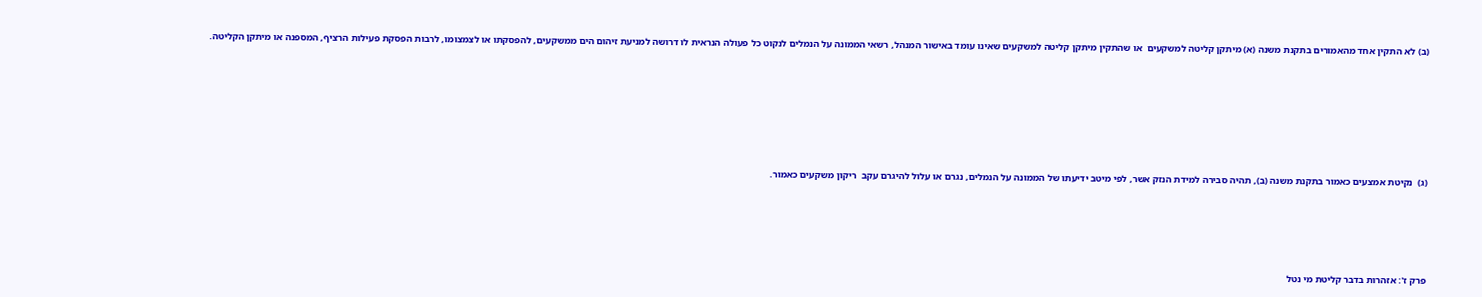(ב) לא התקין אחד מהאמורים בתקנת משנה (א) מיתקן קליטה למשקעים  או שהתקין מיתקן קליטה למשקעים שאינו עומד באישור המנהל, רשאי הממונה על הנמלים לנקוט כל פעולה הנראית לו דרושה למניעת זיהום הים ממשקעים, להפסקתו או לצמצומו, לרבות הפסקת פעילות הרציף, המספנה או מיתקן הקליטה.







(ג)  נקיטת אמצעים כאמור בתקנת משנה (ב), תהיה סבירה למידת הנזק אשר, לפי מיטב ידיעתו של הממונה על הנמלים, נגרם או עלול להיגרם עקב  ריקון משקעים כאמור.





פרק ז': אזהרות בדבר קליטת מי נטל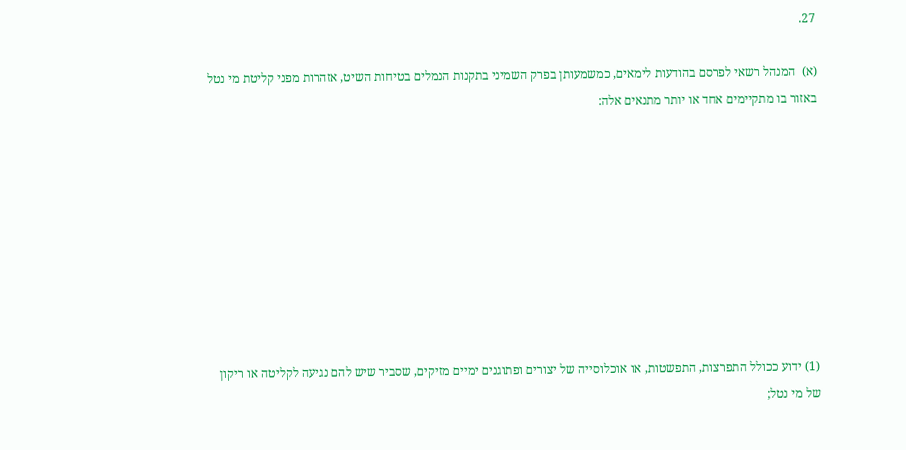27.

(א)  המנהל רשאי לפרסם בהודעות לימאים, כמשמעותן בפרק השמיני בתקנות הנמלים בטיחות השיט, אזהרות מפני קליטת מי נטל באזור בו מתקיימים אחד או יותר מתנאים אלה:









(1) ידוע ככולל התפרצות, התפשטות, או אוכלוסייה של יצורים ופתוגנים ימיים מזיקים, שסביר שיש להם נגיעה לקליטה או ריקון של מי נטל;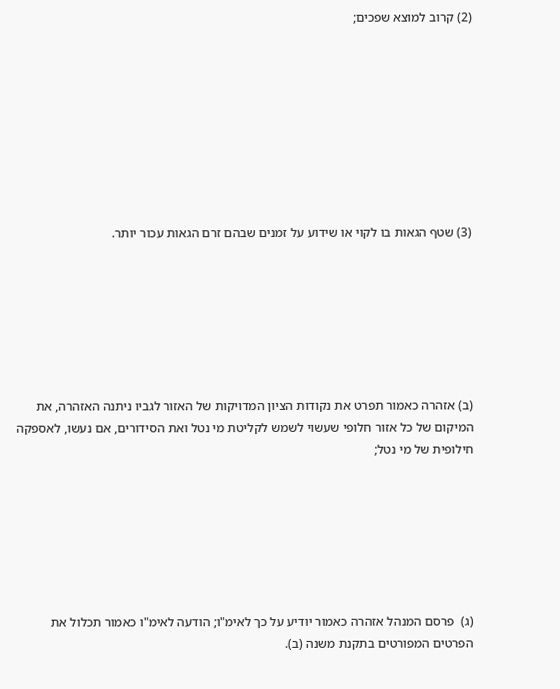(2) קרוב למוצא שפכים;









(3) שטף הגאות בו לקוי או שידוע על זמנים שבהם זרם הגאות עכור יותר.







(ב) אזהרה כאמור תפרט את נקודות הציון המדויקות של האזור לגביו ניתנה האזהרה, את המיקום של כל אזור חלופי שעשוי לשמש לקליטת מי נטל ואת הסידורים, אם נעשו, לאספקה חילופית של מי נטל;







(ג)  פרסם המנהל אזהרה כאמור יודיע על כך לאימ"ו; הודעה לאימ"ו כאמור תכלול את הפרטים המפורטים בתקנת משנה (ב).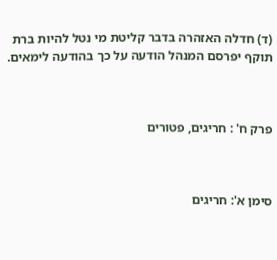(ד) חדלה האזהרה בדבר קליטת מי נטל להיות ברת תוקף יפרסם המנהל הודעה על כך בהודעה לימאים.



פרק ח' : חריגים, פטורים



סימן א': חריגים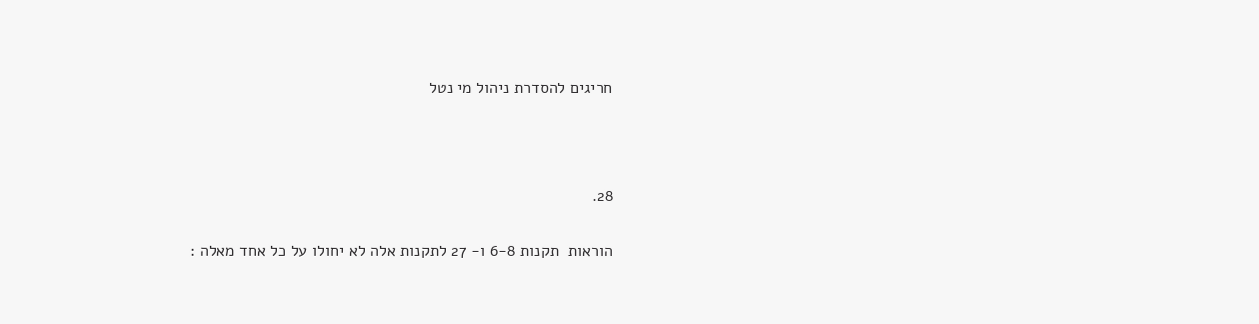חריגים להסדרת ניהול מי נטל



28.

הוראות  תקנות 6-8 ו- 27 לתקנות אלה לא יחולו על כל אחד מאלה :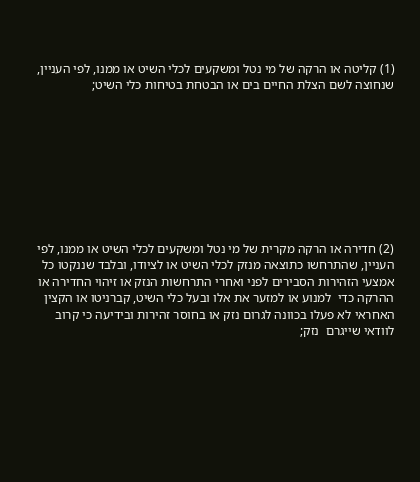(1) קליטה או הרקה של מי נטל ומשקעים לכלי השיט או ממנו, לפי העניין, שנחוצה לשם הצלת החיים בים או הבטחת בטיחות כלי השיט;









(2) חדירה או הרקה מקרית של מי נטל ומשקעים לכלי השיט או ממנו, לפי העניין, שהתרחשו כתוצאה מנזק לכלי השיט או לציודו, ובלבד שננקטו כל אמצעי הזהירות הסבירים לפני ואחרי התרחשות הנזק או זיהוי החדירה או ההרקה כדי  למנוע או למזער את אלו ובעל כלי השיט, קברניטו או הקצין האחראי לא פעלו בכוונה לגרום נזק או בחוסר זהירות ובידיעה כי קרוב לוודאי שייגרם  נזק;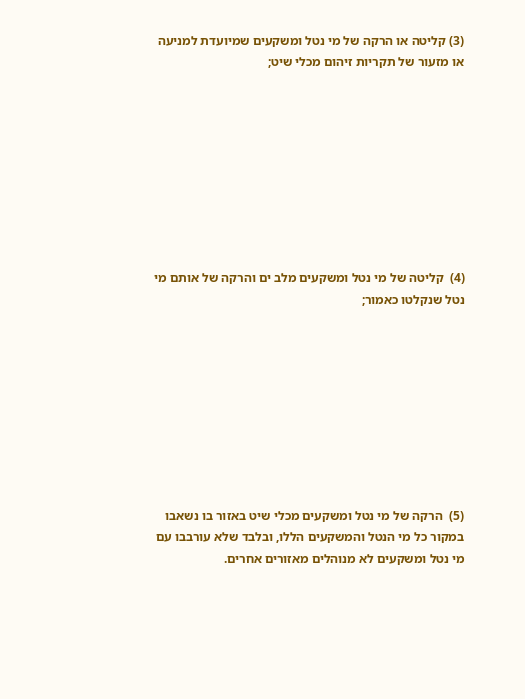(3) קליטה או הרקה של מי נטל ומשקעים שמיועדת למניעה או מזעור של תקריות זיהום מכלי שיט;









(4)  קליטה של מי נטל ומשקעים מלב ים והרקה של אותם מי נטל שנקלטו כאמור;









(5)  הרקה של מי נטל ומשקעים מכלי שיט באזור בו נשאבו במקור כל מי הנטל והמשקעים הללו, ובלבד שלא עורבבו עם מי נטל ומשקעים לא מנוהלים מאזורים אחרים.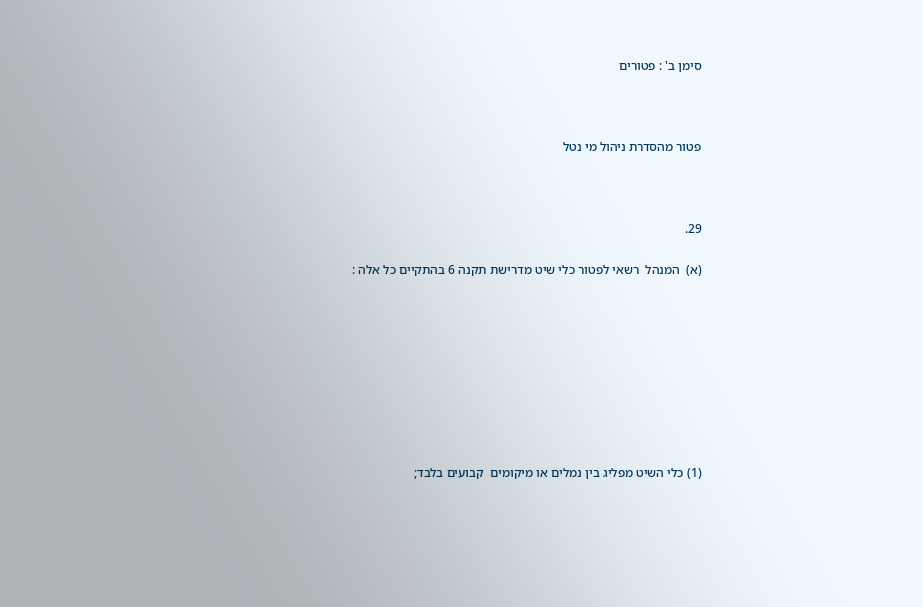סימן ב' : פטורים



פטור מהסדרת ניהול מי נטל



29.

(א)  המנהל  רשאי לפטור כלי שיט מדרישת תקנה 6 בהתקיים כל אלה :









(1) כלי השיט מפליג בין נמלים או מיקומים  קבועים בלבד;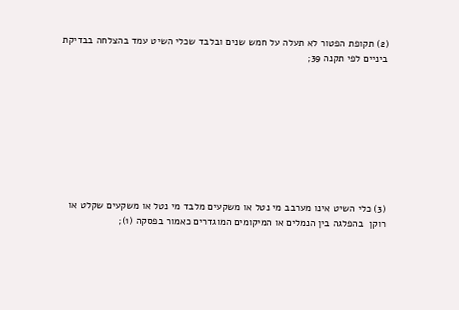(2) תקופת הפטור לא תעלה על חמש שנים ובלבד שכלי השיט עמד בהצלחה בבדיקת ביניים לפי תקנה 39;









(3) כלי השיט אינו מערבב מי נטל או משקעים מלבד מי נטל או משקעים שקלט או רוקן  בהפלגה בין הנמלים או המיקומים המוגדרים כאמור בפסקה (1);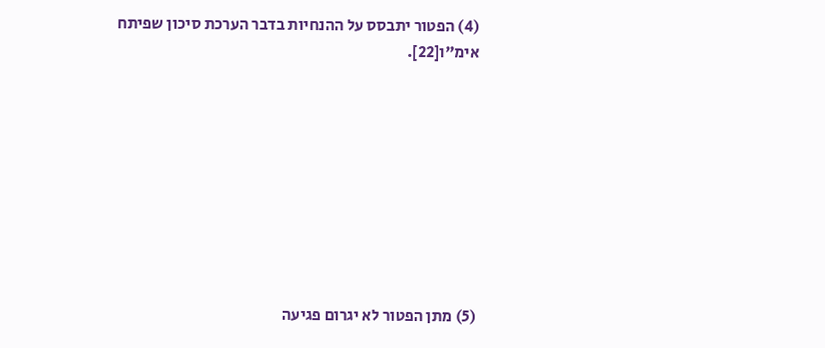(4) הפטור יתבסס על ההנחיות בדבר הערכת סיכון שפיתח אימ"ו[22].









(5) מתן הפטור לא יגרום פגיעה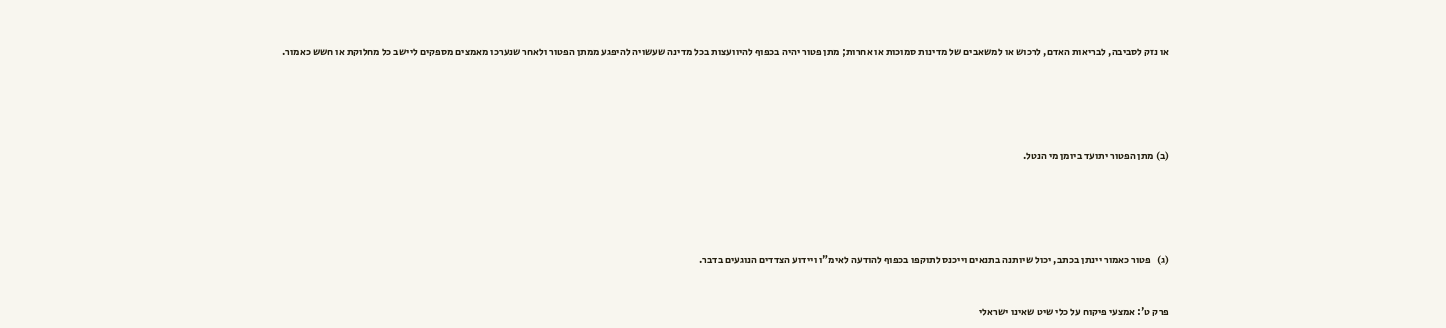או נזק לסביבה, לבריאות האדם, לרכוש או למשאבים של מדינות סמוכות או אחרות; מתן פטור יהיה בכפוף להיוועצות בכל מדינה שעשויה להיפגע ממתן הפטור ולאחר שנערכו מאמצים מספקים ליישב כל מחלוקת או חשש כאמור.







(ב) מתן הפטור יתועד ביומן מי הנטל.







(ג)   פטור כאמור יינתן בכתב, יכול שיותנה בתנאים וייכנס לתוקפו בכפוף להודעה לאימ"ו ויידוע הצדדים הנוגעים בדבר.



פרק ט': אמצעי פיקוח על כלי שיט שאינו ישראלי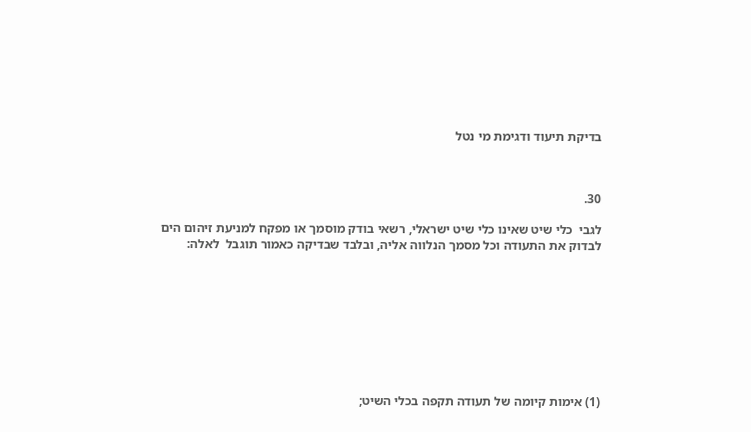בדיקת תיעוד ודגימת מי נטל



30.

לגבי  כלי שיט שאינו כלי שיט ישראלי, רשאי בודק מוסמך או מפקח למניעת זיהום הים לבדוק את התעודה וכל מסמך הנלווה אליה, ובלבד שבדיקה כאמור תוגבל  לאלה:









(1) אימות קיומה של תעודה תקפה בכלי השיט;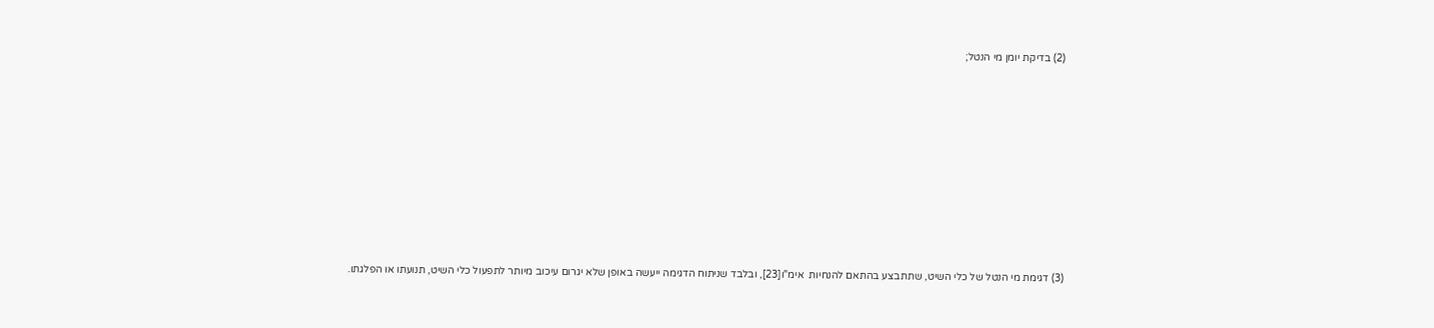(2) בדיקת יומן מי הנטל;









(3) דגימת מי הנטל של כלי השיט, שתתבצע בהתאם להנחיות  אימ"ו[23], ובלבד שניתוח הדגימה ייעשה באופן שלא יגרום עיכוב מיותר לתפעול כלי השיט, תנועתו או הפלגתו.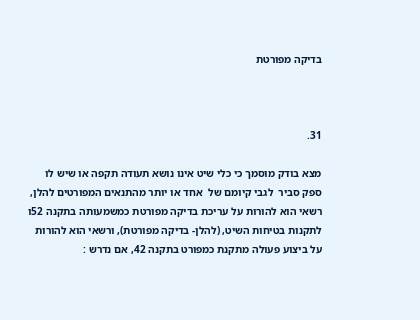בדיקה מפורטת



31.

מצא בודק מוסמך כי כלי שיט אינו נושא תעודה תקפה או שיש לו ספק סביר  לגבי קיומם של  אחד או יותר מהתנאים המפורטים להלן, רשאי הוא להורות על עריכת בדיקה מפורטת כמשמעותה בתקנה 52ו לתקנות בטיחות השיט, (להלן- בדיקה מפורטת), ורשאי הוא להורות  על ביצוע פעולה מתקנת כמפורט בתקנה 42, אם נדרש :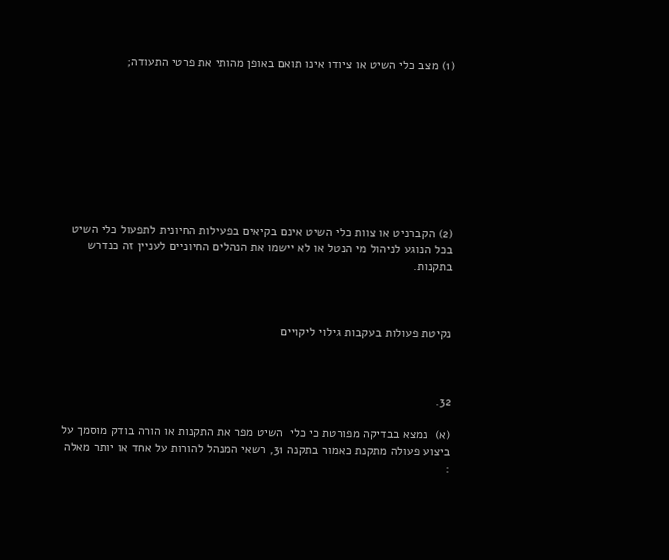(1) מצב כלי השיט או ציודו אינו תואם באופן מהותי את פרטי התעודה;









(2) הקברניט או צוות כלי השיט אינם בקיאים בפעילות החיונית לתפעול כלי השיט בכל הנוגע לניהול מי הנטל או לא יישמו את הנהלים החיוניים לעניין זה כנדרש בתקנות.



נקיטת פעולות בעקבות גילוי ליקויים



32.

(א)  נמצא בבדיקה מפורטת כי כלי  השיט מפר את התקנות או הורה בודק מוסמך על ביצוע פעולה מתקנת כאמור בתקנה 31, רשאי המנהל להורות על אחד או יותר מאלה :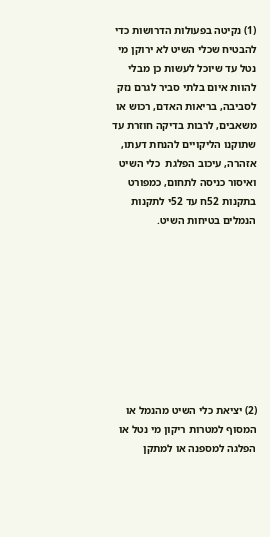(1) נקיטה בפעולות הדרושות כדי להבטיח שכלי השיט לא ירוקן מי נטל עד שיוכל לעשות כן מבלי להוות איום בלתי סביר לגרם נזק לסביבה, בריאות האדם, רכוש או משאבים, לרבות בדיקה חוזרת עד שתוקנו הליקויים להנחת דעתו, אזהרה, עיכוב הפלגת  כלי השיט ואיסור כניסה לתחום, כמפורט בתקנות 52ח עד 52י לתקנות הנמלים בטיחות השיט.









(2) יציאת כלי השיט מהנמל או המסוף למטרות ריקון מי נטל או הפלגה למספנה או למתקן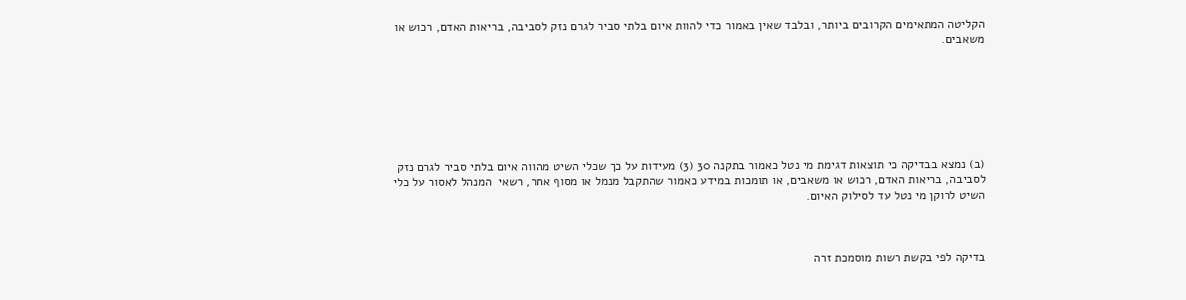הקליטה המתאימים הקרובים ביותר, ובלבד שאין באמור כדי להוות איום בלתי סביר לגרם נזק לסביבה, בריאות האדם, רכוש או משאבים.







(ב) נמצא בבדיקה כי תוצאות דגימת מי נטל כאמור בתקנה 30 (3) מעידות על כך שכלי השיט מהווה איום בלתי סביר לגרם נזק לסביבה, בריאות האדם, רכוש או משאבים, או תומכות במידע כאמור שהתקבל מנמל או מסוף אחר, רשאי  המנהל לאסור על כלי השיט לרוקן מי נטל עד לסילוק האיום.



בדיקה לפי בקשת רשות מוסמכת זרה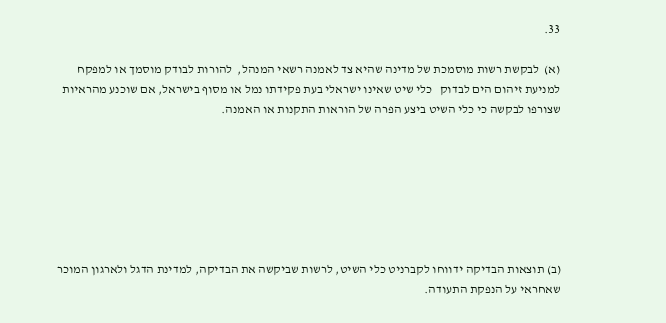33.

(א)  לבקשת רשות מוסמכת של מדינה שהיא צד לאמנה רשאי המנהל,  להורות לבודק מוסמך או למפקח למניעת זיהום הים לבדוק   כלי שיט שאינו ישראלי בעת פקידתו נמל או מסוף בישראל, אם שוכנע מהראיות שצורפו לבקשה כי כלי השיט ביצע הפרה של הוראות התקנות או האמנה.







(ב) תוצאות הבדיקה ידווחו לקברניט כלי השיט, לרשות שביקשה את הבדיקה, למדינת הדגל ולארגון המוכר שאחראי על הנפקת התעודה.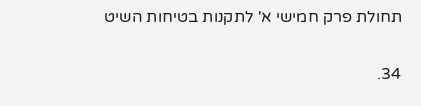תחולת פרק חמישי א' לתקנות בטיחות השיט

34.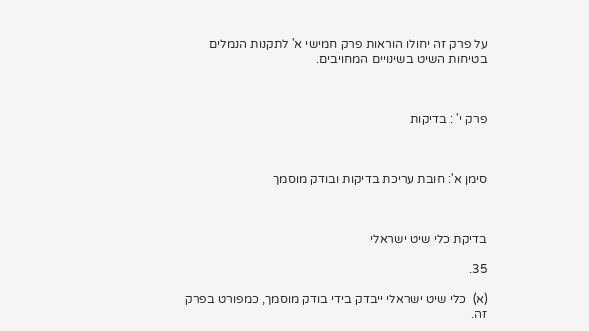על פרק זה יחולו הוראות פרק חמישי א' לתקנות הנמלים בטיחות השיט בשינויים המחויבים.



פרק י' : בדיקות



סימן א': חובת עריכת בדיקות ובודק מוסמך



בדיקת כלי שיט ישראלי

35.

(א)  כלי שיט ישראלי ייבדק בידי בודק מוסמך, כמפורט בפרק זה.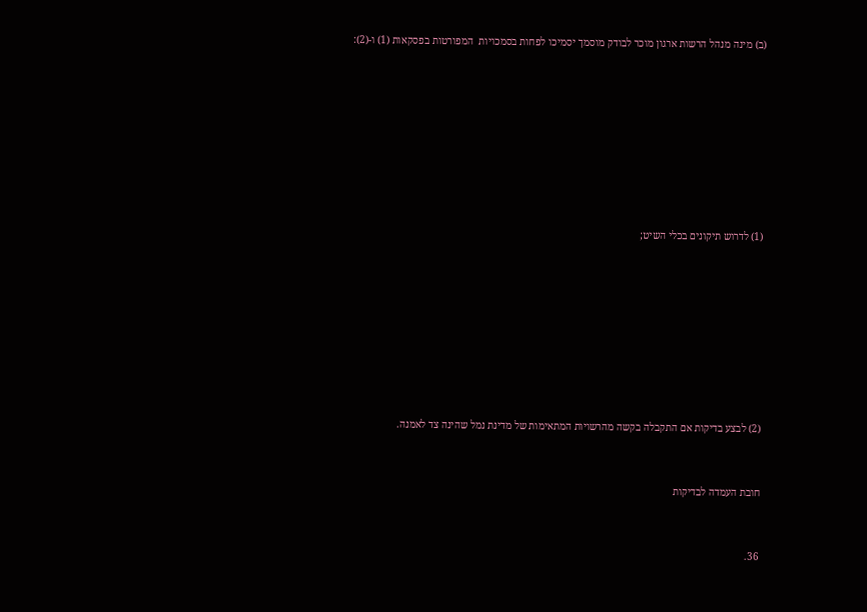(ב) מינה מנהל הרשות ארגון מוכר לבודק מוסמך יסמיכו לפחות בסמכויות  המפורטות בפסקאות (1) ו-(2):











(1) לדרוש תיקונים בכלי השיט;











(2) לבצע בדיקות אם התקבלה בקשה מהרשויות המתאימות של מדינת נמל שהינה צד לאמנה.



חובת העמדה לבדיקות



36.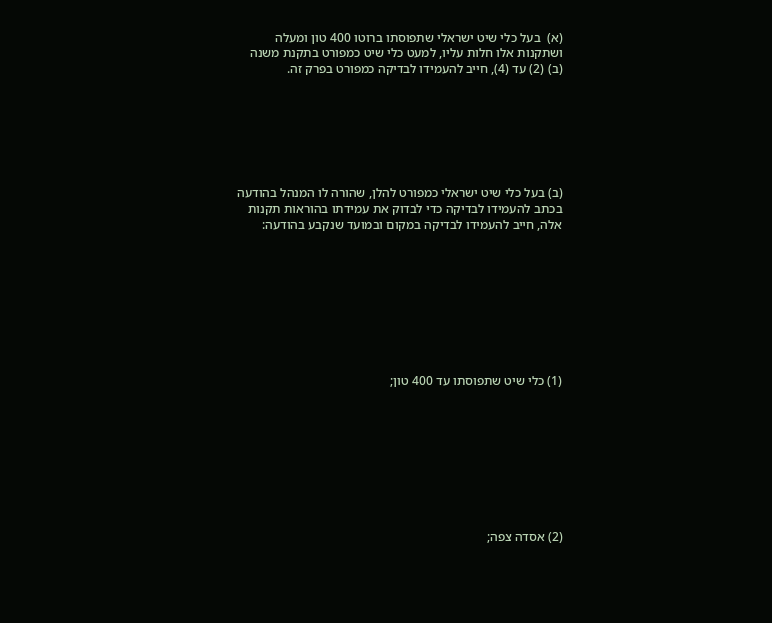(א)  בעל כלי שיט ישראלי שתפוסתו ברוטו 400 טון ומעלה ושתקנות אלו חלות עליו, למעט כלי שיט כמפורט בתקנת משנה (ב) (2) עד (4), חייב להעמידו לבדיקה כמפורט בפרק זה.







(ב) בעל כלי שיט ישראלי כמפורט להלן, שהורה לו המנהל בהודעה בכתב להעמידו לבדיקה כדי לבדוק את עמידתו בהוראות תקנות אלה, חייב להעמידו לבדיקה במקום ובמועד שנקבע בהודעה:









(1) כלי שיט שתפוסתו עד 400 טון;









(2) אסדה צפה;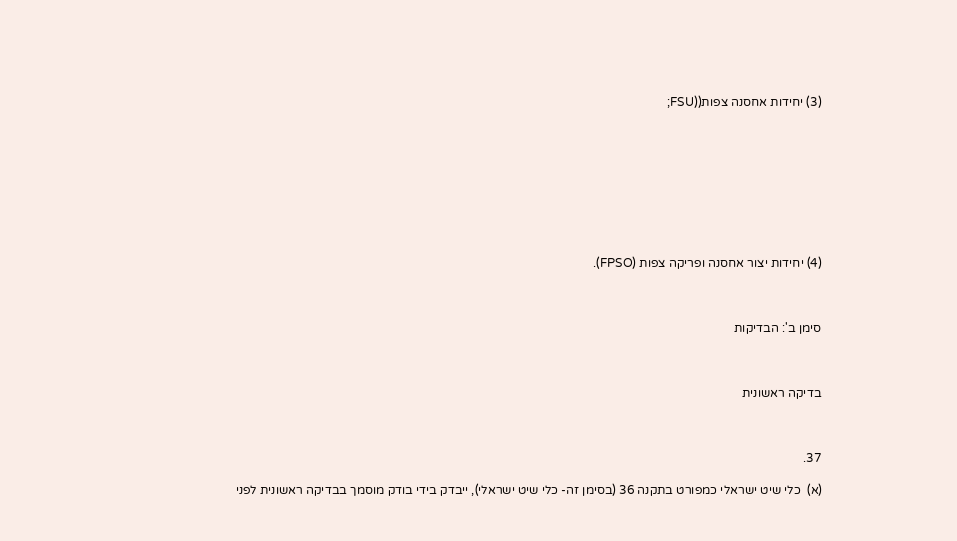(3) יחידות אחסנה צפות((FSU;









(4) יחידות יצור אחסנה ופריקה צפות (FPSO).



סימן ב': הבדיקות



בדיקה ראשונית



37.

(א)  כלי שיט ישראלי כמפורט בתקנה 36 (בסימן זה- כלי שיט ישראלי), ייבדק בידי בודק מוסמך בבדיקה ראשונית לפני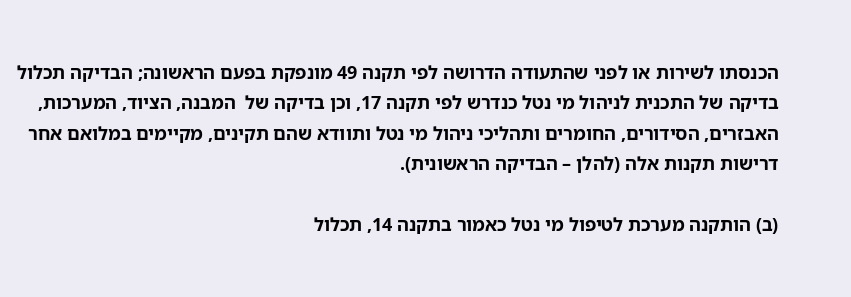הכנסתו לשירות או לפני שהתעודה הדרושה לפי תקנה 49 מונפקת בפעם הראשונה; הבדיקה תכלול בדיקה של התכנית לניהול מי נטל כנדרש לפי תקנה 17, וכן בדיקה של  המבנה, הציוד, המערכות, האבזרים, הסידורים, החומרים ותהליכי ניהול מי נטל ותוודא שהם תקינים, מקיימים במלואם אחר דרישות תקנות אלה (להלן – הבדיקה הראשונית).

(ב) הותקנה מערכת לטיפול מי נטל כאמור בתקנה 14, תכלול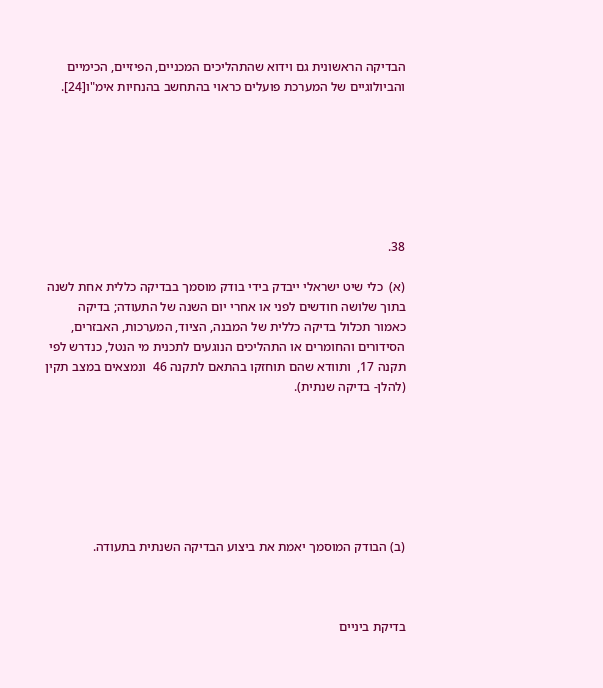הבדיקה הראשונית גם וידוא שהתהליכים המכניים, הפיזיים, הכימיים והביולוגיים של המערכת פועלים כראוי בהתחשב בהנחיות אימ"ו[24].







38.

(א)  כלי שיט ישראלי ייבדק בידי בודק מוסמך בבדיקה כללית אחת לשנה בתוך שלושה חודשים לפני או אחרי יום השנה של התעודה; בדיקה כאמור תכלול בדיקה כללית של המבנה, הציוד, המערכות, האבזרים, הסידורים והחומרים או התהליכים הנוגעים לתכנית מי הנטל, כנדרש לפי תקנה 17,  ותוודא שהם תוחזקו בהתאם לתקנה 46  ונמצאים במצב תקין (להלן- בדיקה שנתית).







(ב) הבודק המוסמך יאמת את ביצוע הבדיקה השנתית בתעודה.



בדיקת ביניים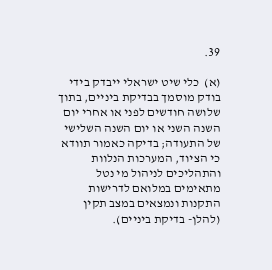39.

(א)  כלי שיט ישראלי ייבדק בידי בודק מוסמך בבדיקת ביניים, בתוך שלושה חודשים לפני או אחרי יום השנה השני או יום השנה השלישי של התעודה; בדיקה כאמור תוודא כי הציוד, המערכות הנלוות והתהליכים לניהול מי נטל מתאימים במלואם לדרישות התקנות ונמצאים במצב תקין (להלן- בדיקת ביניים).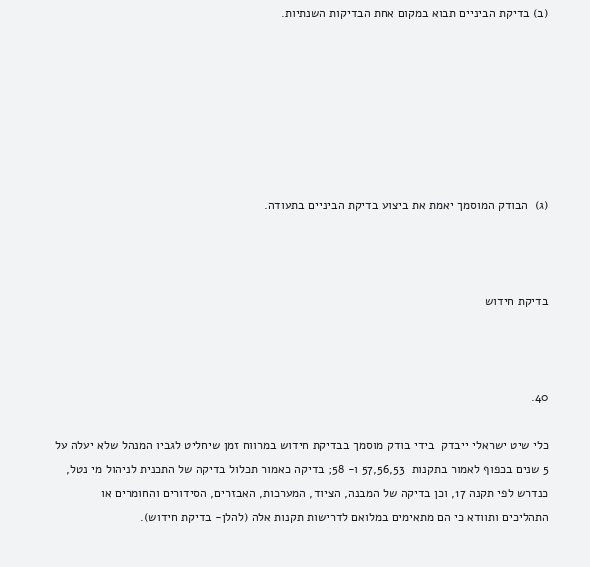(ב) בדיקת הביניים תבוא במקום אחת הבדיקות השנתיות.







(ג)  הבודק המוסמך יאמת את ביצוע בדיקת הביניים בתעודה.



בדיקת חידוש



40.

כלי שיט ישראלי ייבדק  בידי בודק מוסמך בבדיקת חידוש במרווח זמן שיחליט לגביו המנהל שלא יעלה על 5 שנים בכפוף לאמור בתקנות  57,56,53 ו- 58; בדיקה כאמור תכלול בדיקה של התכנית לניהול מי נטל, כנדרש לפי תקנה 17, וכן בדיקה של המבנה, הציוד, המערכות, האבזרים, הסידורים והחומרים או התהליכים ותוודא כי הם מתאימים במלואם לדרישות תקנות אלה (להלן- בדיקת חידוש).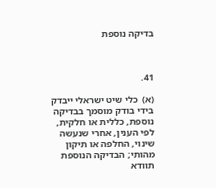בדיקה נוספת



41.

(א)  כלי שיט ישראלי ייבדק  בידי בודק מוסמך בבדיקה נוספת, כללית או חלקית, לפי הענין, אחרי שנעשה שינוי, החלפה או תיקון מהותי; הבדיקה הנוספת תוודא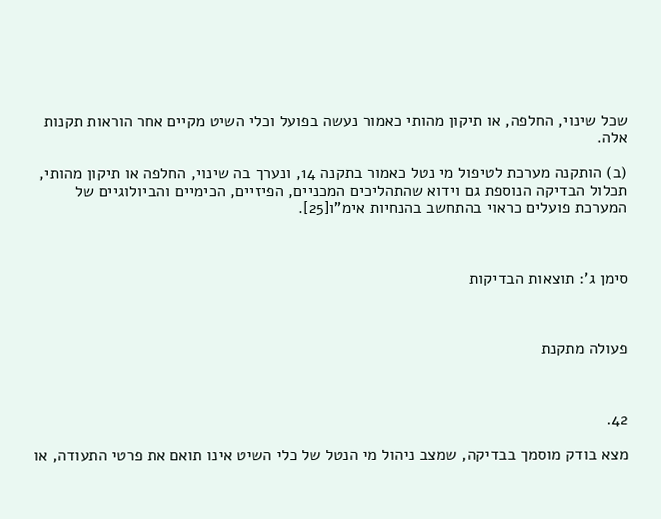שכל שינוי, החלפה, או תיקון מהותי כאמור נעשה בפועל וכלי השיט מקיים אחר הוראות תקנות אלה.

(ב) הותקנה מערכת לטיפול מי נטל כאמור בתקנה 14, ונערך בה שינוי, החלפה או תיקון מהותי, תכלול הבדיקה הנוספת גם וידוא שהתהליכים המכניים, הפיזיים, הכימיים והביולוגיים של המערכת פועלים כראוי בהתחשב בהנחיות אימ"ו[25].



סימן ג': תוצאות הבדיקות



פעולה מתקנת



42.

מצא בודק מוסמך בבדיקה, שמצב ניהול מי הנטל של כלי השיט אינו תואם את פרטי התעודה, או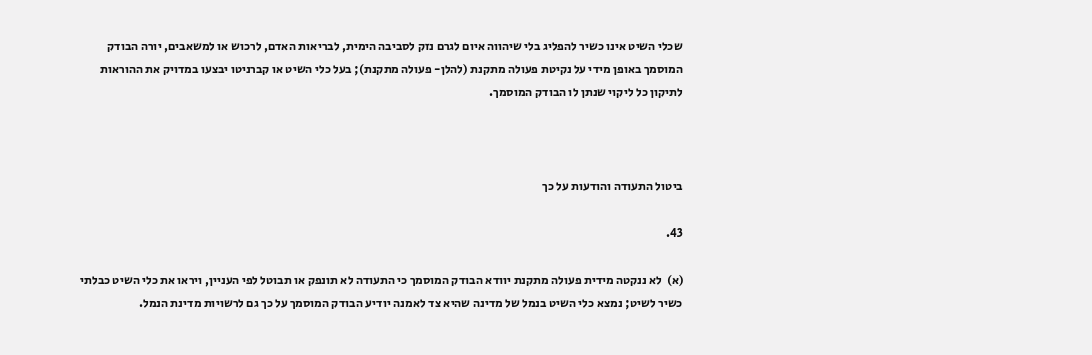שכלי השיט אינו כשיר להפליג בלי שיהווה איום לגרם נזק לסביבה הימית, לבריאות האדם, לרכוש או למשאבים, יורה הבודק המוסמך באופן מידי על נקיטת פעולה מתקנת (להלן- פעולה מתקנת); בעל כלי השיט או קברניטו יבצעו במדויק את ההוראות לתיקון כל ליקוי שנתן לו הבודק המוסמך.



ביטול התעודה והודעות על כך

43.

(א)  לא ננקטה מידית פעולה מתקנת יוודא הבודק המוסמך כי התעודה לא תונפק או תבוטל לפי העניין, ויראו את כלי השיט כבלתי כשיר לשיט; נמצא כלי השיט בנמל של מדינה שהיא צד לאמנה יודיע הבודק המוסמך על כך גם לרשויות מדינת הנמל.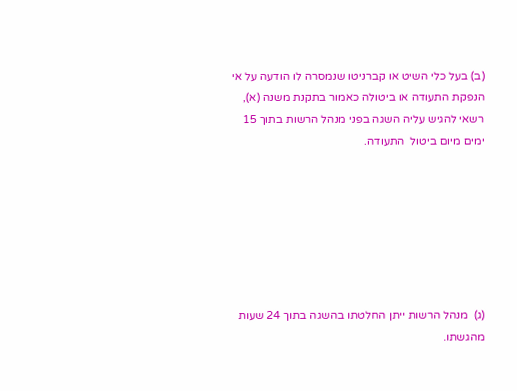(ב) בעל כלי השיט או קברניטו שנמסרה לו הודעה על אי הנפקת התעודה או ביטולה כאמור בתקנת משנה (א), רשאי להגיש עליה השגה בפני מנהל הרשות בתוך 15 ימים מיום ביטול  התעודה.







(ג)  מנהל הרשות ייתן החלטתו בהשגה בתוך 24 שעות מהגשתו.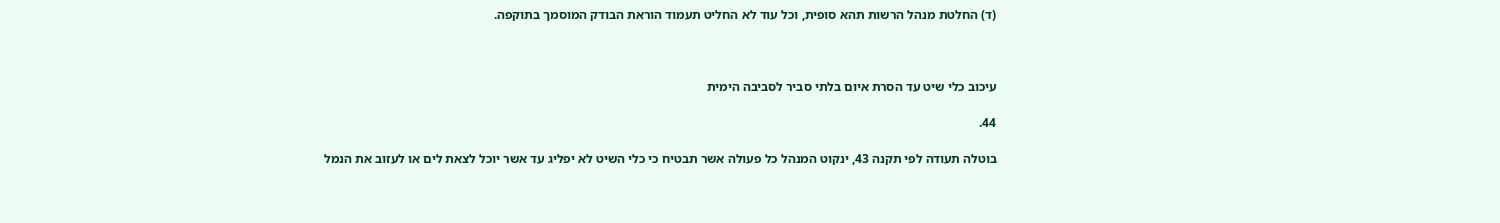(ד) החלטת מנהל הרשות תהא סופית, וכל עוד לא החליט תעמוד הוראת הבודק המוסמך בתוקפה.



עיכוב כלי שיט עד הסרת איום בלתי סביר לסביבה הימית

44.

בוטלה תעודה לפי תקנה 43, ינקוט המנהל כל פעולה אשר תבטיח כי כלי השיט לא יפליג עד אשר יוכל לצאת לים או לעזוב את הנמל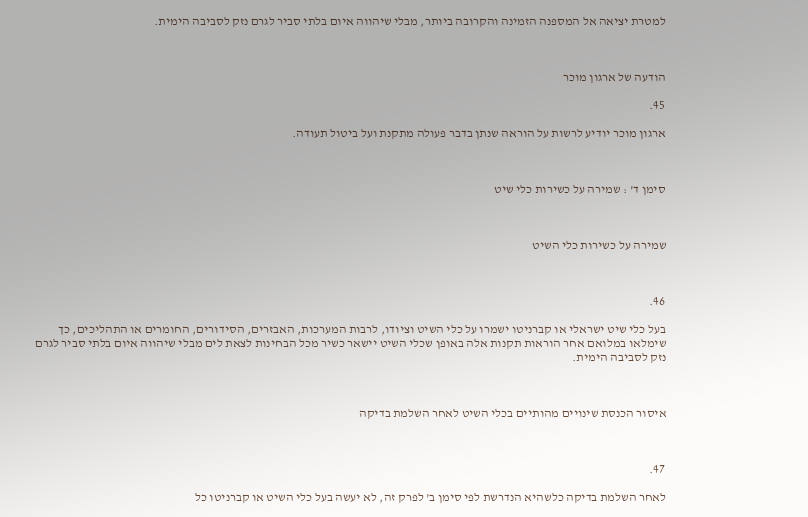למטרת יציאה אל המספנה הזמינה והקרובה ביותר, מבלי שיהווה איום בלתי סביר לגרם נזק לסביבה הימית.



הודעה של ארגון מוכר

45.

ארגון מוכר יודיע לרשות על הוראה שנתן בדבר פעולה מתקנת ועל ביטול תעודה.



סימן ד' : שמירה על כשירות כלי שיט



שמירה על כשירות כלי השיט



46.

בעל כלי שיט ישראלי או קברניטו ישמרו על כלי השיט וציודו, לרבות המערכות, האבזרים, הסידורים, החומרים או התהליכים, כך שימלאו במלואם אחר הוראות תקנות אלה באופן שכלי השיט יישאר כשיר מכל הבחינות לצאת לים מבלי שיהווה איום בלתי סביר לגרם נזק לסביבה הימית.



איסור הכנסת שינויים מהותיים בכלי השיט לאחר השלמת בדיקה



47.

לאחר השלמת בדיקה כלשהיא הנדרשת לפי סימן ב' לפרק זה, לא יעשה בעל כלי השיט או קברניטו כל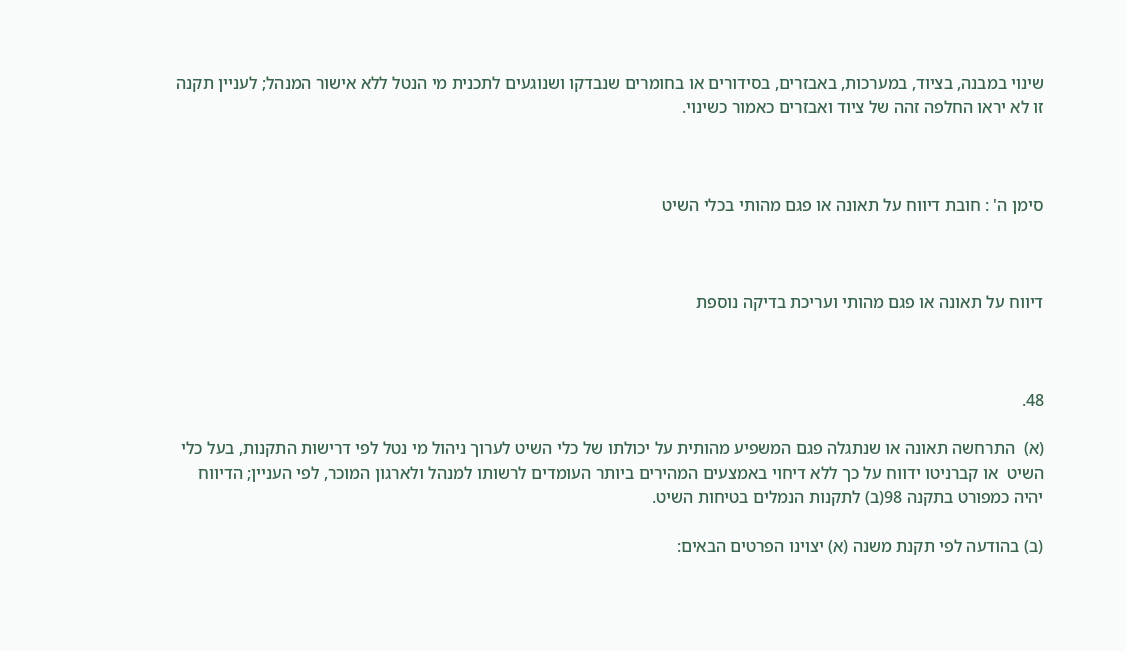שינוי במבנה, בציוד, במערכות, באבזרים, בסידורים או בחומרים שנבדקו ושנוגעים לתכנית מי הנטל ללא אישור המנהל; לעניין תקנה זו לא יראו החלפה זהה של ציוד ואבזרים כאמור כשינוי.



סימן ה' : חובת דיווח על תאונה או פגם מהותי בכלי השיט



דיווח על תאונה או פגם מהותי ועריכת בדיקה נוספת



48.

(א)  התרחשה תאונה או שנתגלה פגם המשפיע מהותית על יכולתו של כלי השיט לערוך ניהול מי נטל לפי דרישות התקנות, בעל כלי השיט  או קברניטו ידווח על כך ללא דיחוי באמצעים המהירים ביותר העומדים לרשותו למנהל ולארגון המוכר, לפי העניין; הדיווח יהיה כמפורט בתקנה 98(ב) לתקנות הנמלים בטיחות השיט.

(ב) בהודעה לפי תקנת משנה (א) יצוינו הפרטים הבאים: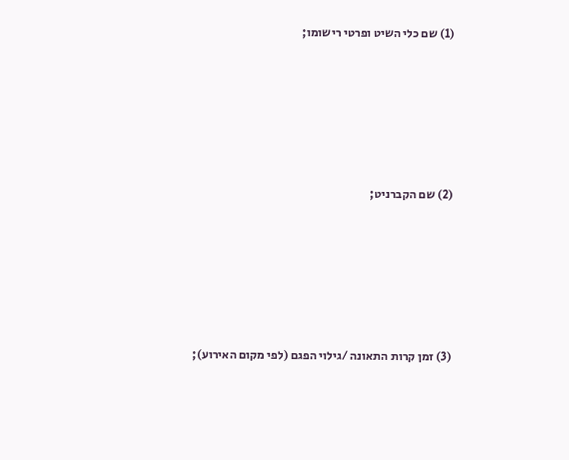(1) שם כלי השיט ופרטי רישומו;









(2) שם הקברניט;









(3) זמן קרות התאונה /גילוי הפגם (לפי מקום האירוע);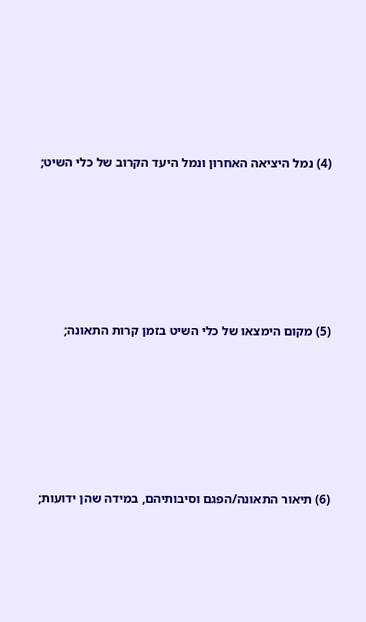(4) נמל היציאה האחרון ונמל היעד הקרוב של כלי השיט;









(5) מקום הימצאו של כלי השיט בזמן קרות התאונה;









(6) תיאור התאונה/הפגם וסיבותיהם, במידה שהן ידועות;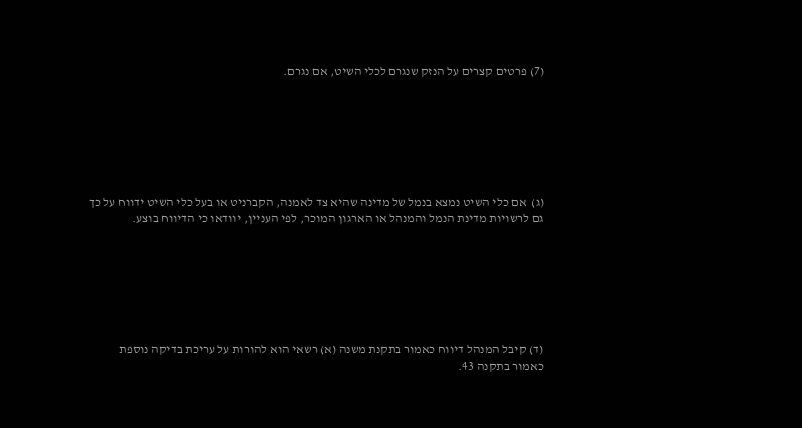(7) פרטים קצרים על הנזק שנגרם לכלי השיט, אם נגרם.







(ג)  אם כלי השיט נמצא בנמל של מדינה שהיא צד לאמנה, הקברניט או בעל כלי השיט ידווח על כך גם לרשויות מדינת הנמל והמנהל או הארגון המוכר, לפי העניין, יוודאו כי הדיווח בוצע.







(ד) קיבל המנהל דיווח כאמור בתקנת משנה (א) רשאי הוא להורות על עריכת בדיקה נוספת כאמור בתקנה 43.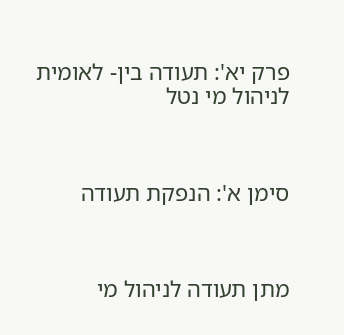פרק יא': תעודה בין- לאומית לניהול מי נטל



סימן א': הנפקת תעודה



מתן תעודה לניהול מי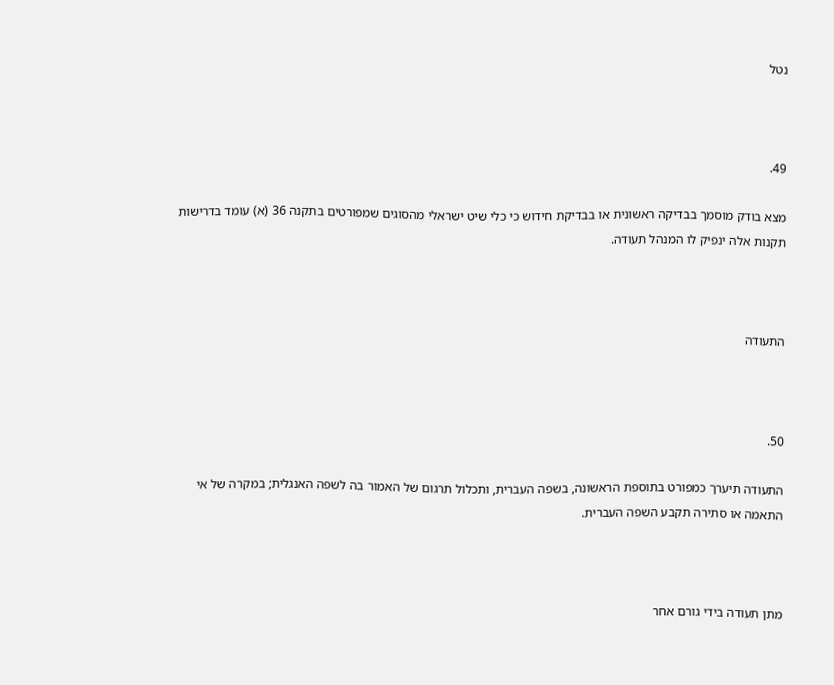נטל



49.

מצא בודק מוסמך בבדיקה ראשונית או בבדיקת חידוש כי כלי שיט ישראלי מהסוגים שמפורטים בתקנה 36 (א) עומד בדרישות תקנות אלה ינפיק לו המנהל תעודה.



התעודה



50.

התעודה תיערך כמפורט בתוספת הראשונה, בשפה העברית, ותכלול תרגום של האמור בה לשפה האנגלית; במקרה של אי התאמה או סתירה תקבע השפה העברית.



מתן תעודה בידי גורם אחר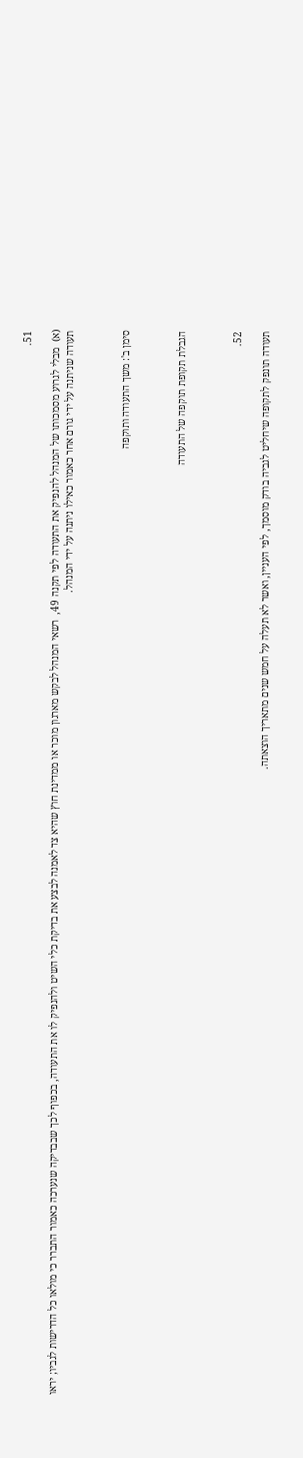51.

(א)  מבלי לגרוע מסמכותו של המנהל להנפיק את התעודה לפי תקנה 49,  רשאי המנהל לבקש מארגון מוכר או ממדינת חוץ שהיא צד לאמנה לבצע את בדיקת כלי השיט ולהנפיק לו את התעודה, בכפוף לכך שבבדיקה שנערכה כאמור התברר כי מולאו כל הדרישות לגביו; יראו תעודה שניתנה על ידי גורם אחר כאמור כאילו ניתנה על ידי המנהל.



סימן ב': משך התעודה ותוקפה



הגבלת תקופת תוקפה של התעודה



52.

תעודה תונפק לתקופה שיחליט לגביה בודק מוסמך, לפי העניין, ואשר לא תעלה על חמש שנים מתאריך הוצאתה.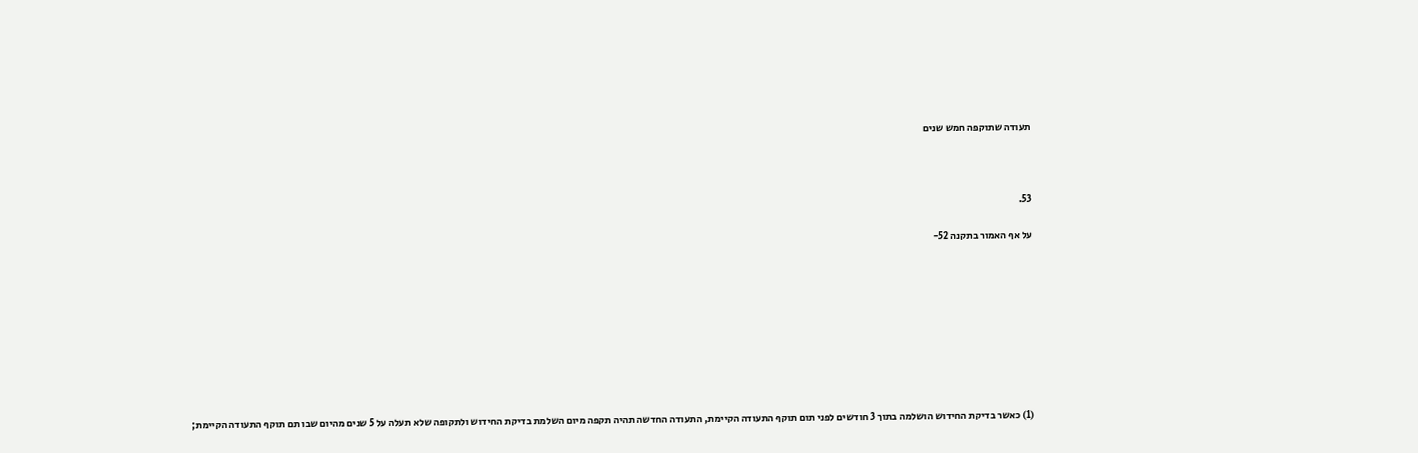תעודה שתוקפה חמש שנים



53.

על אף האמור בתקנה 52-









(1) כאשר בדיקת החידוש הושלמה בתוך 3 חודשים לפני תום תוקף התעודה הקיימת, התעודה החדשה תהיה תקפה מיום השלמת בדיקת החידוש ולתקופה שלא תעלה על 5 שנים מהיום שבו תם תוקף התעודה הקיימת;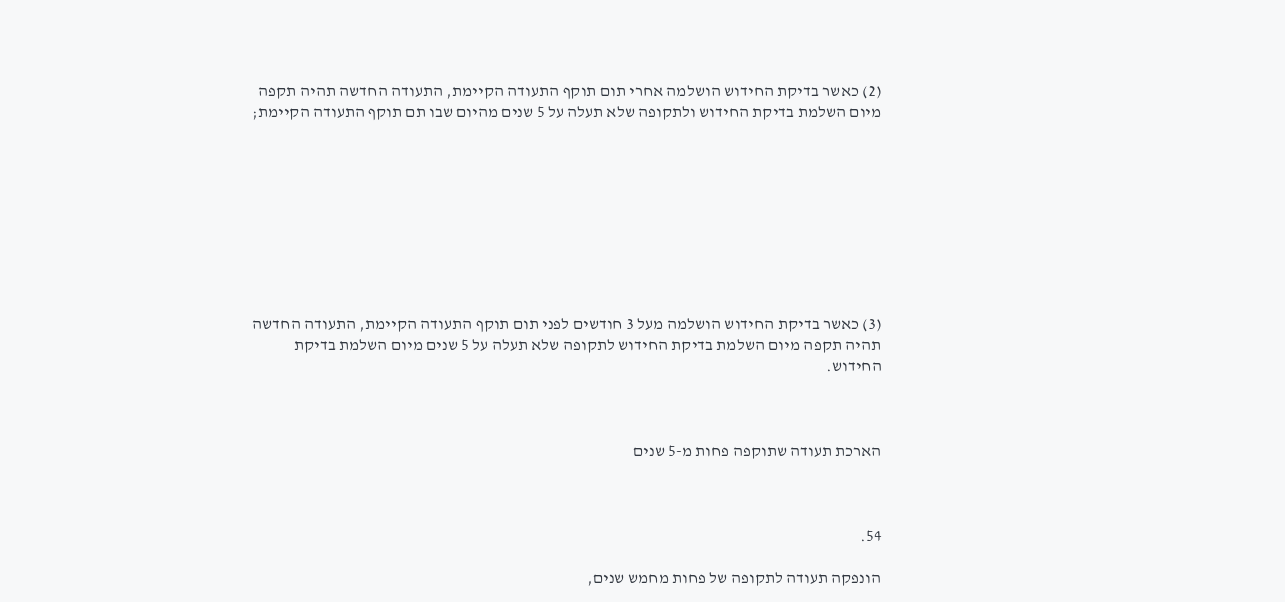(2) כאשר בדיקת החידוש הושלמה אחרי תום תוקף התעודה הקיימת, התעודה החדשה תהיה תקפה מיום השלמת בדיקת החידוש ולתקופה שלא תעלה על 5 שנים מהיום שבו תם תוקף התעודה הקיימת;









(3) כאשר בדיקת החידוש הושלמה מעל 3 חודשים לפני תום תוקף התעודה הקיימת, התעודה החדשה תהיה תקפה מיום השלמת בדיקת החידוש לתקופה שלא תעלה על 5 שנים מיום השלמת בדיקת החידוש.



הארכת תעודה שתוקפה פחות מ-5 שנים



54.

הונפקה תעודה לתקופה של פחות מחמש שנים,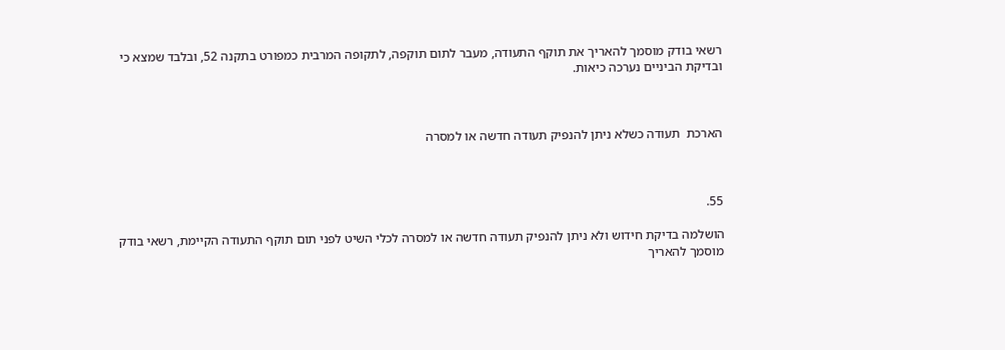רשאי בודק מוסמך להאריך את תוקף התעודה, מעבר לתום תוקפה, לתקופה המרבית כמפורט בתקנה 52, ובלבד שמצא כי ובדיקת הביניים נערכה כיאות.



הארכת  תעודה כשלא ניתן להנפיק תעודה חדשה או למסרה



55.

הושלמה בדיקת חידוש ולא ניתן להנפיק תעודה חדשה או למסרה לכלי השיט לפני תום תוקף התעודה הקיימת, רשאי בודק מוסמך להאריך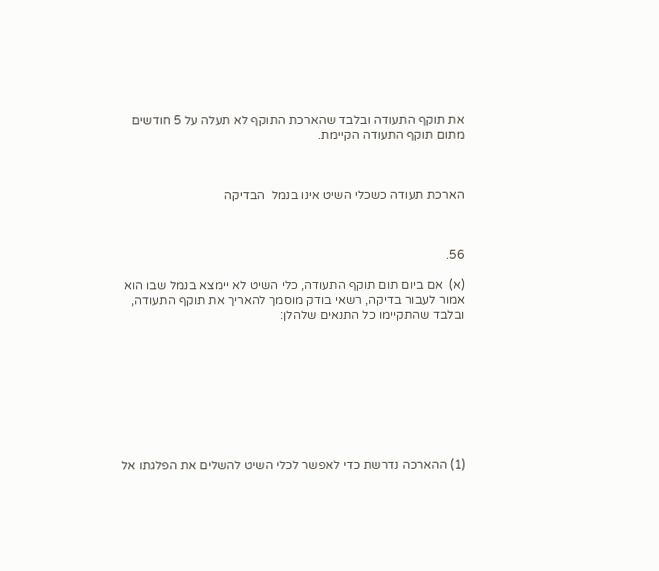את תוקף התעודה ובלבד שהארכת התוקף לא תעלה על 5 חודשים מתום תוקף התעודה הקיימת.



הארכת תעודה כשכלי השיט אינו בנמל  הבדיקה



56.

(א)  אם ביום תום תוקף התעודה, כלי השיט לא יימצא בנמל שבו הוא אמור לעבור בדיקה, רשאי בודק מוסמך להאריך את תוקף התעודה, ובלבד שהתקיימו כל התנאים שלהלן:









(1) ההארכה נדרשת כדי לאפשר לכלי השיט להשלים את הפלגתו אל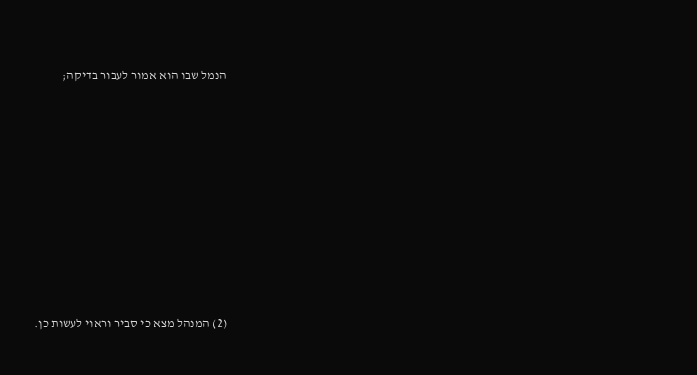הנמל שבו הוא אמור לעבור בדיקה;









(2) המנהל מצא כי סביר וראוי לעשות כן.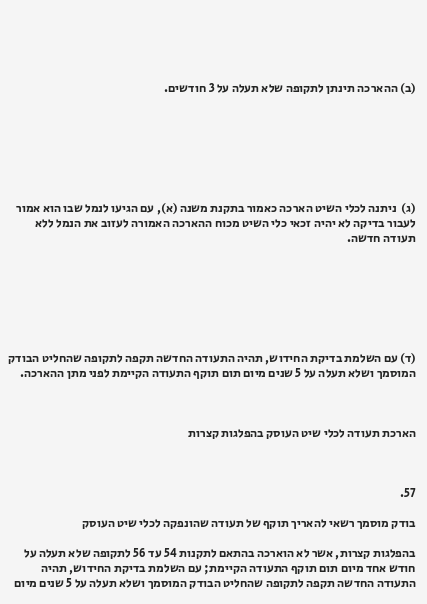(ב) ההארכה תינתן לתקופה שלא תעלה על 3 חודשים.







(ג)  ניתנה לכלי השיט הארכה כאמור בתקנת משנה (א), עם הגיעו לנמל שבו הוא אמור לעבור בדיקה לא יהיה זכאי כלי השיט מכוח ההארכה האמורה לעזוב את הנמל ללא תעודה חדשה.







(ד) עם השלמת בדיקת החידוש, תהיה התעודה החדשה תקפה לתקופה שהחליט הבודק המוסמך ושלא תעלה על 5 שנים מיום תום תוקף התעודה הקיימת לפני מתן ההארכה.



הארכת תעודה לכלי שיט העוסק בהפלגות קצרות



57.

בודק מוסמך רשאי להאריך תוקף של תעודה שהונפקה לכלי שיט העוסק

בהפלגות קצרות, אשר לא הוארכה בהתאם לתקנות 54 עד 56 לתקופה שלא תעלה על חודש אחד מיום תום תוקף התעודה הקיימת; עם השלמת בדיקת החידוש, תהיה התעודה החדשה תקפה לתקופה שהחליט הבודק המוסמך ושלא תעלה על 5 שנים מיום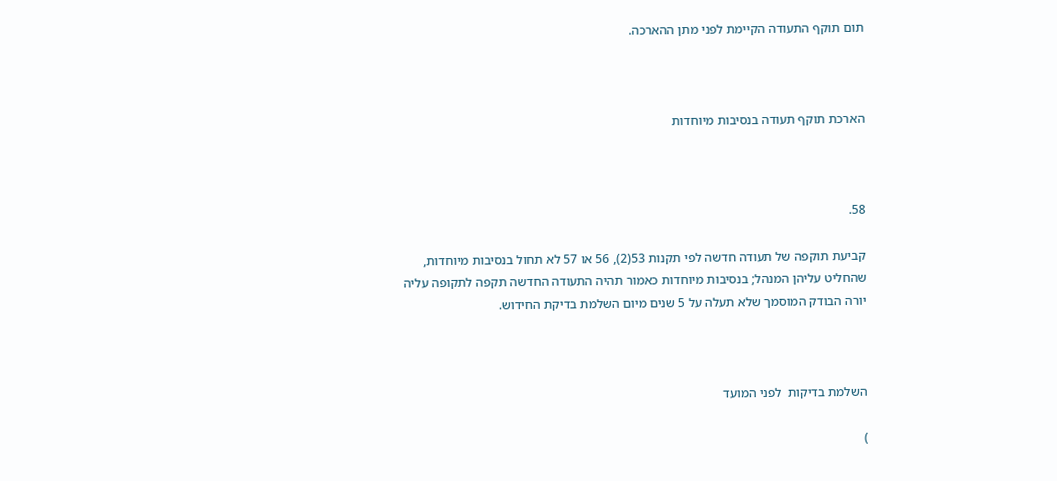תום תוקף התעודה הקיימת לפני מתן ההארכה.



הארכת תוקף תעודה בנסיבות מיוחדות



58.

קביעת תוקפה של תעודה חדשה לפי תקנות 53(2), 56 או 57 לא תחול בנסיבות מיוחדות, שהחליט עליהן המנהל; בנסיבות מיוחדות כאמור תהיה התעודה החדשה תקפה לתקופה עליה יורה הבודק המוסמך שלא תעלה על 5 שנים מיום השלמת בדיקת החידוש.



השלמת בדיקות  לפני המועד

)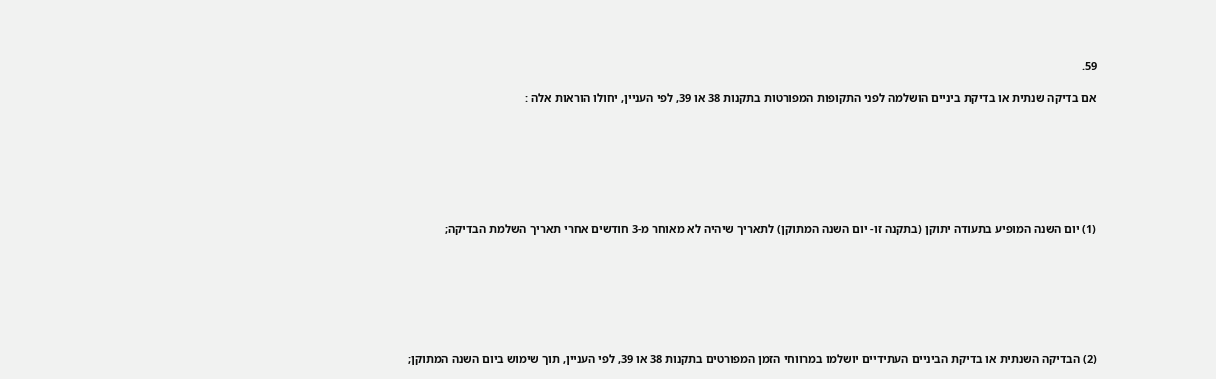59.

אם בדיקה שנתית או בדיקת ביניים הושלמה לפני התקופות המפורטות בתקנות 38 או 39, לפי העניין, יחולו הוראות אלה :







(1) יום השנה המופיע בתעודה יתוקן (בתקנה זו- יום השנה המתוקן) לתאריך שיהיה לא מאוחר מ-3 חודשים אחרי תאריך השלמת הבדיקה;







(2) הבדיקה השנתית או בדיקת הביניים העתידיים יושלמו במרווחי הזמן המפורטים בתקנות 38 או 39, לפי העניין, תוך שימוש ביום השנה המתוקן;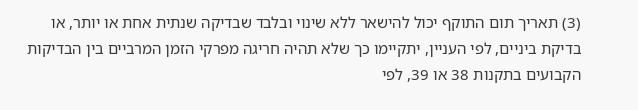(3) תאריך תום התוקף יכול להישאר ללא שינוי ובלבד שבדיקה שנתית אחת או יותר, או בדיקת ביניים, לפי העניין, יתקיימו כך שלא תהיה חריגה מפרקי הזמן המרביים בין הבדיקות הקבועים בתקנות 38 או 39, לפי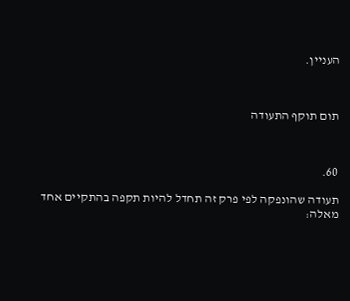העניין.



תום תוקף התעודה



60.

תעודה שהונפקה לפי פרק זה תחדל להיות תקפה בהתקיים אחד מאלה: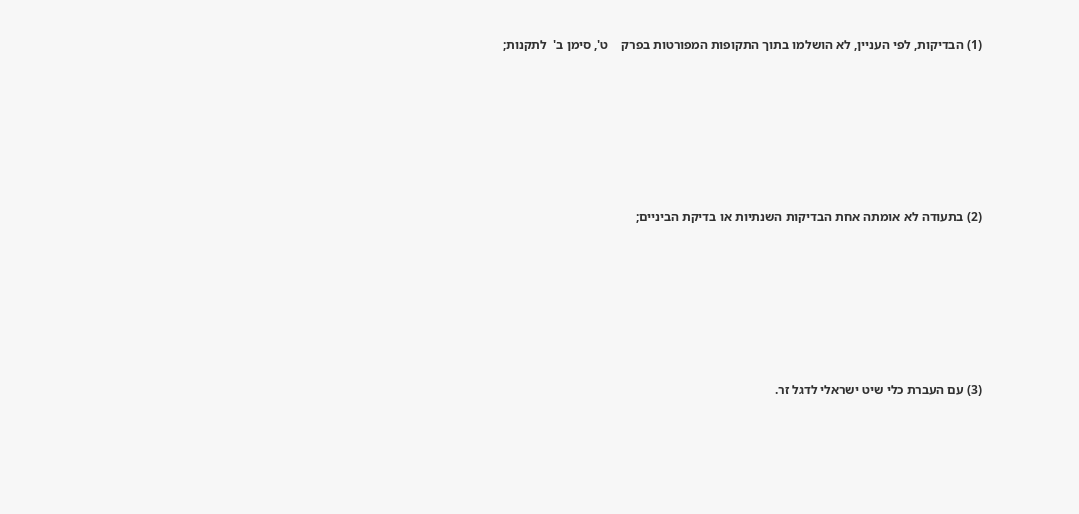(1) הבדיקות, לפי העניין, לא הושלמו בתוך התקופות המפורטות בפרק    ט', סימן ב'  לתקנות;







(2) בתעודה לא אומתה אחת הבדיקות השנתיות או בדיקת הביניים;







(3) עם העברת כלי שיט ישראלי לדגל זר.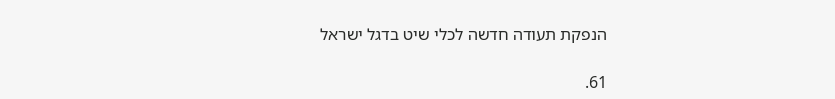הנפקת תעודה חדשה לכלי שיט בדגל ישראל

61.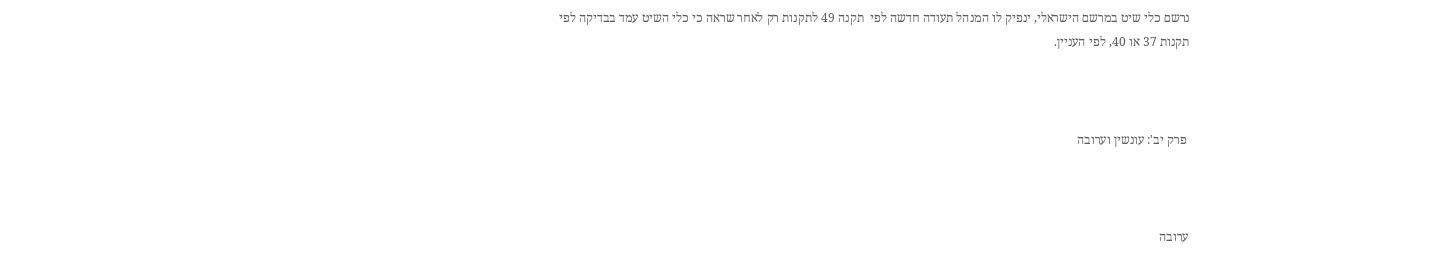נרשם כלי שיט במרשם הישראלי, ינפיק לו המנהל תעודה חדשה לפי  תקנה 49 לתקנות רק לאחר שראה כי כלי השיט עמד בבדיקה לפי תקנות 37 או 40, לפי העניין.



 פרק יב': עונשין וערובה



ערובה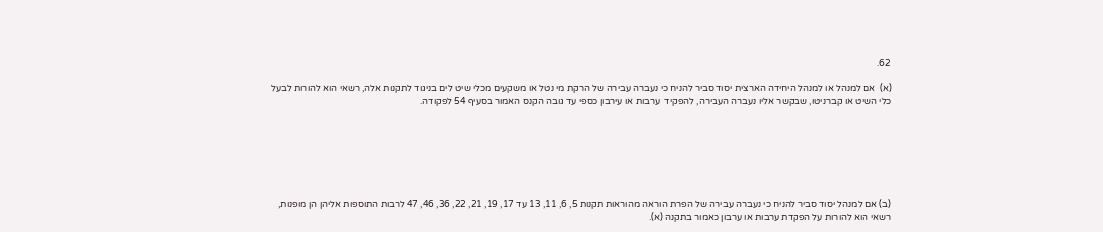62.

(א)  אם למנהל או למנהל היחידה הארצית יסוד סביר להניח כי נעברה עבירה של הרקת מי נטל או משקעים מכלי שיט לים בניגוד לתקנות אלה, רשאי הוא להורות לבעל כלי השיט או קברניטו, שבקשר אליו נעברה העבירה, להפקיד  ערבות או עירבון כספי עד גובה הקנס האמור בסעיף 54 לפקודה.







(ב) אם למנהל יסוד סביר להניח כי נעברה עבירה של הפרת הוראה מהוראות תקנות 5, 6, 11, 13 עד 17, 19, 21, 22, 36, 46, 47 לרבות התוספות אליהן הן מופנות, רשאי הוא להורות על הפקדת ערבות או ערבון כאמור בתקנה (א).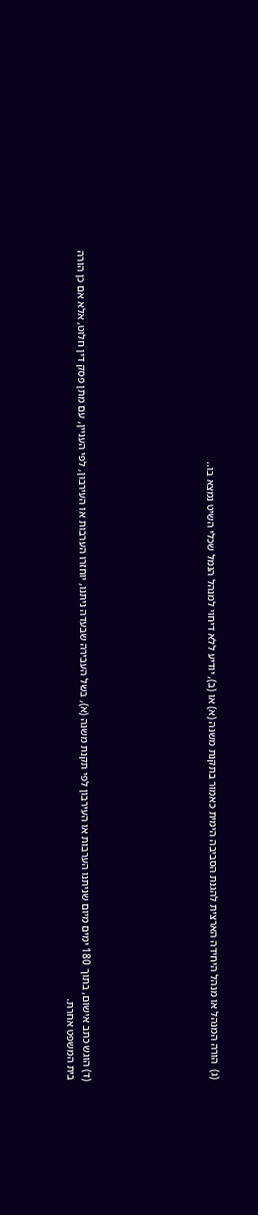(ג)  הורה המנהל או מנהל היחידה הארצית להגנת הסביבה הימית כאמור בתקנת משנה (א) או (ב), יודיע ללא דיחוי למנהל הנמל שכלי השיט נמצא בו..







(ד) הוגש כתב אישום, בתוך 180 ימים מיום שניתנו הערבות או העירבון לפי תקנת משנה (א), בשל העבירה שבעדה ניתנו, יוחזרו הערבות או העירבון, לפי העניין, עם מתן פסק דין חלוט, אלא אם כן הורה בית המשפט אחרת.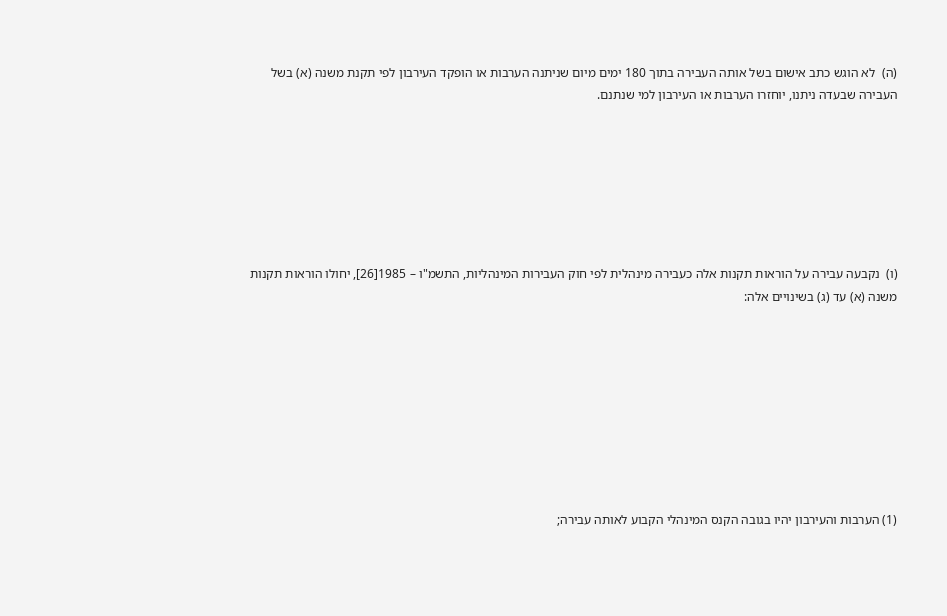(ה)  לא הוגש כתב אישום בשל אותה העבירה בתוך 180 ימים מיום שניתנה הערבות או הופקד העירבון לפי תקנת משנה (א) בשל העבירה שבעדה ניתנו, יוחזרו הערבות או העירבון למי שנתנם.







(ו)  נקבעה עבירה על הוראות תקנות אלה כעבירה מינהלית לפי חוק העבירות המינהליות, התשמ"ו – 1985[26], יחולו הוראות תקנות משנה (א) עד (ג) בשינויים אלה:









(1) הערבות והעירבון יהיו בגובה הקנס המינהלי הקבוע לאותה עבירה;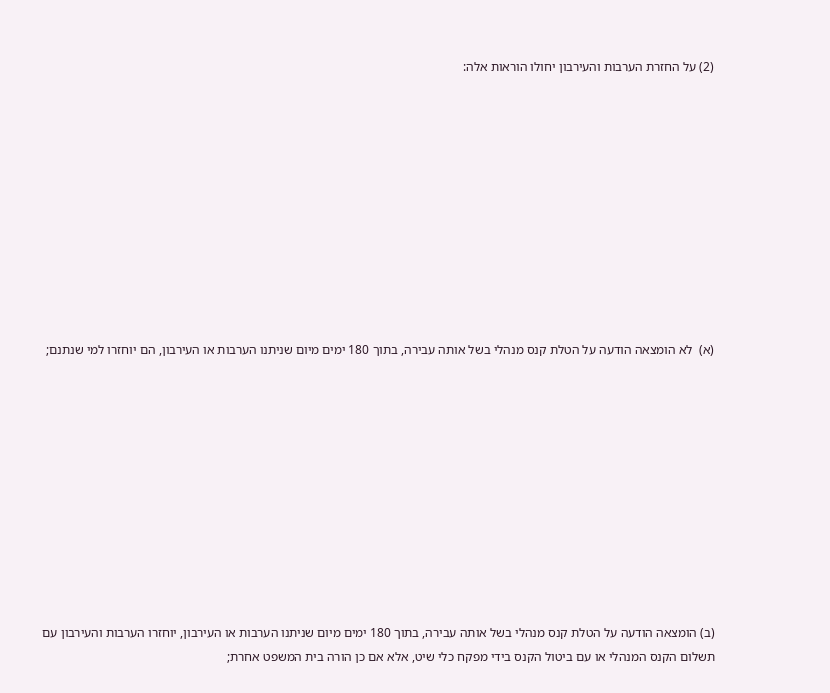(2) על החזרת הערבות והעירבון יחולו הוראות אלה:











(א)  לא הומצאה הודעה על הטלת קנס מנהלי בשל אותה עבירה, בתוך 180 ימים מיום שניתנו הערבות או העירבון, הם יוחזרו למי שנתנם;











(ב) הומצאה הודעה על הטלת קנס מנהלי בשל אותה עבירה, בתוך 180 ימים מיום שניתנו הערבות או העירבון, יוחזרו הערבות והעירבון עם תשלום הקנס המנהלי או עם ביטול הקנס בידי מפקח כלי שיט, אלא אם כן הורה בית המשפט אחרת;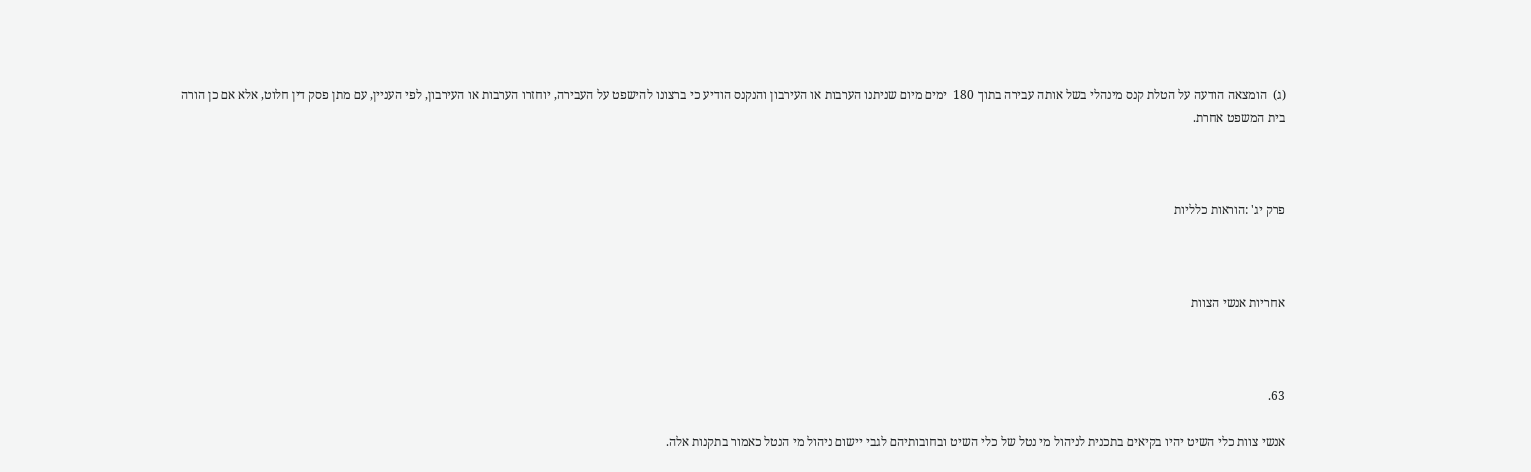(ג)  הומצאה הודעה על הטלת קנס מינהלי בשל אותה עבירה בתוך 180  ימים מיום שניתנו הערבות או העירבון והנקנס הודיע כי ברצונו להישפט על העבירה, יוחזרו הערבות או העירבון, לפי העניין, עם מתן פסק דין חלוט, אלא אם כן הורה בית המשפט אחרת.



פרק יג' :הוראות כלליות



אחריות אנשי הצוות



63.

אנשי צוות כלי השיט יהיו בקיאים בתכנית לניהול מי נטל של כלי השיט ובחובותיהם לגבי יישום ניהול מי הנטל כאמור בתקנות אלה.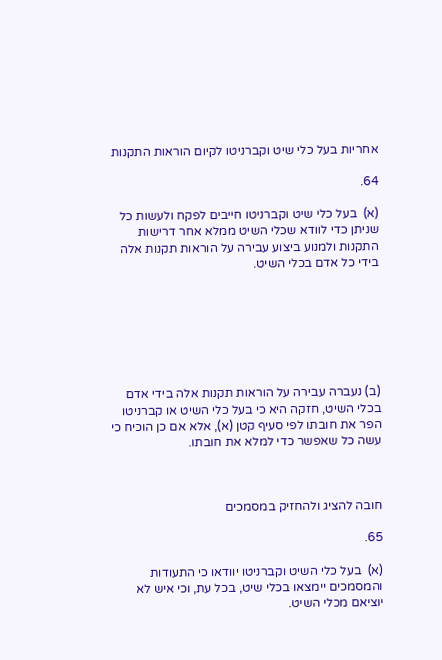אחריות בעל כלי שיט וקברניטו לקיום הוראות התקנות

64.

(א)  בעל כלי שיט וקברניטו חייבים לפקח ולעשות כל שניתן כדי לוודא שכלי השיט ממלא אחר דרישות התקנות ולמנוע ביצוע עבירה על הוראות תקנות אלה בידי כל אדם בכלי השיט.







(ב) נעברה עבירה על הוראות תקנות אלה בידי אדם בכלי השיט, חזקה היא כי בעל כלי השיט או קברניטו הפר את חובתו לפי סעיף קטן (א), אלא אם כן הוכיח כי עשה כל שאפשר כדי למלא את חובתו.



חובה להציג ולהחזיק במסמכים

65.

(א)  בעל כלי השיט וקברניטו יוודאו כי התעודות והמסמכים יימצאו בכלי שיט, בכל עת, וכי איש לא יוציאם מכלי השיט.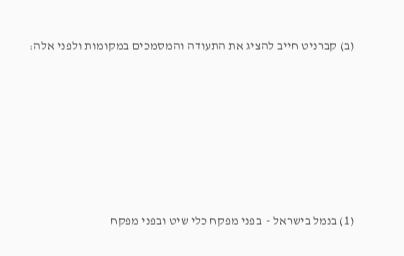(ב) קברניט חייב להציג את התעודה והמסמכים במקומות ולפני אלה:









(1) בנמל בישראל -  בפני מפקח כלי שיט ובפני מפקח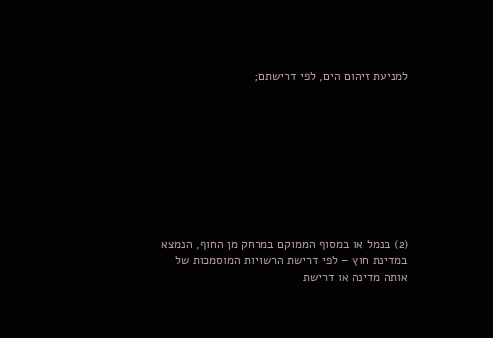למניעת זיהום הים, לפי דרישתם;









(2) בנמל או במסוף הממוקם במרחק מן החוף, הנמצא במדינת חוץ – לפי דרישת הרשויות המוסמכות של אותה מדינה או דרישת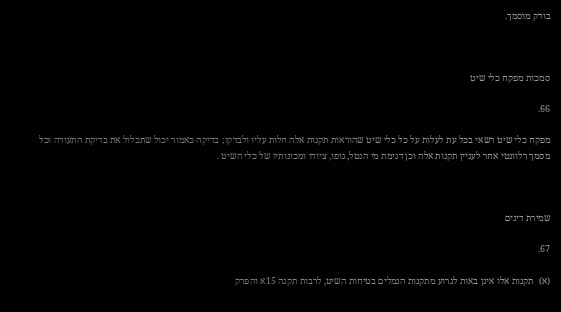בודק מוסמך.



סמכות מפקח כלי שיט

66.

מפקח כלי שיט רשאי בכל עת לעלות על כל כלי שיט שהוראות תקנות אלה חלות עליו ולבדקו; בדיקה כאמור יכול שתכלול את בדיקת התעודה וכל מסמך רלוונטי אחר לעניין תקנות אלה וכן דגימת מי הנטל, גופו, ציודו ומכונותיו של כלי השיט .



שמירת דינים

67.

(א)  תקנות אלו אינן באות לגרוע מתקנות הנמלים בטיחות השיט, לרבות תקנה 15א והפרק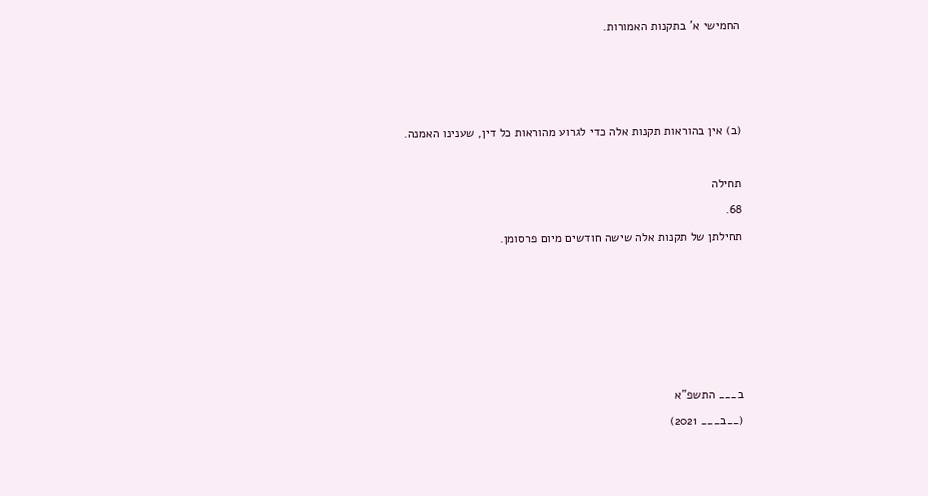החמישי א' בתקנות האמורות.







(ב) אין בהוראות תקנות אלה כדי לגרוע מהוראות כל דין, שענינו האמנה.



תחילה

68.

תחילתן של תקנות אלה שישה חודשים מיום פרסומן.











ב___ התשפ"א

(__ב___ 2021)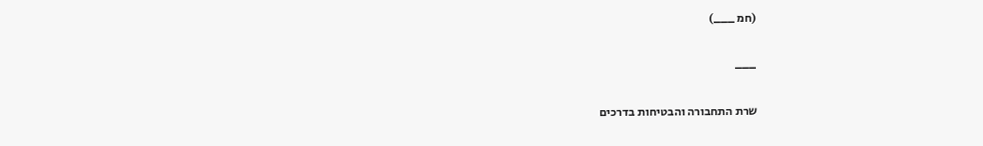(חמ ___)

___

שרת התחבורה והבטיחות בדרכים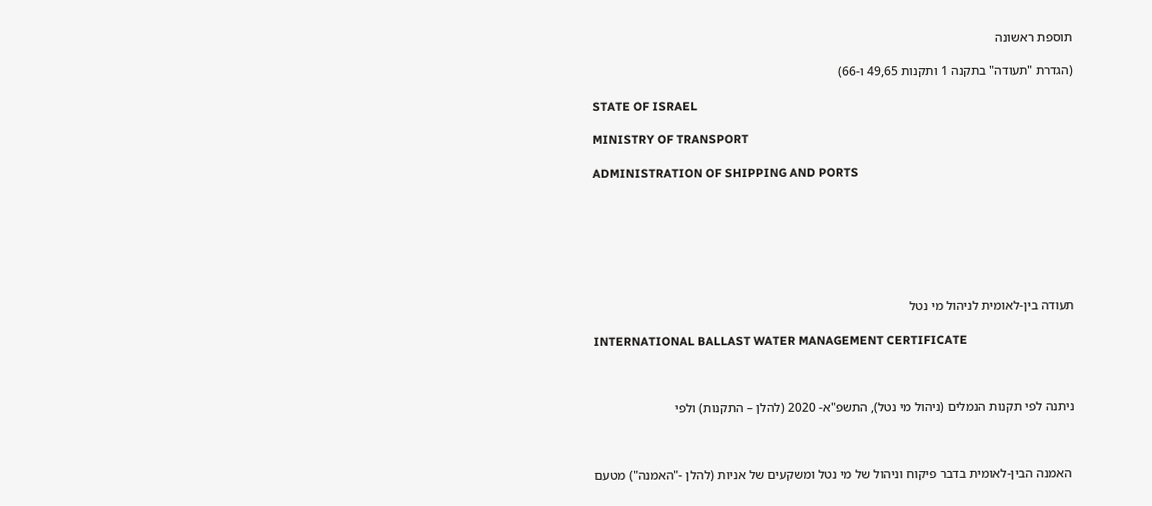תוספת ראשונה

(הגדרת "תעודה" בתקנה 1 ותקנות 49,65 ו-66)

STATE OF ISRAEL

MINISTRY OF TRANSPORT

ADMINISTRATION OF SHIPPING AND PORTS







תעודה בין-לאומית לניהול מי נטל

INTERNATIONAL BALLAST WATER MANAGEMENT CERTIFICATE



ניתנה לפי תקנות הנמלים (ניהול מי נטל), התשפ"א- 2020 (להלן – התקנות) ולפי



 האמנה הבין-לאומית בדבר פיקוח וניהול של מי נטל ומשקעים של אניות (להלן -"האמנה") מטעם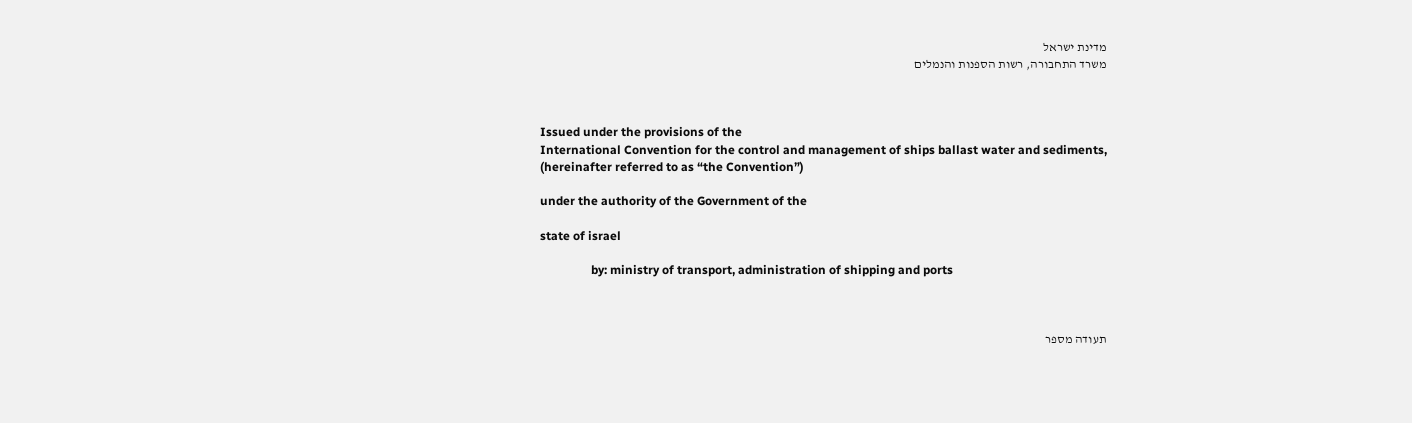מדינת ישראל
משרד התחבורה, רשות הספנות והנמלים



Issued under the provisions of the
International Convention for the control and management of ships ballast water and sediments,
(hereinafter referred to as “the Convention”)

under the authority of the Government of the

state of israel

                 by: ministry of transport, administration of shipping and ports



תעודה מספר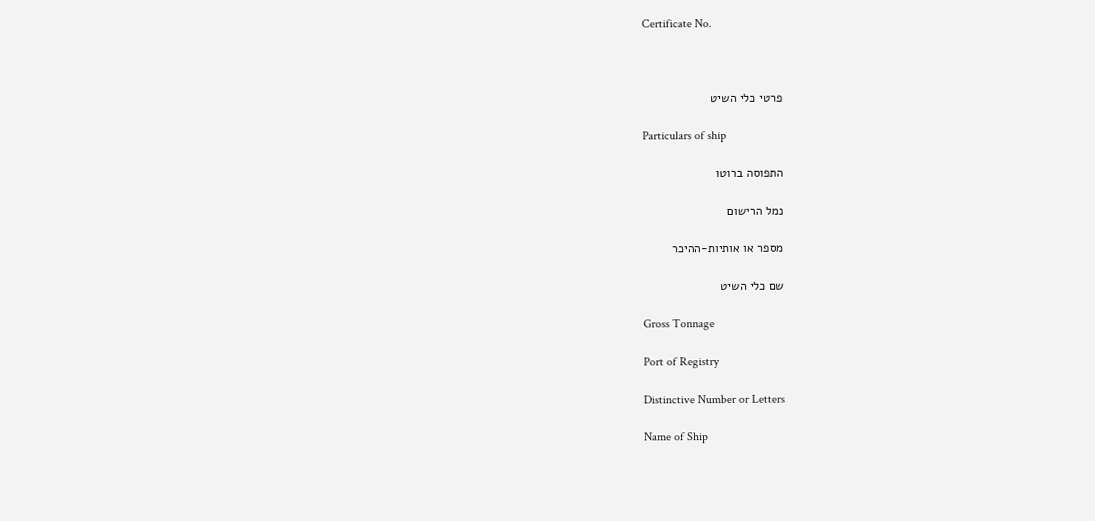Certificate No.



פרטי כלי השיט

Particulars of ship

התפוסה ברוטו

נמל הרישום

מספר או אותיות-ההיכר

שם כלי השיט

Gross Tonnage

Port of Registry

Distinctive Number or Letters

Name of Ship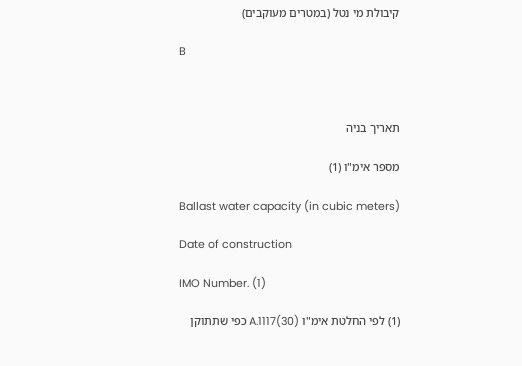קיבולת מי נטל (במטרים מעוקבים)

B



תאריך בניה

מספר אימ"ו (1)

Ballast water capacity (in cubic meters)

Date of construction

IMO Number. (1)

(1) לפי החלטת אימ"ו A.1117(30) כפי שתתוקן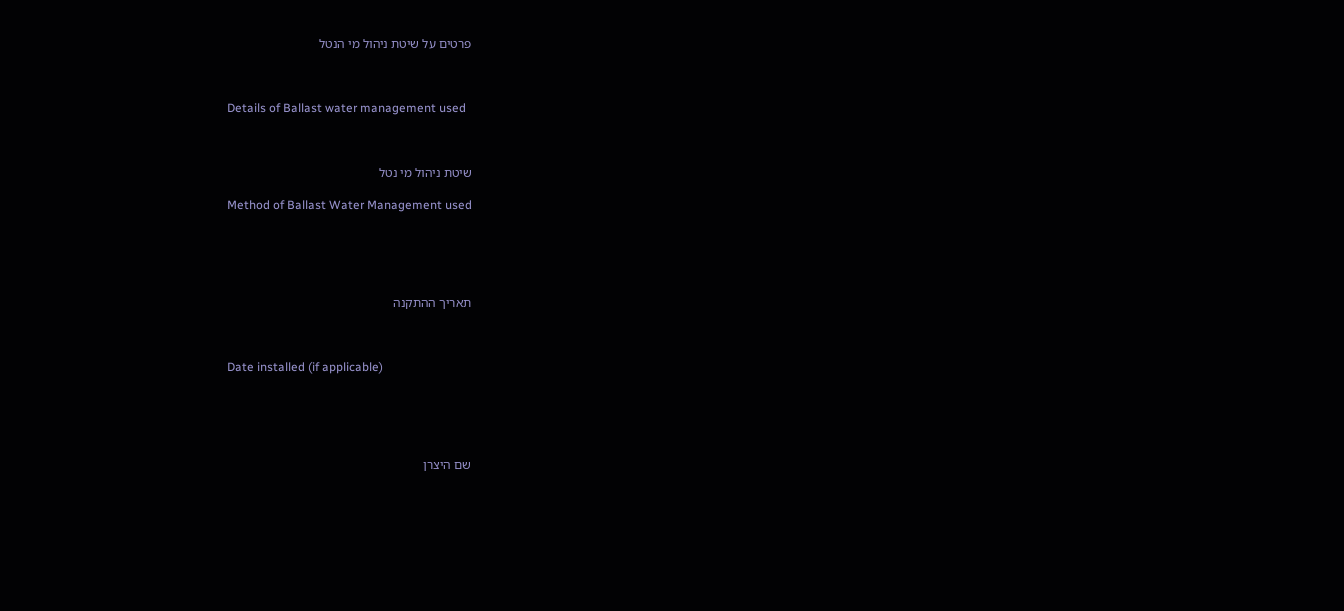פרטים על שיטת ניהול מי הנטל



Details of Ballast water management used



שיטת ניהול מי נטל

Method of Ballast Water Management used





תאריך ההתקנה



Date installed (if applicable)





שם היצרן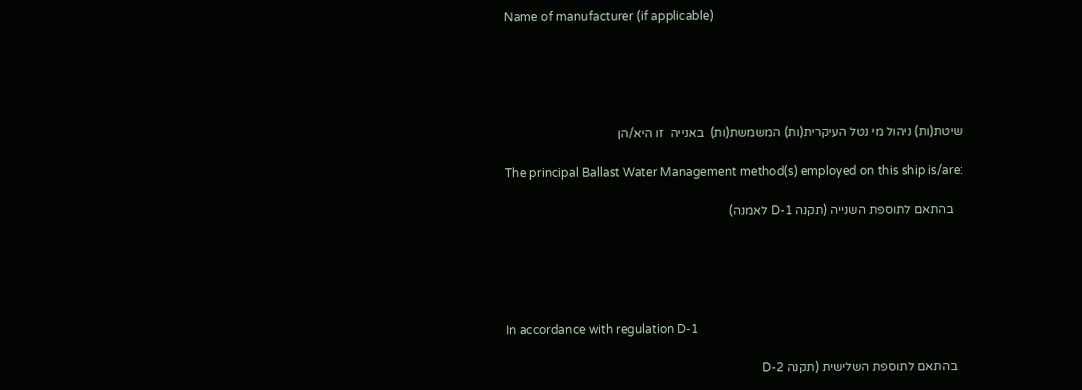Name of manufacturer (if applicable)





שיטת(ות) ניהול מי נטל העיקרית(ות) המשמשת(ות)  באנייה  זו היא/הן

The principal Ballast Water Management method(s) employed on this ship is/are:

   בהתאם לתוספת השנייה (תקנה D-1 לאמנה)





In accordance with regulation D-1

  בהתאם לתוספת השלישית (תקנה D-2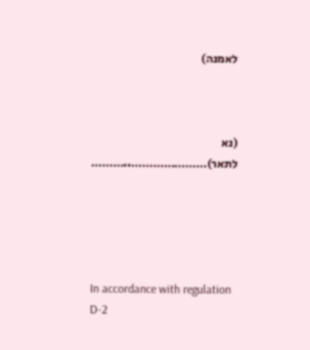לאמנה)



(נא לתאר)…………………..………





In accordance with regulation D-2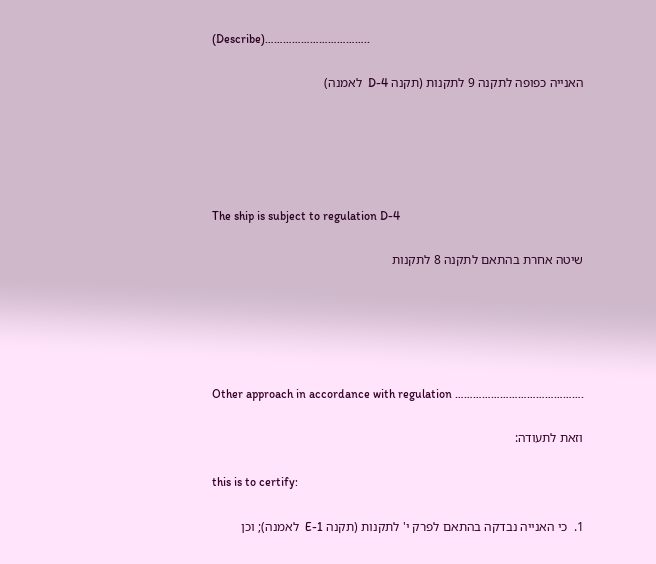(Describe)……………………………..

האנייה כפופה לתקנה 9 לתקנות (תקנה D-4  לאמנה)





The ship is subject to regulation D-4

שיטה אחרת בהתאם לתקנה 8 לתקנות





Other approach in accordance with regulation …………………………………….

וזאת לתעודה:

this is to certify:

1.  כי האנייה נבדקה בהתאם לפרק י' לתקנות (תקנה E-1  לאמנה); וכן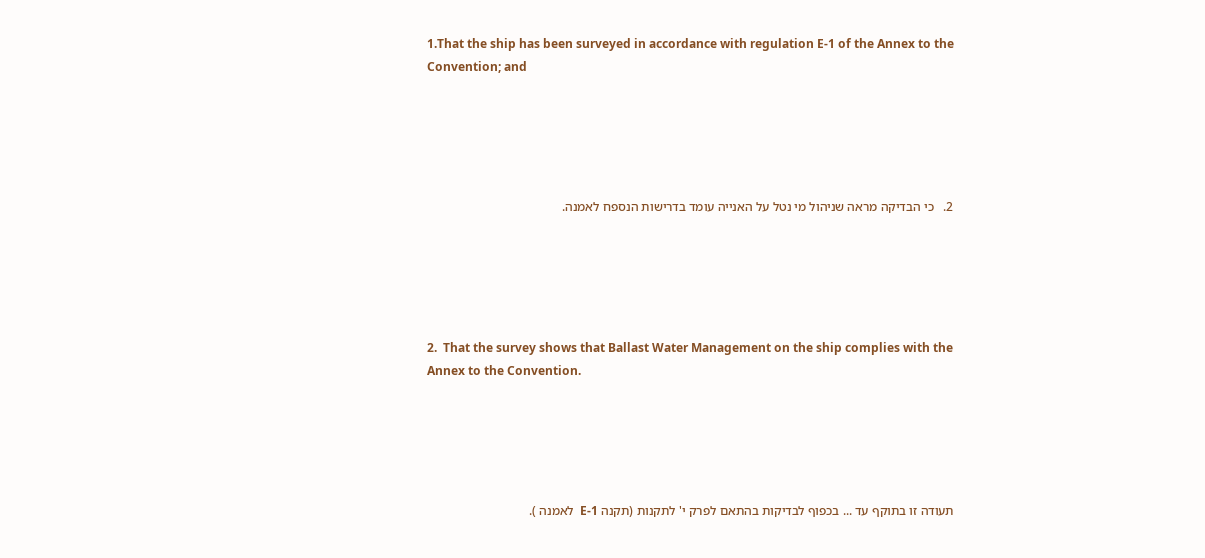1.That the ship has been surveyed in accordance with regulation E-1 of the Annex to the Convention; and





2.   כי הבדיקה מראה שניהול מי נטל על האנייה עומד בדרישות הנספח לאמנה.





2.  That the survey shows that Ballast Water Management on the ship complies with the Annex to the Convention.





תעודה זו בתוקף עד ... בכפוף לבדיקות בהתאם לפרק י' לתקנות (תקנה E-1  לאמנה ).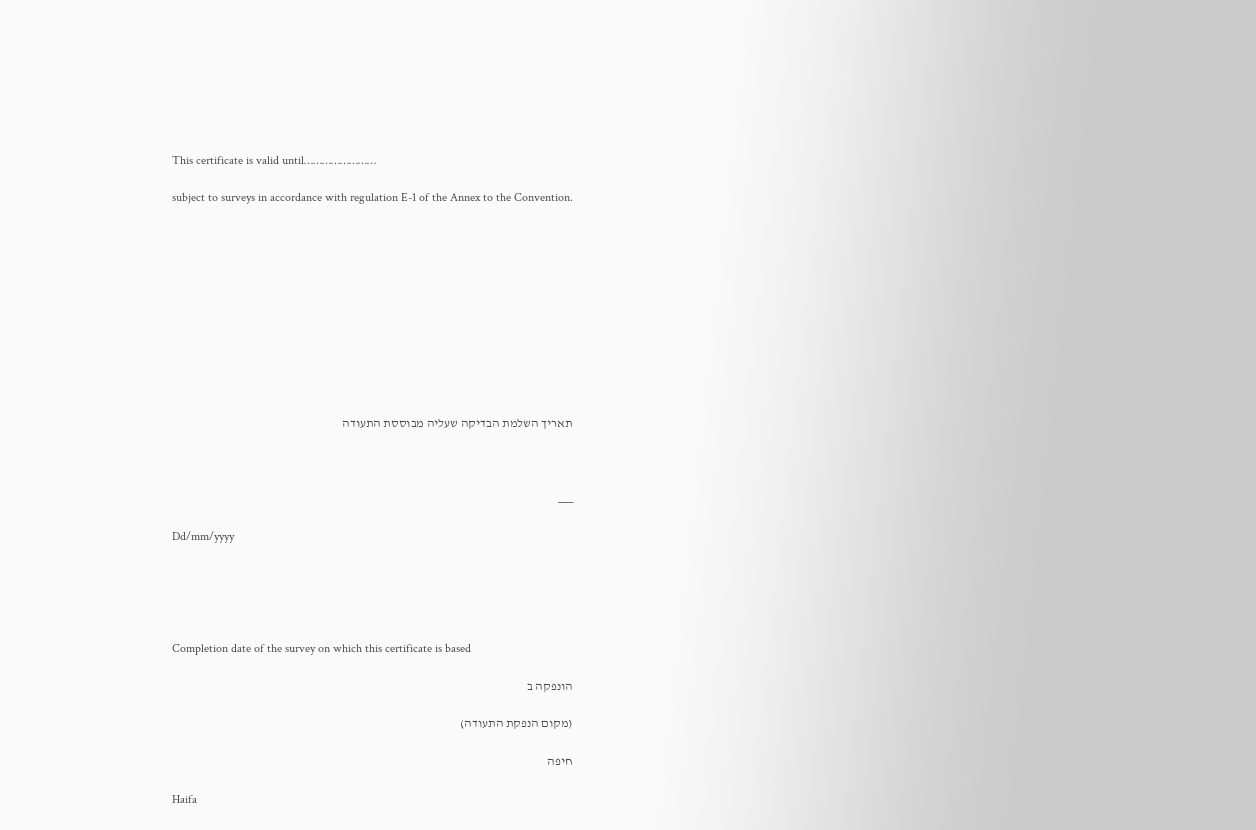This certificate is valid until……………………

subject to surveys in accordance with regulation E-1 of the Annex to the Convention.











תאריך השלמת הבדיקה שעליה מבוססת התעודה



___

Dd/mm/yyyy





Completion date of the survey on which this certificate is based

הונפקה ב

(מקום הנפקת התעודה)

חיפה

Haifa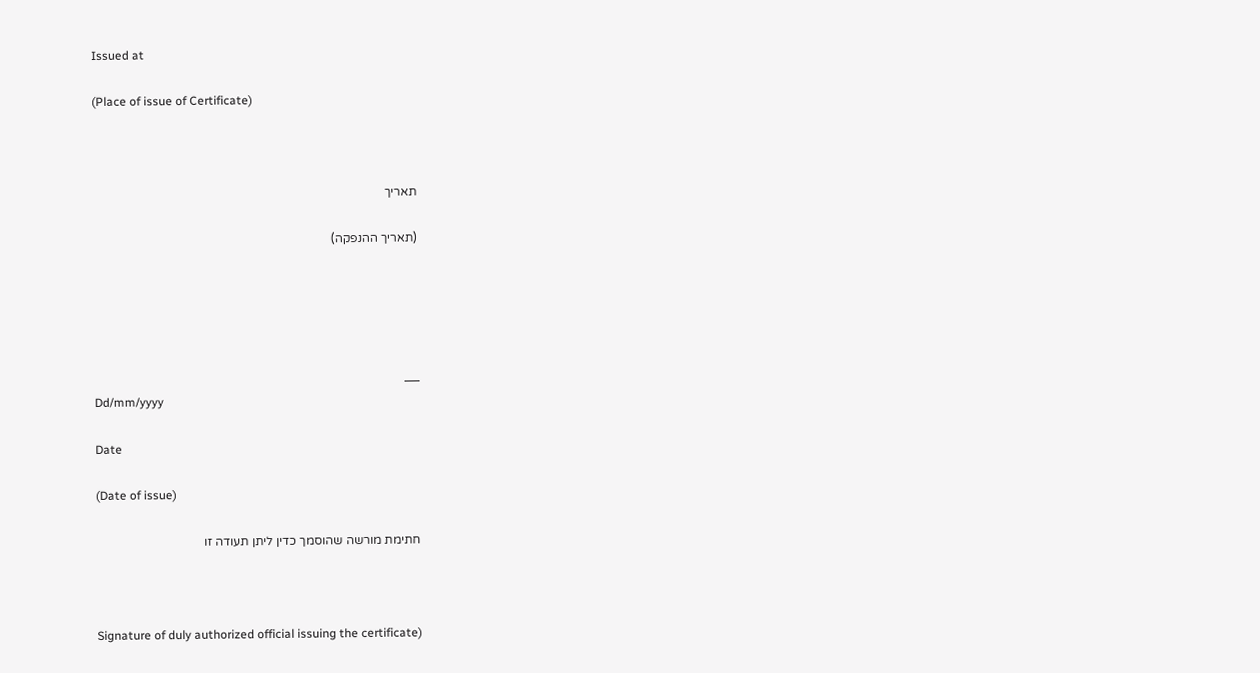Issued at

(Place of issue of Certificate)



תאריך

(תאריך ההנפקה)





___
Dd/mm/yyyy

Date

(Date of issue)

חתימת מורשה שהוסמך כדין ליתן תעודה זו



Signature of duly authorized official issuing the certificate)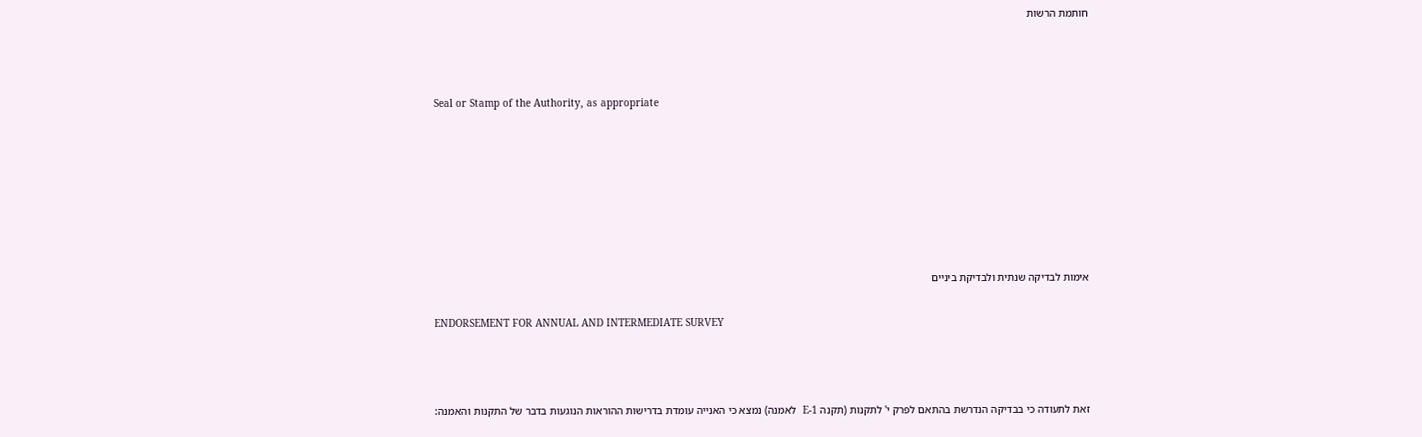חותמת הרשות



Seal or Stamp of the Authority, as appropriate







אימות לבדיקה שנתית ולבדיקת ביניים

ENDORSEMENT FOR ANNUAL AND INTERMEDIATE SURVEY



זאת לתעודה כי בבדיקה הנדרשת בהתאם לפרק י' לתקנות (תקנה E-1  לאמנה) נמצא כי האנייה עומדת בדרישות ההוראות הנוגעות בדבר של התקנות והאמנה: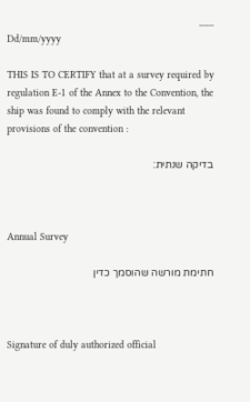___
Dd/mm/yyyy

THIS IS TO CERTIFY that at a survey required by regulation E-1 of the Annex to the Convention, the ship was found to comply with the relevant provisions of the convention :

בדיקה שנתית:



Annual Survey

חתימת מורשה שהוסמך כדין



Signature of duly authorized official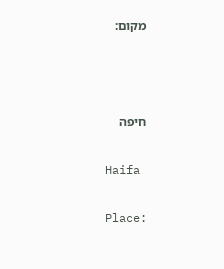מקום:



חיפה

Haifa

Place: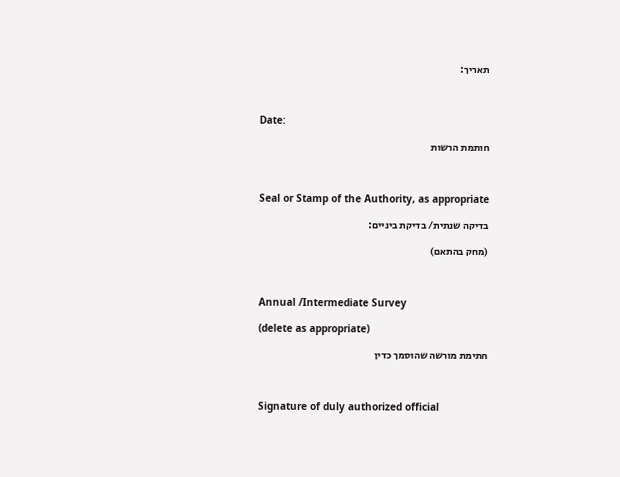תאריך:



Date:

חותמת הרשות



Seal or Stamp of the Authority, as appropriate

בדיקה שנתית/ בדיקת ביניים:

(מחק בהתאם)



Annual /Intermediate Survey

(delete as appropriate)

חתימת מורשה שהוסמך כדין



Signature of duly authorized official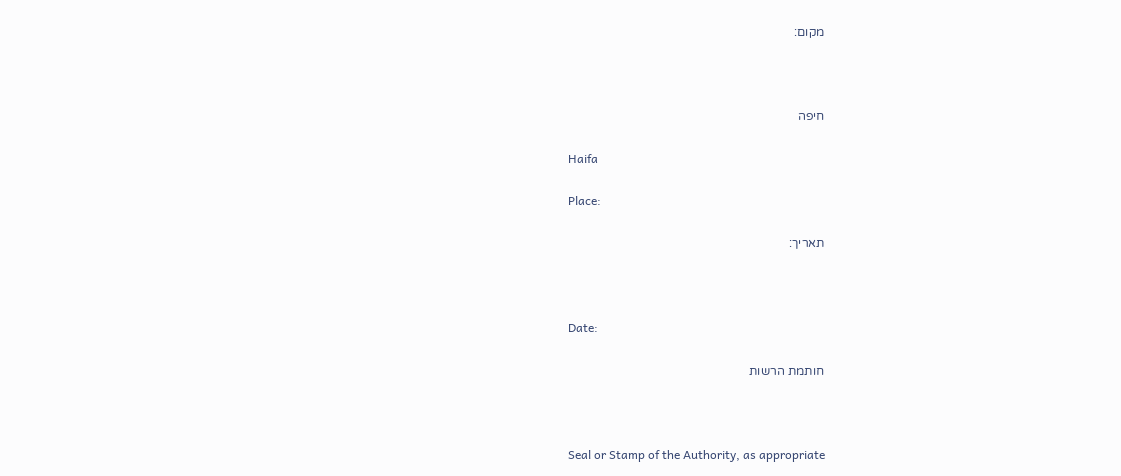מקום:



חיפה

Haifa

Place:

תאריך:



Date:

חותמת הרשות



Seal or Stamp of the Authority, as appropriate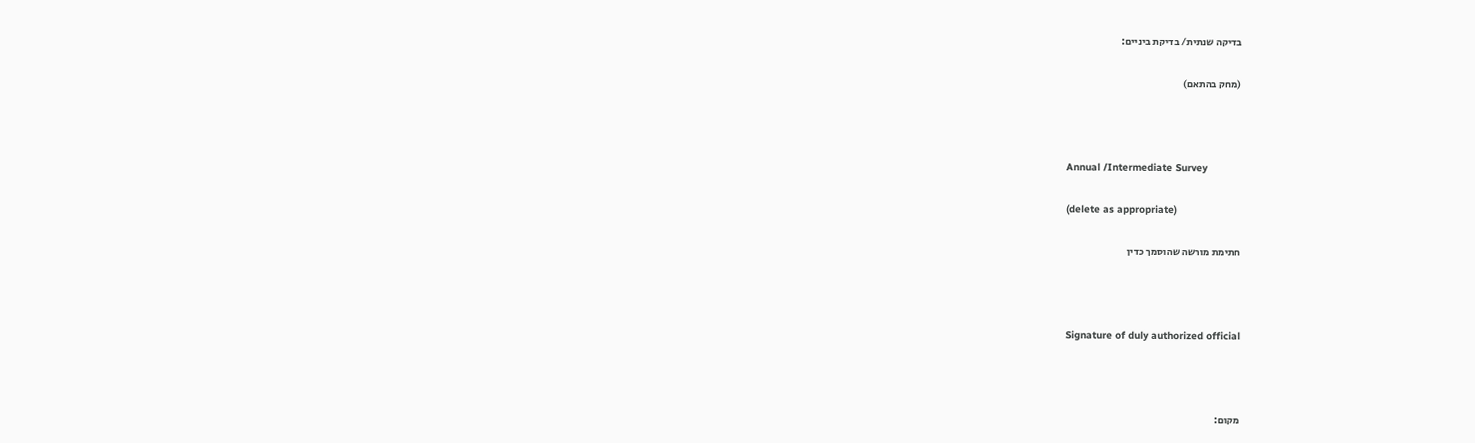בדיקה שנתית/ בדיקת ביניים:

(מחק בהתאם)



Annual /Intermediate Survey

(delete as appropriate)

חתימת מורשה שהוסמך כדין



Signature of duly authorized official



מקום: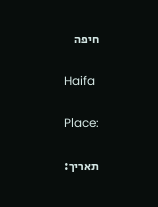חיפה

Haifa

Place:

תאריך: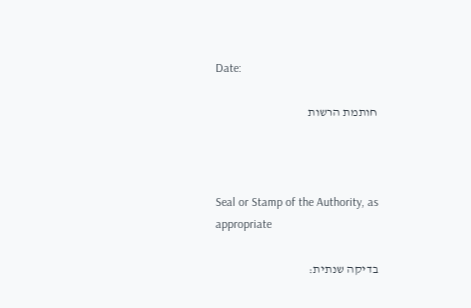Date:

חותמת הרשות



Seal or Stamp of the Authority, as appropriate

בדיקה שנתית: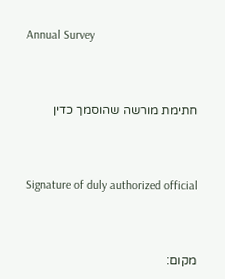Annual Survey



חתימת מורשה שהוסמך כדין



Signature of duly authorized official



מקום: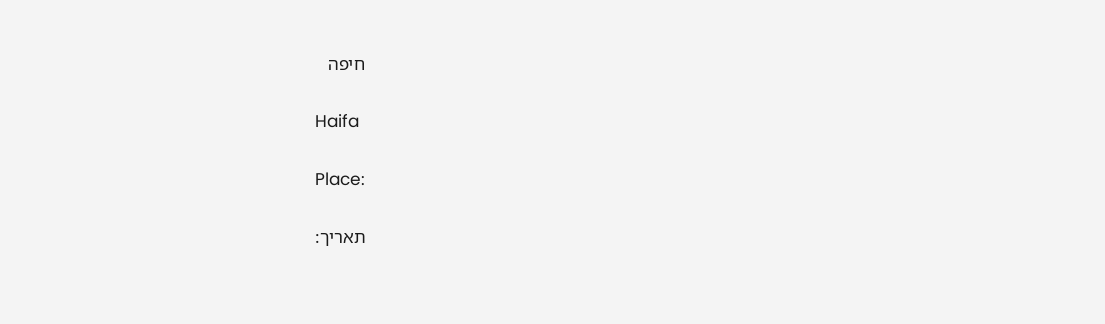חיפה

Haifa

Place:

תאריך: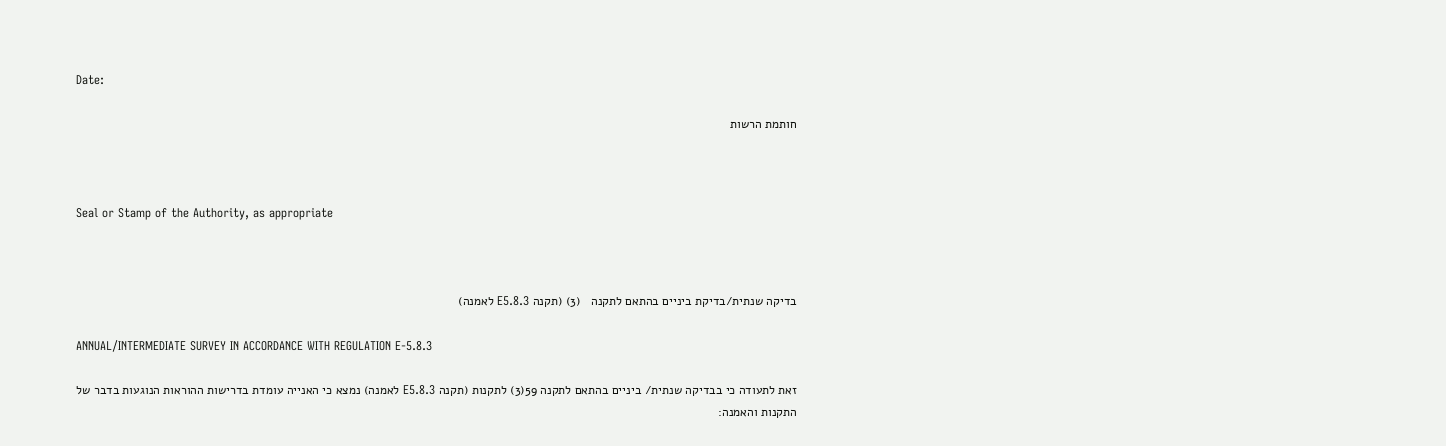Date:

חותמת הרשות



Seal or Stamp of the Authority, as appropriate



בדיקה שנתית/בדיקת ביניים בהתאם לתקנה   (3) (תקנה E5.8.3 לאמנה)

ANNUAL/INTERMEDIATE SURVEY IN ACCORDANCE WITH REGULATION E-5.8.3

זאת לתעודה כי בבדיקה שנתית/ ביניים בהתאם לתקנה 59(3) לתקנות (תקנה E5.8.3 לאמנה) נמצא כי האנייה עומדת בדרישות ההוראות הנוגעות בדבר של התקנות והאמנה: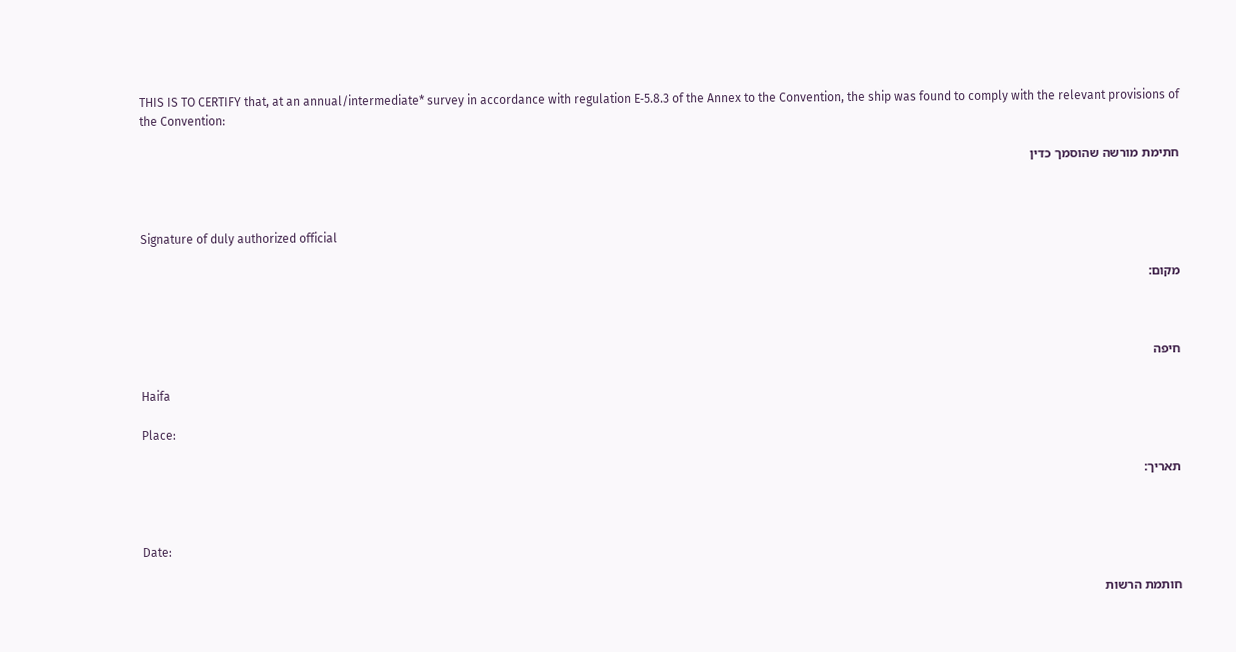THIS IS TO CERTIFY that, at an annual/intermediate* survey in accordance with regulation E‑5.8.3 of the Annex to the Convention, the ship was found to comply with the relevant provisions of the Convention:

חתימת מורשה שהוסמך כדין



Signature of duly authorized official

מקום:



חיפה

Haifa

Place:

תאריך:



Date:

חותמת הרשות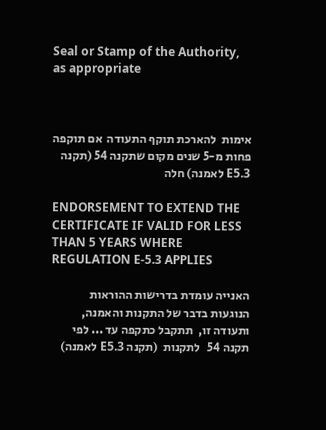Seal or Stamp of the Authority, as appropriate



אימות  להארכת תוקף התעודה  אם תוקפה פחות מ-5 שנים מקום שתקנה 54 (תקנה E5.3 לאמנה) חלה

ENDORSEMENT TO EXTEND THE CERTIFICATE IF VALID FOR LESS THAN 5 YEARS WHERE REGULATION E-5.3 APPLIES

האנייה עומדת בדרישות ההוראות הנוגעות בדבר של התקנות והאמנה, ותעודה זו,  תתקבל כתקפה עד ... לפי תקנה 54   לתקנות  (תקנה E5.3 לאמנה)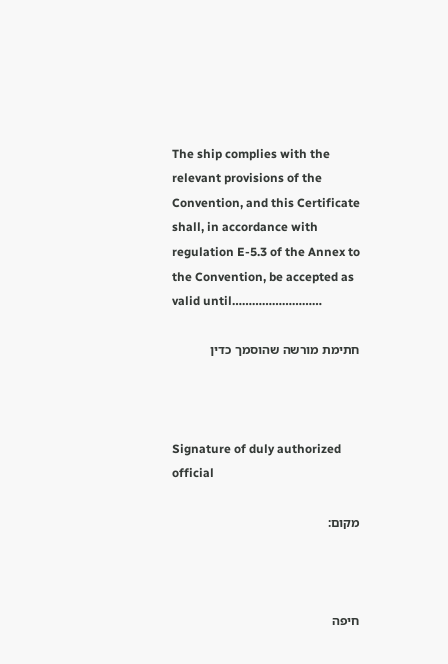The ship complies with the relevant provisions of the Convention, and this Certificate shall, in accordance with regulation E-5.3 of the Annex to the Convention, be accepted as valid until………………………

חתימת מורשה שהוסמך כדין



Signature of duly authorized official

מקום:



חיפה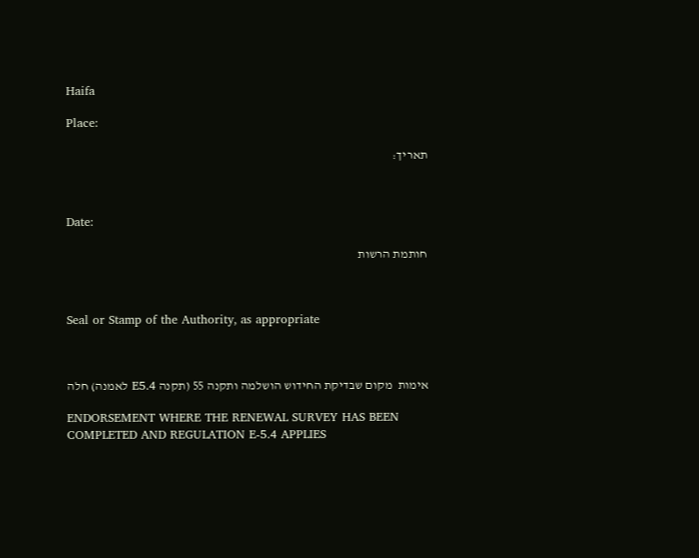Haifa

Place:

תאריך:



Date:

חותמת הרשות



Seal or Stamp of the Authority, as appropriate



אימות  מקום שבדיקת החידוש הושלמה ותקנה 55 (תקנה E5.4 לאמנה) חלה

ENDORSEMENT WHERE THE RENEWAL SURVEY HAS BEEN COMPLETED AND REGULATION E-5.4 APPLIES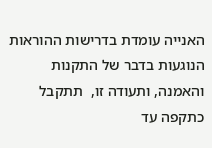האנייה עומדת בדרישות ההוראות הנוגעות בדבר של התקנות והאמנה, ותעודה זו,  תתקבל כתקפה עד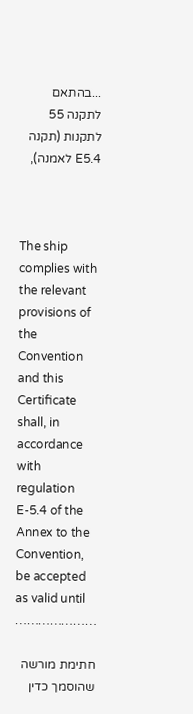...בהתאם לתקנה 55 לתקנות (תקנה E5.4 לאמנה),



The ship complies with the relevant provisions of the Convention and this Certificate shall, in accordance with regulation E-5.4 of the Annex to the Convention, be accepted as valid until …………………

חתימת מורשה שהוסמך כדין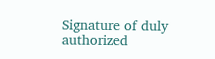Signature of duly authorized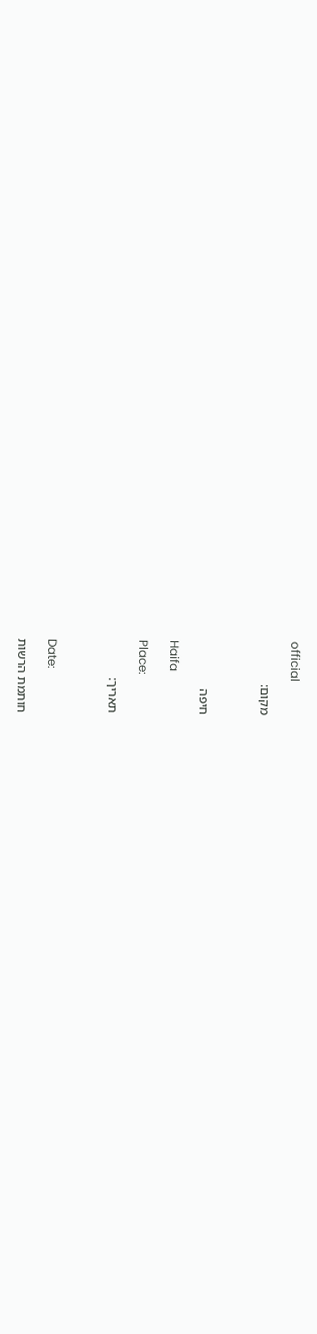official

מקום:



חיפה

Haifa

Place:

תאריך:



Date:

חותמת הרשות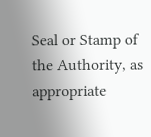Seal or Stamp of the Authority, as appropriate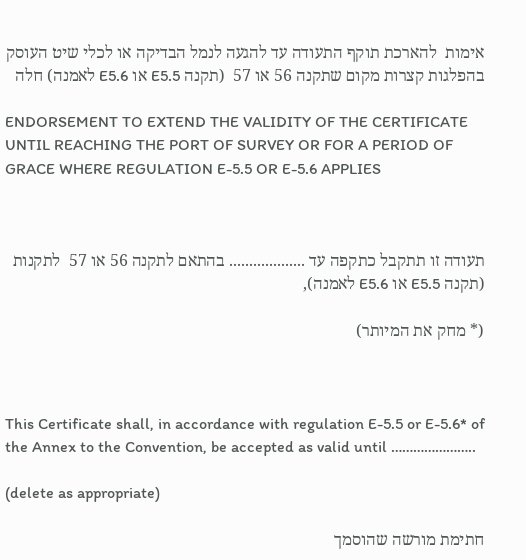אימות  להארכת תוקף התעודה עד להגעה לנמל הבדיקה או לכלי שיט העוסק בהפלגות קצרות מקום שתקנה 56 או 57  (תקנה E5.5 או E5.6 לאמנה) חלה

ENDORSEMENT TO EXTEND THE VALIDITY OF THE CERTIFICATE UNTIL REACHING THE PORT OF SURVEY OR FOR A PERIOD OF GRACE WHERE REGULATION E-5.5 OR E-5.6 APPLIES



תעודה זו תתקבל כתקפה עד ................... בהתאם לתקנה 56 או 57  לתקנות (תקנה E5.5 או E5.6 לאמנה),

(* מחק את המיותר)



This Certificate shall, in accordance with regulation E-5.5 or E-5.6* of the Annex to the Convention, be accepted as valid until …………………..

(delete as appropriate)

חתימת מורשה שהוסמך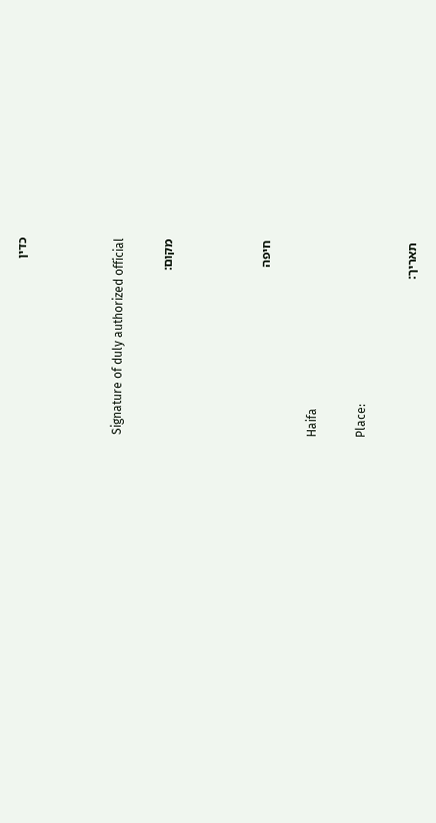כדין



Signature of duly authorized official

מקום:



חיפה

Haifa

Place:

תאריך: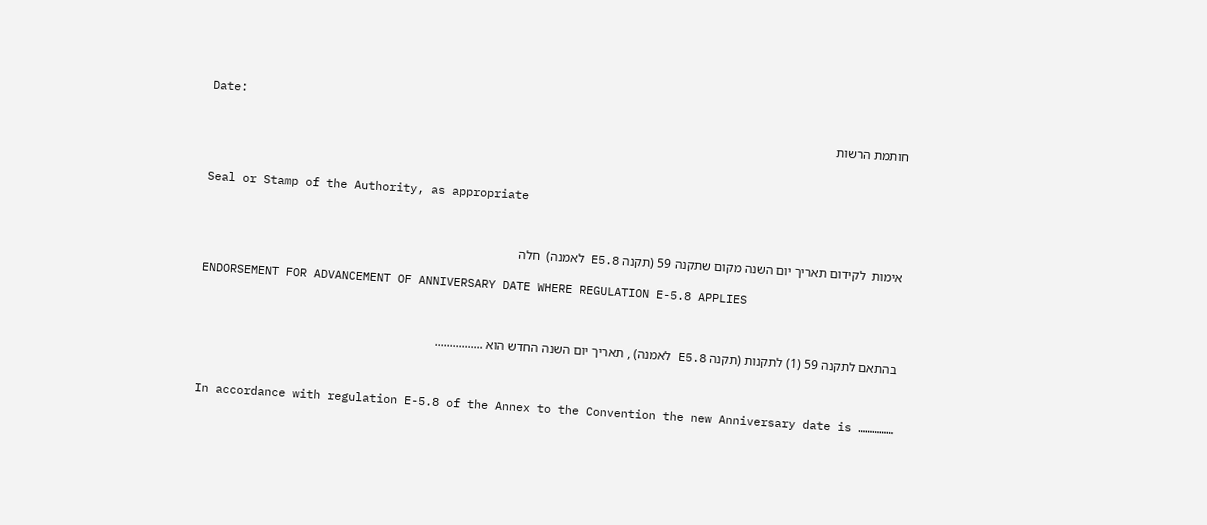Date:

חותמת הרשות



Seal or Stamp of the Authority, as appropriate



אימות  לקידום תאריך יום השנה מקום שתקנה 59 (תקנה E5.8 לאמנה)  חלה

ENDORSEMENT FOR ADVANCEMENT OF ANNIVERSARY DATE WHERE REGULATION E-5.8 APPLIES



בהתאם לתקנה 59 (1) לתקנות (תקנה E5.8 לאמנה) , תאריך יום השנה החדש הוא ................



In accordance with regulation E-5.8 of the Annex to the Convention the new Anniversary date is ……………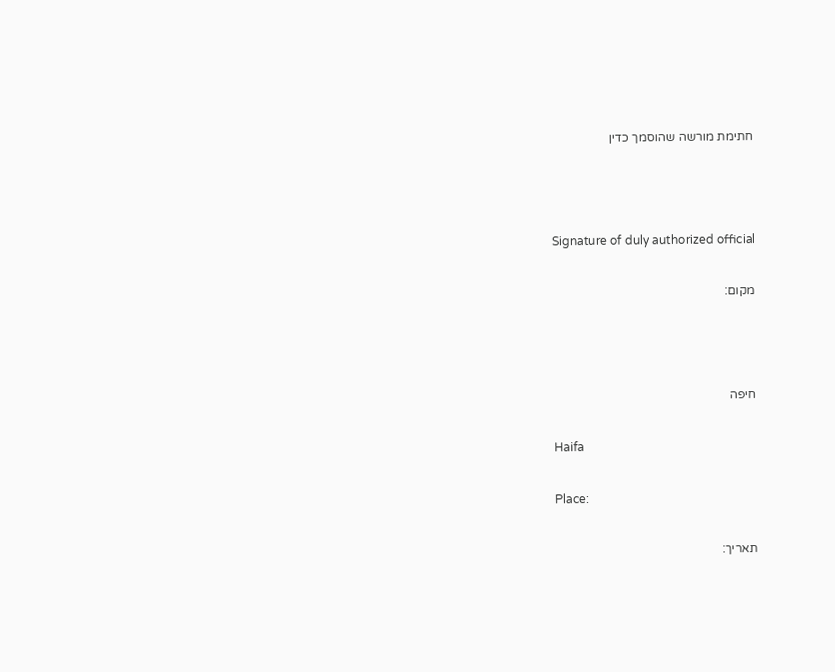חתימת מורשה שהוסמך כדין



Signature of duly authorized official

מקום:



חיפה

Haifa

Place:

תאריך: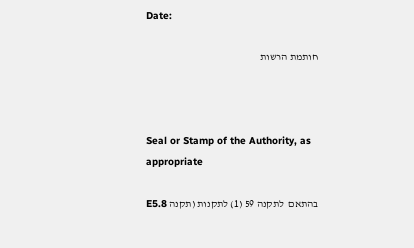Date:

חותמת הרשות



Seal or Stamp of the Authority, as appropriate

בהתאם  לתקנה 59 (1) לתקנות (תקנה E5.8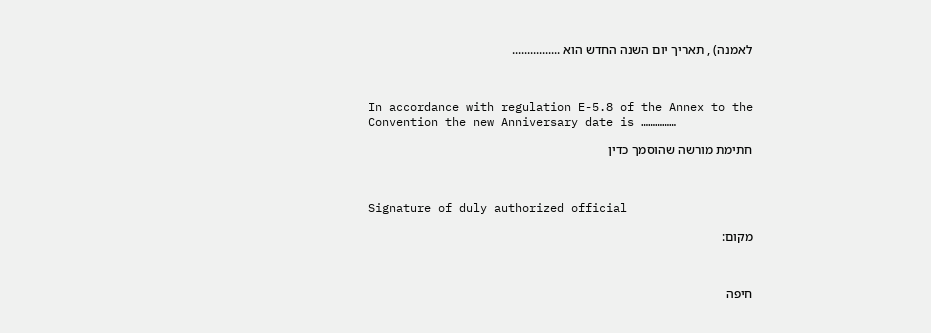לאמנה) , תאריך יום השנה החדש הוא ................



In accordance with regulation E-5.8 of the Annex to the Convention the new Anniversary date is ……………

חתימת מורשה שהוסמך כדין



Signature of duly authorized official

מקום:



חיפה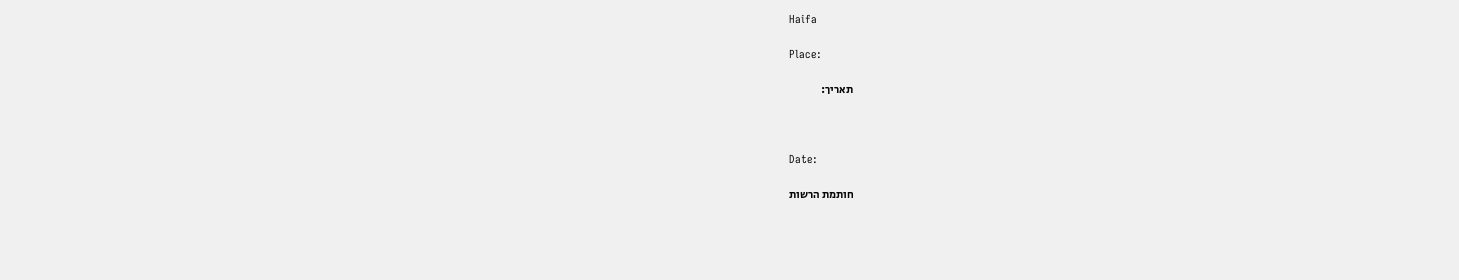Haifa

Place:

תאריך:



Date:

חותמת הרשות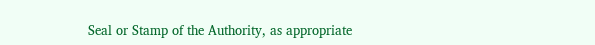Seal or Stamp of the Authority, as appropriate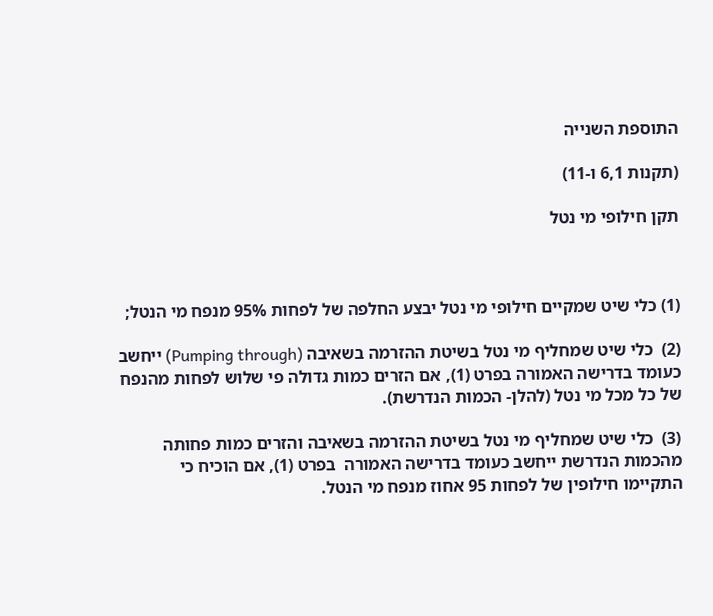התוספת השנייה

(תקנות 6,1 ו-11)

תקן חילופי מי נטל



(1) כלי שיט שמקיים חילופי מי נטל יבצע החלפה של לפחות 95% מנפח מי הנטל;

(2)  כלי שיט שמחליף מי נטל בשיטת ההזרמה בשאיבה (Pumping through) ייחשב כעומד בדרישה האמורה בפרט (1), אם הזרים כמות גדולה פי שלוש לפחות מהנפח של כל מכל מי נטל (להלן- הכמות הנדרשת).

(3)  כלי שיט שמחליף מי נטל בשיטת ההזרמה בשאיבה והזרים כמות פחותה מהכמות הנדרשת ייחשב כעומד בדרישה האמורה  בפרט (1), אם הוכיח כי התקיימו חילופין של לפחות 95 אחוז מנפח מי הנטל.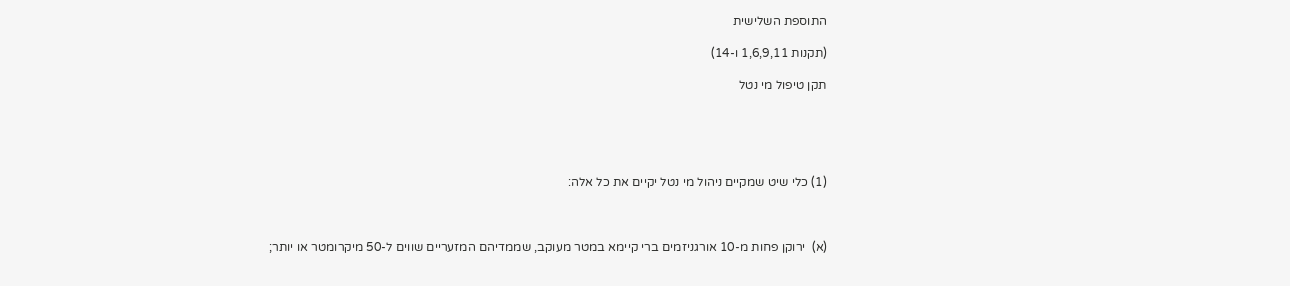התוספת השלישית

(תקנות 1,6,9,11 ו-14)

תקן טיפול מי נטל





(1) כלי שיט שמקיים ניהול מי נטל יקיים את כל אלה:



(א)  ירוקן פחות מ-10 אורגניזמים ברי קיימא במטר מעוקב, שממדיהם המזעריים שווים ל-50 מיקרומטר או יותר;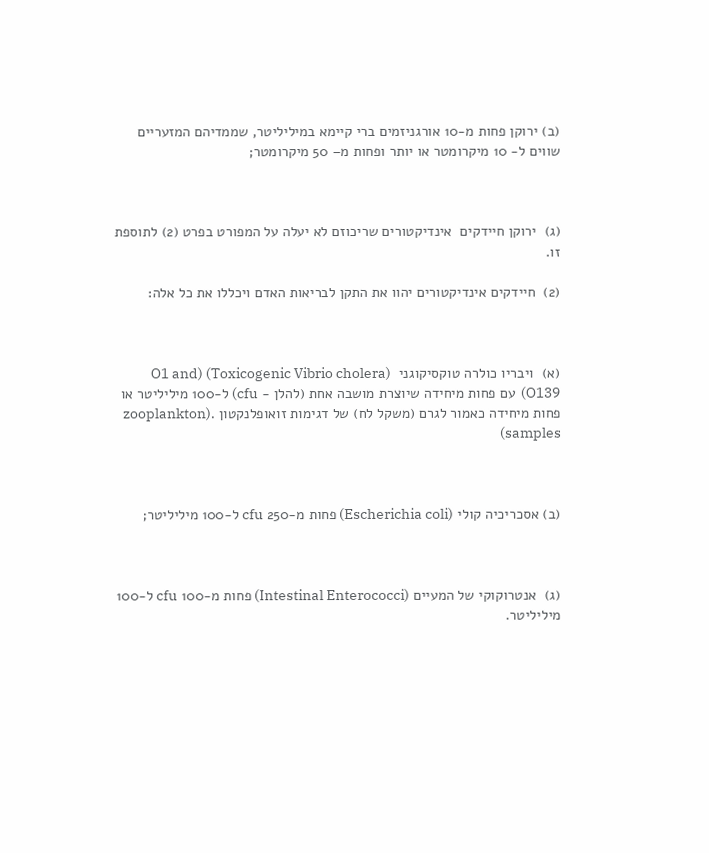(ב) ירוקן פחות מ-10 אורגניזמים ברי קיימא במיליליטר, שממדיהם המזעריים שווים ל- 10 מיקרומטר או יותר ופחות מ– 50 מיקרומטר;



(ג)  ירוקן חיידקים  אינדיקטורים שריכוזם לא יעלה על המפורט בפרט (2) לתוספת זו.

(2)  חיידקים אינדיקטורים יהוו את התקן לבריאות האדם ויכללו את כל אלה:



(א)  ויבריו כולרה טוקסיקוגני  (Toxicogenic Vibrio cholera) (O1 and O139)  עם פחות מיחידה שיוצרת מושבה אחת (להלן - cfu) ל-100 מיליליטר או פחות מיחידה כאמור לגרם (משקל לח) של דגימות זואופלנקטון .(zooplankton samples)



(ב) אסכריכיה קולי (Escherichia coli) פחות מ-250 cfu ל-100 מיליליטר;



(ג)  אנטרוקוקי של המעיים (Intestinal Enterococci) פחות מ-100 cfu ל-100 מיליליטר.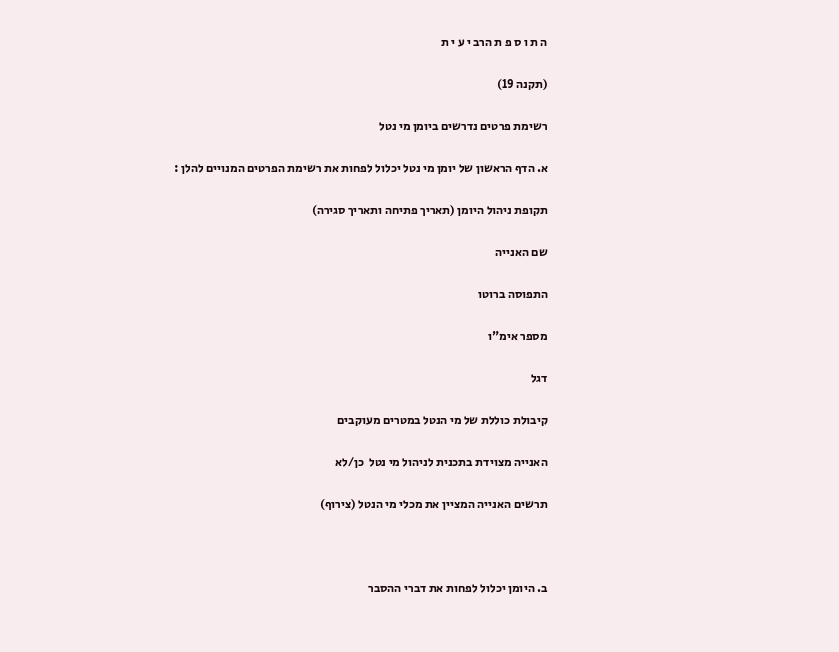ה ת ו ס פ ת הרב י ע י ת

(תקנה 19)

רשימת פרטים נדרשים ביומן מי נטל

א. הדף הראשון של יומן מי נטל יכלול לפחות את רשימת הפרטים המנויים להלן :

תקופת ניהול היומן (תאריך פתיחה ותאריך סגירה)

שם האנייה

התפוסה ברוטו

מספר אימ"ו

דגל

קיבולת כוללת של מי הנטל במטרים מעוקבים

האנייה מצוידת בתכנית לניהול מי נטל  כן/לא

תרשים האנייה המציין את מכלי מי הנטל (צירוף)



ב. היומן יכלול לפחות את דברי ההסבר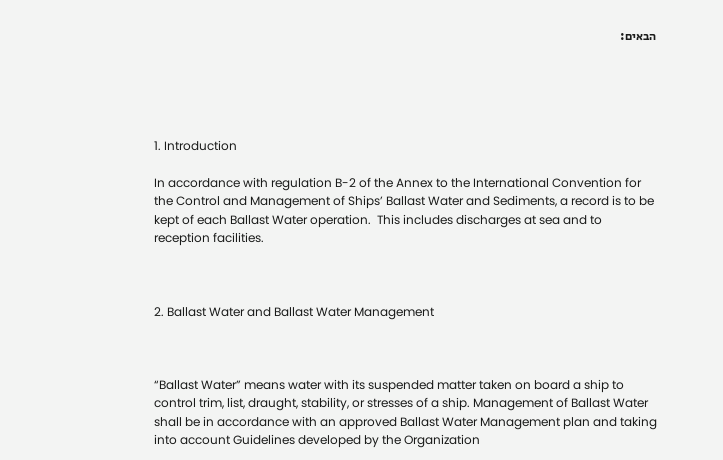הבאים:





1. Introduction

In accordance with regulation B-2 of the Annex to the International Convention for the Control and Management of Ships’ Ballast Water and Sediments, a record is to be kept of each Ballast Water operation.  This includes discharges at sea and to reception facilities.



2. Ballast Water and Ballast Water Management



“Ballast Water” means water with its suspended matter taken on board a ship to control trim, list, draught, stability, or stresses of a ship. Management of Ballast Water shall be in accordance with an approved Ballast Water Management plan and taking into account Guidelines developed by the Organization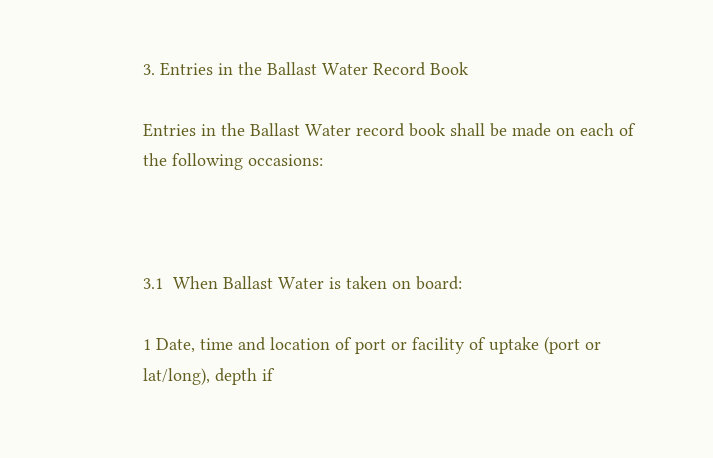3. Entries in the Ballast Water Record Book

Entries in the Ballast Water record book shall be made on each of the following occasions:



3.1  When Ballast Water is taken on board:

1 Date, time and location of port or facility of uptake (port or lat/long), depth if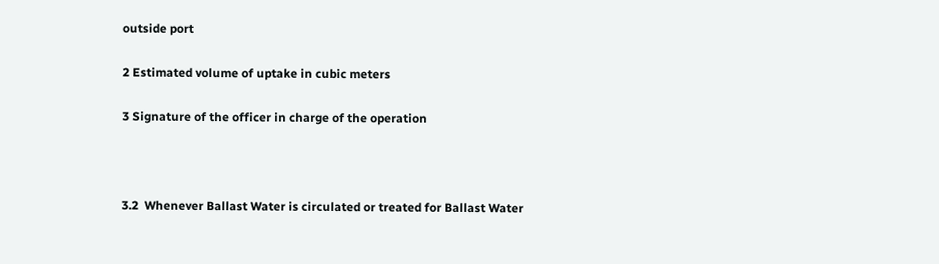outside port

2 Estimated volume of uptake in cubic meters

3 Signature of the officer in charge of the operation



3.2  Whenever Ballast Water is circulated or treated for Ballast Water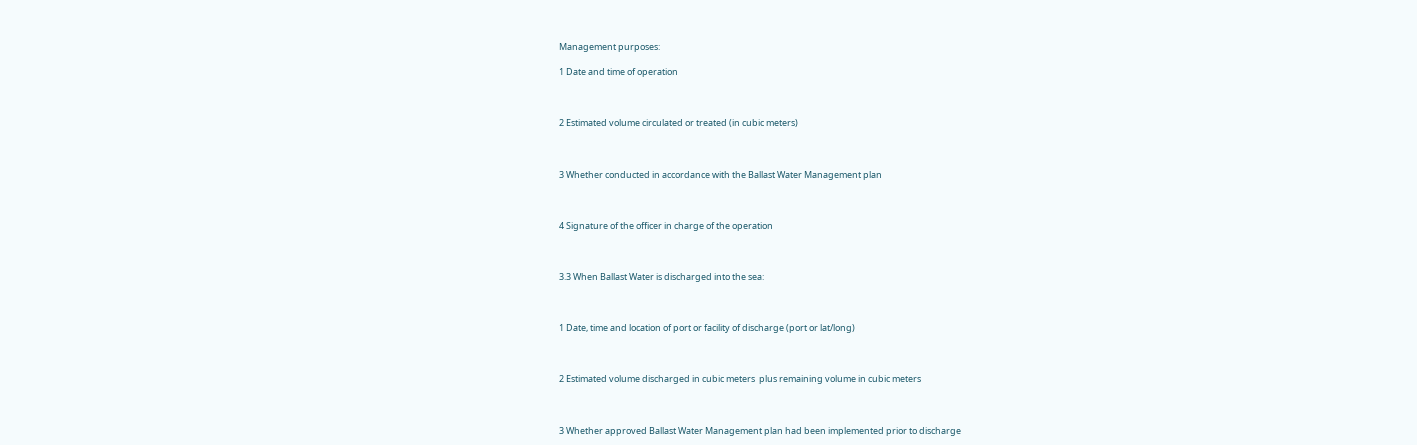Management purposes:

1 Date and time of operation



2 Estimated volume circulated or treated (in cubic meters)



3 Whether conducted in accordance with the Ballast Water Management plan



4 Signature of the officer in charge of the operation



3.3 When Ballast Water is discharged into the sea:



1 Date, time and location of port or facility of discharge (port or lat/long)



2 Estimated volume discharged in cubic meters  plus remaining volume in cubic meters



3 Whether approved Ballast Water Management plan had been implemented prior to discharge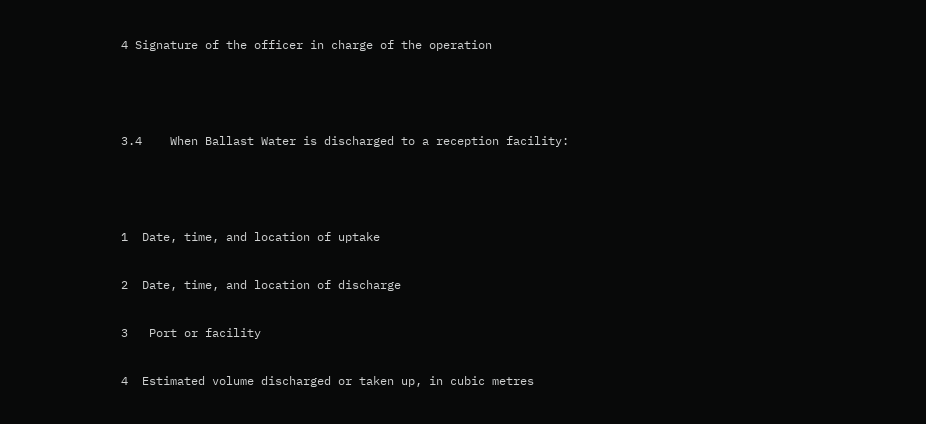4 Signature of the officer in charge of the operation



3.4    When Ballast Water is discharged to a reception facility:



1  Date, time, and location of uptake

2  Date, time, and location of discharge

3   Port or facility

4  Estimated volume discharged or taken up, in cubic metres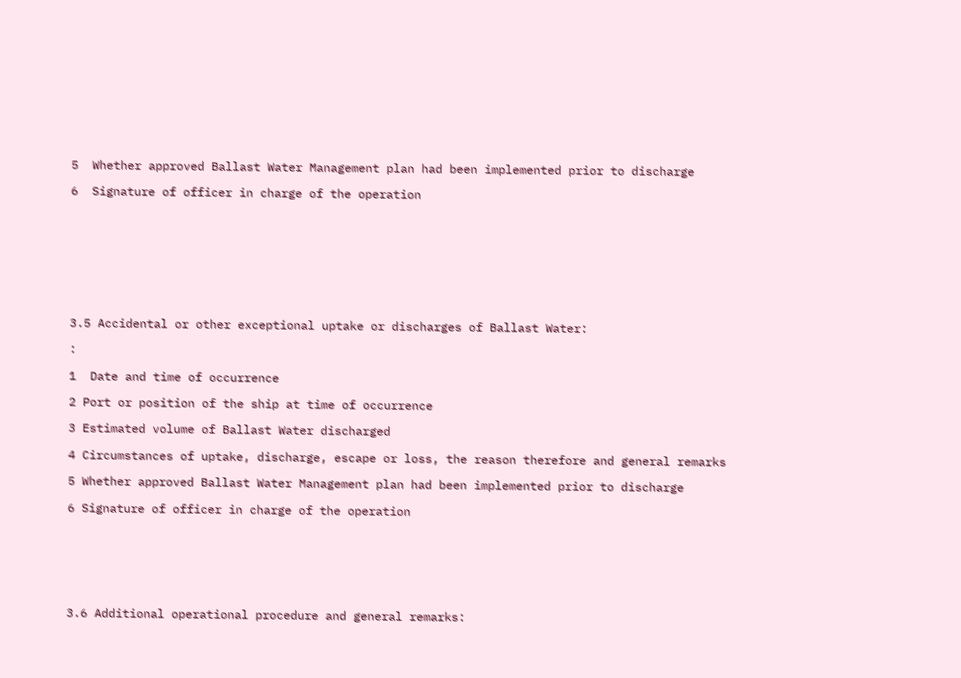5  Whether approved Ballast Water Management plan had been implemented prior to discharge

6  Signature of officer in charge of the operation









3.5 Accidental or other exceptional uptake or discharges of Ballast Water:

:

1  Date and time of occurrence

2 Port or position of the ship at time of occurrence

3 Estimated volume of Ballast Water discharged

4 Circumstances of uptake, discharge, escape or loss, the reason therefore and general remarks

5 Whether approved Ballast Water Management plan had been implemented prior to discharge

6 Signature of officer in charge of the operation







3.6 Additional operational procedure and general remarks: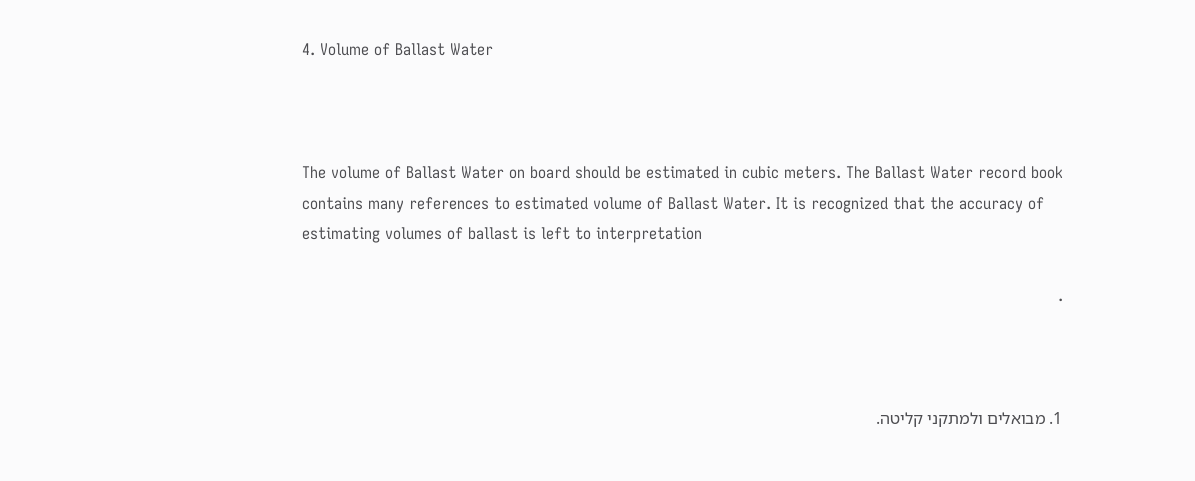4. Volume of Ballast Water



The volume of Ballast Water on board should be estimated in cubic meters. The Ballast Water record book contains many references to estimated volume of Ballast Water. It is recognized that the accuracy of estimating volumes of ballast is left to interpretation

.



1. מבואלים ולמתקני קליטה.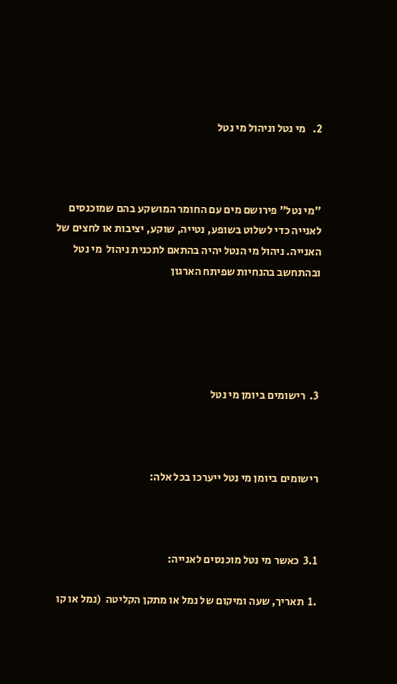2.   מי נטל וניהול מי נטל



"מי נטל" פירושם מים עם החומר המושקע בהם שמוכנסים לאנייה כדי לשלוט בשופע, נטייה, שוקע, יציבות או לחצים של האנייה. ניהול מי הנטל יהיה בהתאם לתכנית ניהול  מי נטל ובהתחשב בהנחיות שפיתח הארגון





3.  רישומים ביומן מי נטל



רישומים ביומן מי נטל ייערכו בכל אלה:



3.1  כאשר מי נטל מוכנסים לאנייה:

.1  תאריך, שעה ומיקום של נמל או מתקן הקליטה  (נמל או קו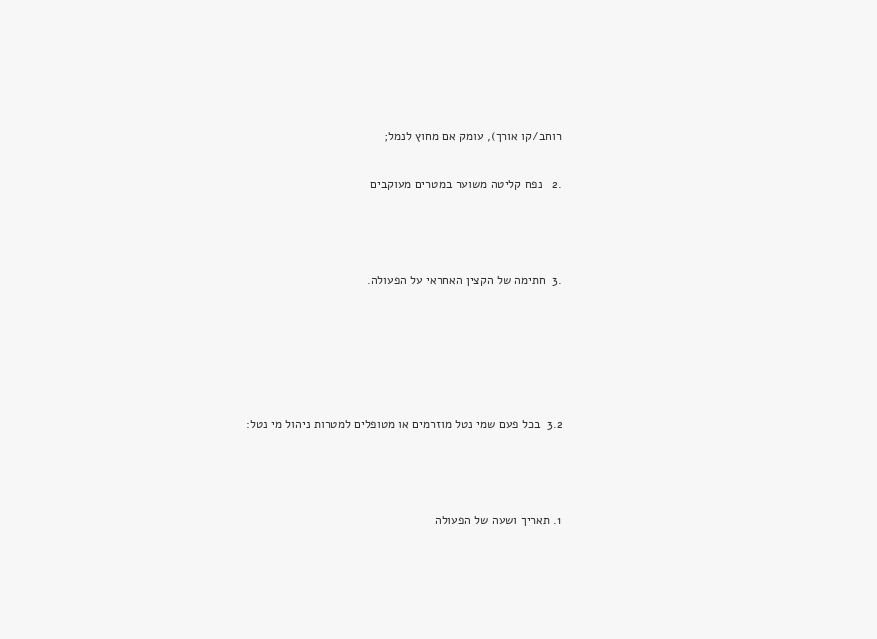רוחב/קו אורך), עומק אם מחוץ לנמל;

.2   נפח קליטה משוער במטרים מעוקבים



.3  חתימה של הקצין האחראי על הפעולה.





3.2  בכל פעם שמי נטל מוזרמים או מטופלים למטרות ניהול מי נטל:



1. תאריך ושעה של הפעולה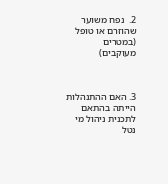2.  נפח משוער שהוזרם או טופל (במטרים מעוקבים)



3. האם ההתנהלות הייתה בהתאם לתכנית ניהול מי נטל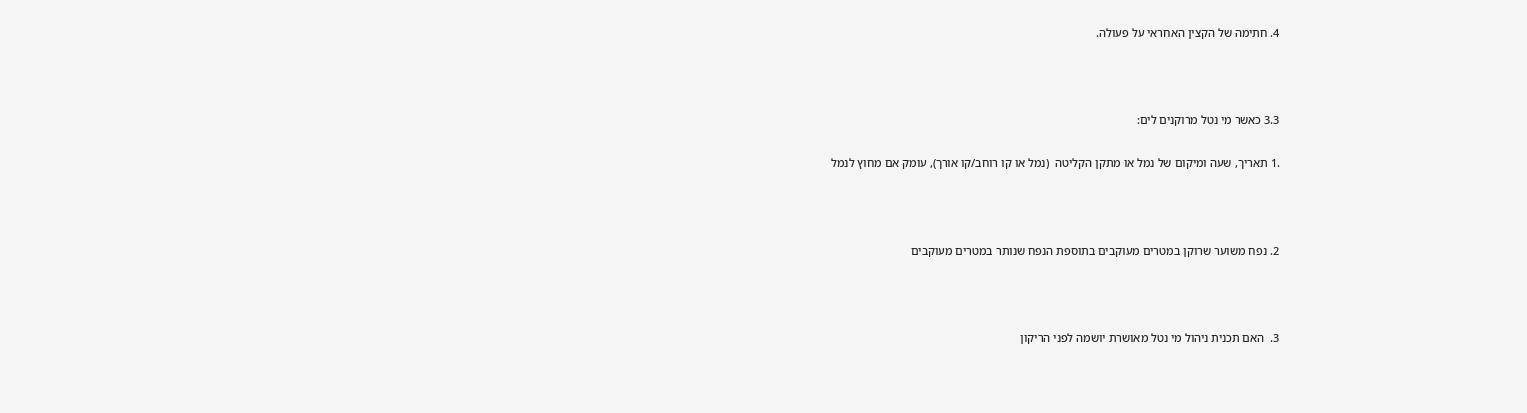4. חתימה של הקצין האחראי על פעולה.



3.3 כאשר מי נטל מרוקנים לים:

.1 תאריך, שעה ומיקום של נמל או מתקן הקליטה  (נמל או קו רוחב/קו אורך), עומק אם מחוץ לנמל



2. נפח משוער שרוקן במטרים מעוקבים בתוספת הנפח שנותר במטרים מעוקבים



3.  האם תכנית ניהול מי נטל מאושרת יושמה לפני הריקון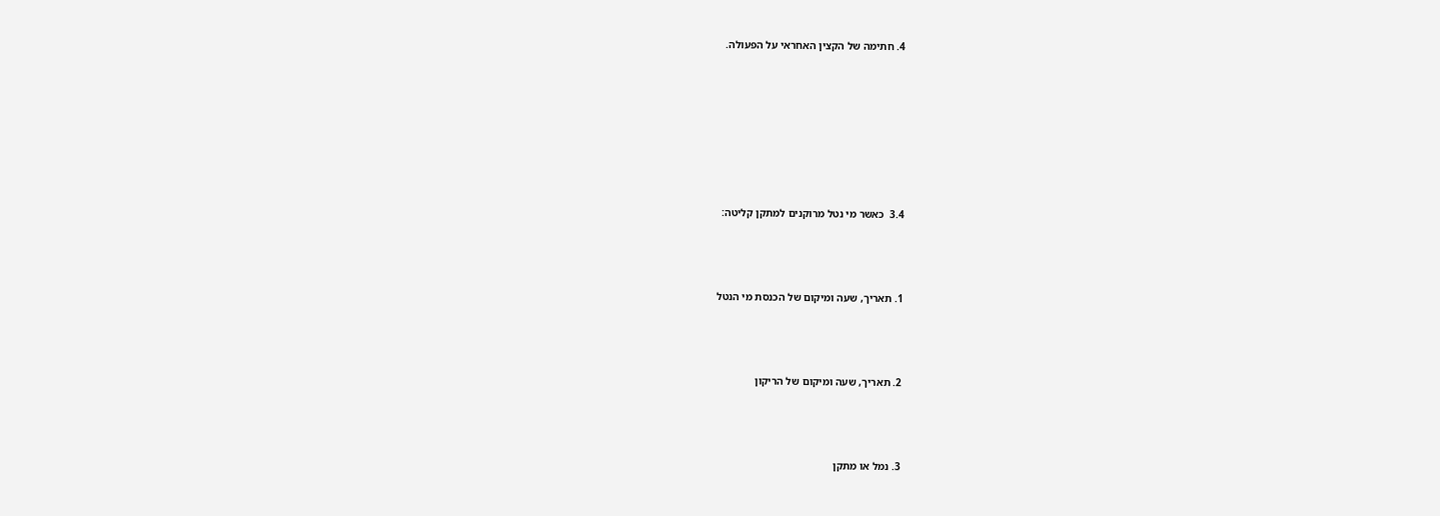4. חתימה של הקצין האחראי על הפעולה.







3.4  כאשר מי נטל מרוקנים למתקן קליטה:



1. תאריך, שעה ומיקום של הכנסת מי הנטל



2. תאריך, שעה ומיקום של הריקון



3. נמל או מתקן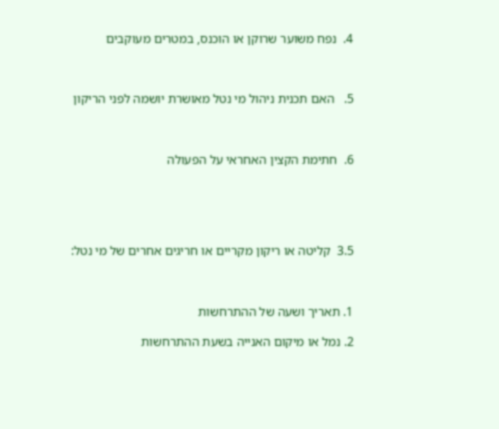4.  נפח משוער שרוקן או הוכנס, במטרים מעוקבים



5.   האם תכנית ניהול מי נטל מאושרת יושמה לפני הריקון



6.  חתימת הקצין האחראי על הפעולה





3.5  קליטה או ריקון מקריים או חריגים אחרים של מי נטל:



1. תאריך ושעה של ההתרחשות

2. נמל או מיקום האנייה בשעת ההתרחשות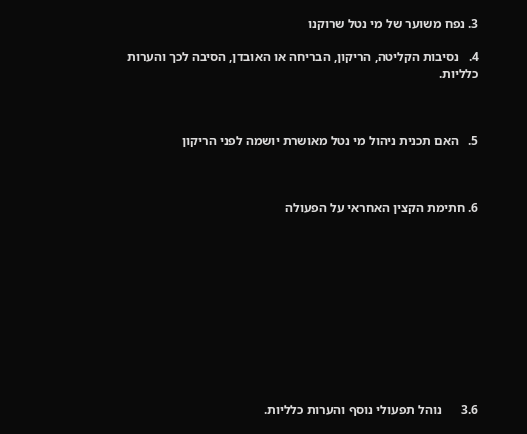3. נפח משוער של מי נטל שרוקנו

4.   נסיבות הקליטה, הריקון, הבריחה או האובדן, הסיבה לכך והערות כלליות.



5.   האם תכנית ניהול מי נטל מאושרת יושמה לפני הריקון



6. חתימת הקצין האחראי על הפעולה











3.6      נוהל תפעולי נוסף והערות כלליות.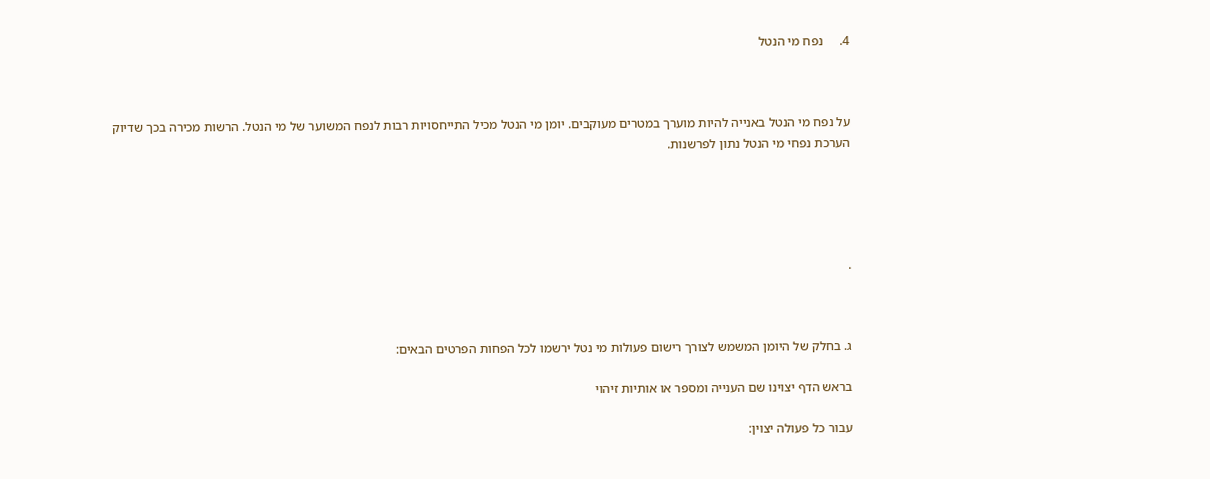4.     נפח מי הנטל



על נפח מי הנטל באנייה להיות מוערך במטרים מעוקבים. יומן מי הנטל מכיל התייחסויות רבות לנפח המשוער של מי הנטל. הרשות מכירה בכך שדיוק  הערכת נפחי מי הנטל נתון לפרשנות.





.



ג. בחלק של היומן המשמש לצורך רישום פעולות מי נטל ירשמו לכל הפחות הפרטים הבאים:

בראש הדף יצוינו שם הענייה ומספר או אותיות זיהוי

עבור כל פעולה יצוין: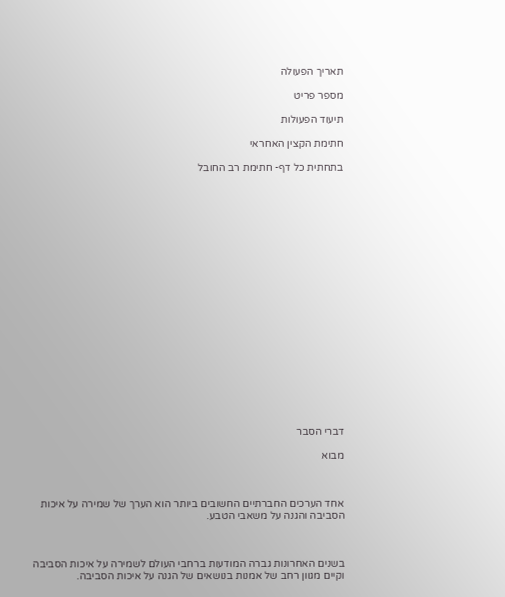תאריך הפעולה

מספר פריט

תיעוד הפעולות

חתימת הקצין האחראי

בתחתית כל דף- חתימת רב החובל





















דברי הסבר

מבוא



אחד הערכים החברתיים החשובים ביותר הוא הערך של שמירה על איכות הסביבה והגנה על משאבי הטבע.



בשנים האחרונות גברה המודעות ברחבי העולם לשמירה על איכות הסביבה וקיים מגוון רחב של אמנות בנושאים של הגנה על איכות הסביבה.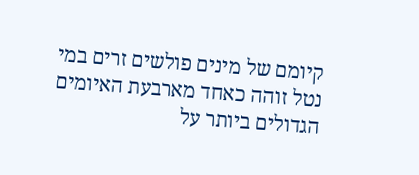קיומם של מינים פולשים זרים במי נטל זוהה כאחד מארבעת האיומים הגדולים ביותר על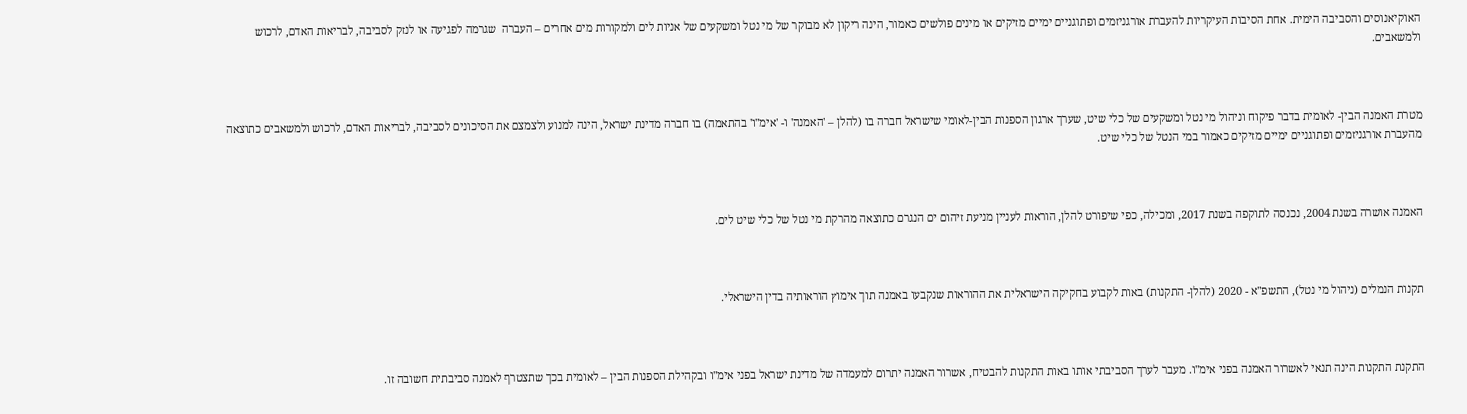האוקיאנוסים והסביבה הימית. אחת הסיבות העיקריות להעברת אורגניזמים ופתוגניים ימיים מזיקים או מינים פולשים כאמור, הינה ריקון לא מבוקר של מי נטל ומשקעים של אניות לים ולמקורות מים אחרים – העברה  שגרמה לפגיעה או לנזק לסביבה, לבריאות האדם, לרכוש ולמשאבים.



מטרת האמנה הבין- לאומית בדבר פיקוח וניהול מי נטל ומשקעים של כלי שיט, שערך ארגון הספנות הבין-לאומי שישראל חברה בו (להלן – 'האמנה' ו- 'אימ"ו' בהתאמה) בו חברה מדינת ישראל, הינה למנוע ולצמצם את הסיכונים לסביבה, לבריאות האדם, לרכוש ולמשאבים כתוצאה מהעברת אורגניזמים ופתוגניים ימיים מזיקים כאמור במי הנטל של כלי שיט.



האמנה אושרה בשנת 2004, נכנסה לתוקפה בשנת 2017, ומכילה, כפי שיפורט להלן, הוראות לעניין מניעת זיהום ים הנגרם כתוצאה מהרקת מי נטל של כלי שיט לים.



תקנות הנמלים (ניהול מי נטל), התשפ"א - 2020 (להלן- התקנות) באות לקבוע בחקיקה הישראלית את ההוראות שנקבעו באמנה תוך אימוץ הוראותיה בדין הישראלי.



התקנת התקנות הינה תנאי לאשרור האמנה בפני אימ"ו. מעבר לערך הסביבתי אותו באות התקנות להבטיח, אשרור האמנה יתרום למעמדה של מדינת ישראל בפני אימ"ו ובקהילת הספנות הבין – לאומית בכך שתצטרף לאמנה סביבתית חשובה זו.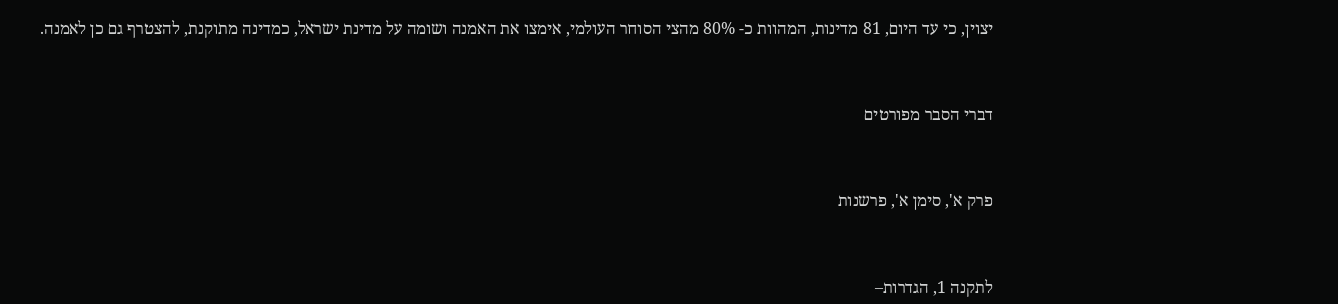יצוין, כי עד היום, 81 מדינות, המהוות כ- 80% מהצי הסוחר העולמי, אימצו את האמנה ושומה על מדינת ישראל, כמדינה מתוקנת, להצטרף גם כן לאמנה.



דברי הסבר מפורטים



פרק א', סימן א', פרשנות



לתקנה 1, הגדרות–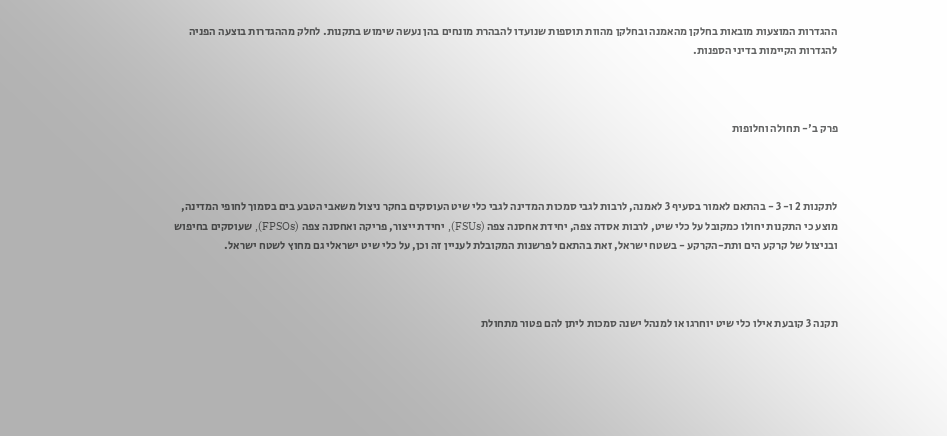ההגדרות המוצעות מובאות בחלקן מהאמנה ובחלקן מהוות תוספות שנועדו להבהרת מונחים בהן נעשה שימוש בתקנות. לחלק מההגדרות בוצעה הפניה להגדרות הקיימות בדיני הספנות.



פרק ב'- תחולה וחלופות



לתקנות 2 ו- 3 - בהתאם לאמור בסעיף 3 לאמנה, לרבות לגבי סמכות המדינה לגבי כלי שיט העוסקים בחקר ניצול משאבי הטבע בים בסמוך לחופי המדינה, מוצע כי התקנות יחולו כמקובל על כלי שיט, לרבות אסדה צפה, יחידת אחסנה צפה (FSUs), יחידת ייצור, פריקה ואחסנה צפה (FPSOs), שעוסקים בחיפוש ובניצול של קרקע הים ותת-הקרקע - בשטח ישראל, זאת בהתאם לפרשנות המקובלת לעניין זה וכן, על כלי שיט ישראלי גם מחוץ לשטח ישראל.



תקנה 3 קובעת אילו כלי שיט יוחרגו או למנהל ישנה סמכות ליתן להם פטור מתחולת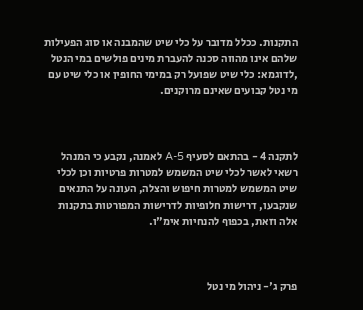התקנות. ככלל מדובר על כלי שיט שהמבנה או סוג הפעילות שלהם אינו מהווה סכנה להעברת מינים פולשים במי הנטל ,לדוגמא: כלי שיט שפועל רק במימי החופין או כלי שיט עם מי נטל קבועים שאינם מרוקנים.



לתקנה 4 - בהתאם לסעיף A-5 לאמנה, נקבע כי המנהל רשאי לאשר לכלי שיט המשמש למטרות פרטיות וכן לכלי שיט המשמש למטרות חיפוש והצלה, העונה על התנאים שנקבעו, דרישות חלופיות לדרישות המפורטות בתקנות אלה וזאת, בכפוף להנחיות אימ"ו.



פרק ג'- ניהול מי נטל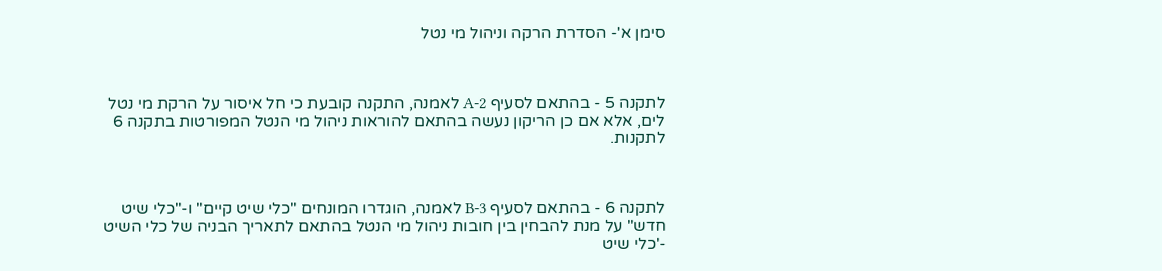סימן א'- הסדרת הרקה וניהול מי נטל



לתקנה 5 - בהתאם לסעיף A-2 לאמנה, התקנה קובעת כי חל איסור על הרקת מי נטל לים, אלא אם כן הריקון נעשה בהתאם להוראות ניהול מי הנטל המפורטות בתקנה 6 לתקנות.



לתקנה 6 - בהתאם לסעיף B-3 לאמנה, הוגדרו המונחים "כלי שיט קיים" ו-"כלי שיט חדש" על מנת להבחין בין חובות ניהול מי הנטל בהתאם לתאריך הבניה של כלי השיט -'כלי שיט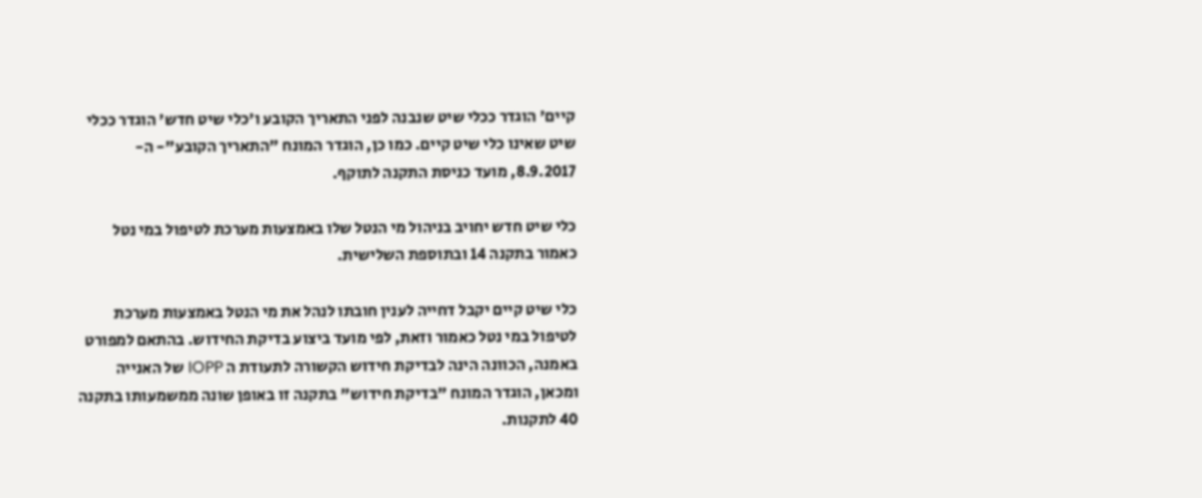קיים' הוגדר ככלי שיט שנבנה לפני התאריך הקובע ו'כלי שיט חדש' הוגדר ככלי שיט שאינו כלי שיט קיים. כמו כן, הוגדר המונח "התאריך הקובע"- ה- 8.9.2017, מועד כניסת התקנה לתוקף.

כלי שיט חדש יחויב בניהול מי הנטל שלו באמצעות מערכת לטיפול במי נטל כאמור בתקנה 14 ובתוספת השלישית.

כלי שיט קיים יקבל דחייה לענין חובתו לנהל את מי הנטל באמצעות מערכת לטיפול במי נטל כאמור וזאת, לפי מועד ביצוע בדיקת החידוש. בהתאם למפורט באמנה, הכוונה הינה לבדיקת חידוש הקשורה לתעודת ה IOPP של האנייה ומכאן, הוגדר המונח "בדיקת חידוש" בתקנה זו באופן שונה ממשמעותו בתקנה 40 לתקנות.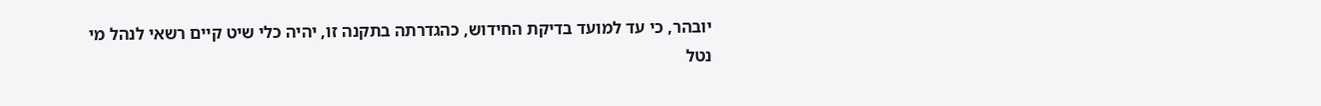יובהר, כי עד למועד בדיקת החידוש, כהגדרתה בתקנה זו, יהיה כלי שיט קיים רשאי לנהל מי נטל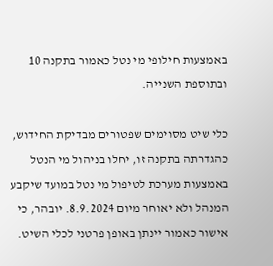באמצעות חילופי מי נטל כאמור בתקנה 10 ובתוספת השנייה.

כלי שיט מסוימים שפטורים מבדיקת החידוש, כהגדרתה בתקנה זו, יחלו בניהול מי הנטל באמצעות מערכת לטיפול מי נטל במועד שיקבע המנהל ולא יאוחר מיום 8.9.2024. יובהר, כי אישור כאמור יינתן באופן פרטני לכלי השיט.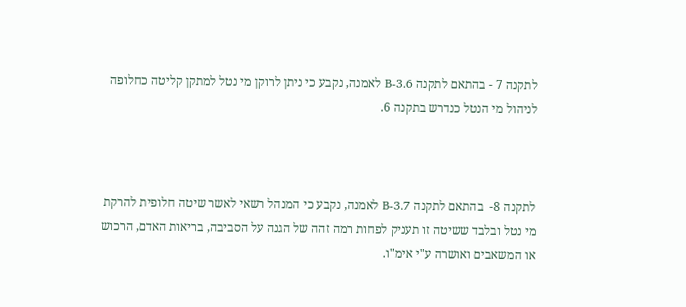לתקנה 7 - בהתאם לתקנה B-3.6 לאמנה, נקבע כי ניתן לרוקן מי נטל למתקן קליטה כחלופה לניהול מי הנטל כנדרש בתקנה 6.



לתקנה 8-  בהתאם לתקנה B-3.7 לאמנה, נקבע כי המנהל רשאי לאשר שיטה חלופית להרקת מי נטל ובלבד ששיטה זו תעניק לפחות רמה זהה של הגנה על הסביבה, בריאות האדם, הרכוש או המשאבים ואושרה ע"י אימ"ו.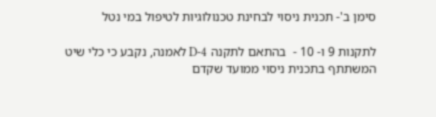סימן ב'- תכנית ניסוי לבחינת טכנולוגיות לטיפול במי נטל

לתקנות 9 ו- 10 -  בהתאם לתקנה D-4 לאמנה, נקבע כי כלי שיט המשתתף בתכנית ניסוי ממועד שקדם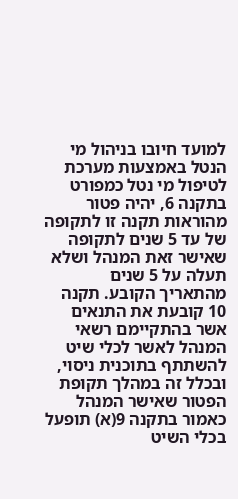למועד חיובו בניהול מי הנטל באמצעות מערכת לטיפול מי נטל כמפורט בתקנה 6, יהיה פטור מהוראות תקנה זו לתקופה של עד 5 שנים לתקופה שאישר זאת המנהל ושלא  תעלה על 5 שנים מהתאריך הקובע. תקנה 10 קובעת את התנאים אשר בהתקיימם רשאי המנהל לאשר לכלי שיט להשתתף בתוכנית ניסוי, ובכלל זה במהלך תקופת הפטור שאישר המנהל  כאמור בתקנה 9(א) תופעל בכלי השיט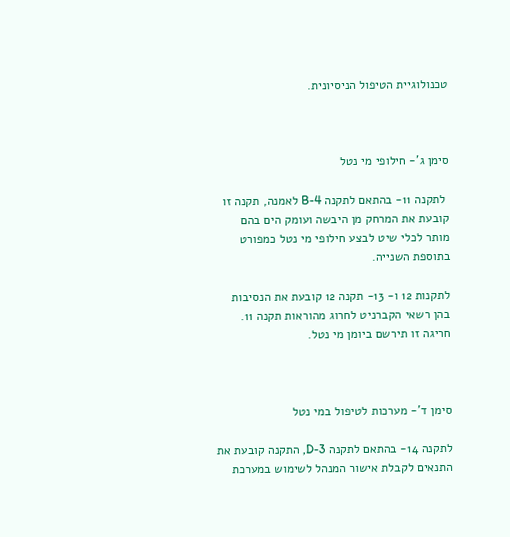טכנולוגיית הטיפול הניסיונית.



סימן ג'- חילופי מי נטל

 לתקנה 11- בהתאם לתקנה B-4 לאמנה, תקנה זו קובעת את המרחק מן היבשה ועומק הים בהם מותר לכלי שיט לבצע חילופי מי נטל כמפורט בתוספת השנייה.

לתקנות 12 ו- 13- תקנה 12 קובעת את הנסיבות בהן רשאי הקברניט לחרוג מהוראות תקנה 11. חריגה זו תירשם ביומן מי נטל.



סימן ד'- מערכות לטיפול במי נטל

לתקנה 14- בהתאם לתקנה D-3, התקנה קובעת את התנאים לקבלת אישור המנהל לשימוש במערכת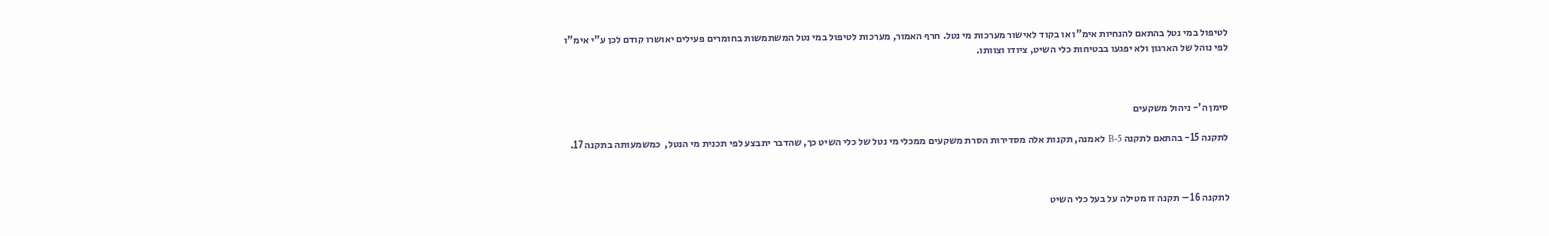לטיפול במי נטל בהתאם להנחיות אימ"ו או בקוד לאישור מערכות מי נטל. חרף האמור, מערכות לטיפול במי נטל המשתמשות בחומרים פעילים יאושרו קודם לכן ע"י אימ"ו לפי נוהל של הארגון ולא יפגעו בבטיחות כלי השיט, ציודו וצוותו.



סימן ה'- ניהול משקעים

לתקנה 15- בהתאם לתקנה B-5 לאמנה, תקנות אלה מסדירות הסרת משקעים ממכלי מי נטל של כלי השיט כך, שהדבר יתבצע לפי תכנית מי הנטל,  כמשמעותה בתקנה 17.



לתקנה 16 – תקנה זו מטילה על בעל כלי השיט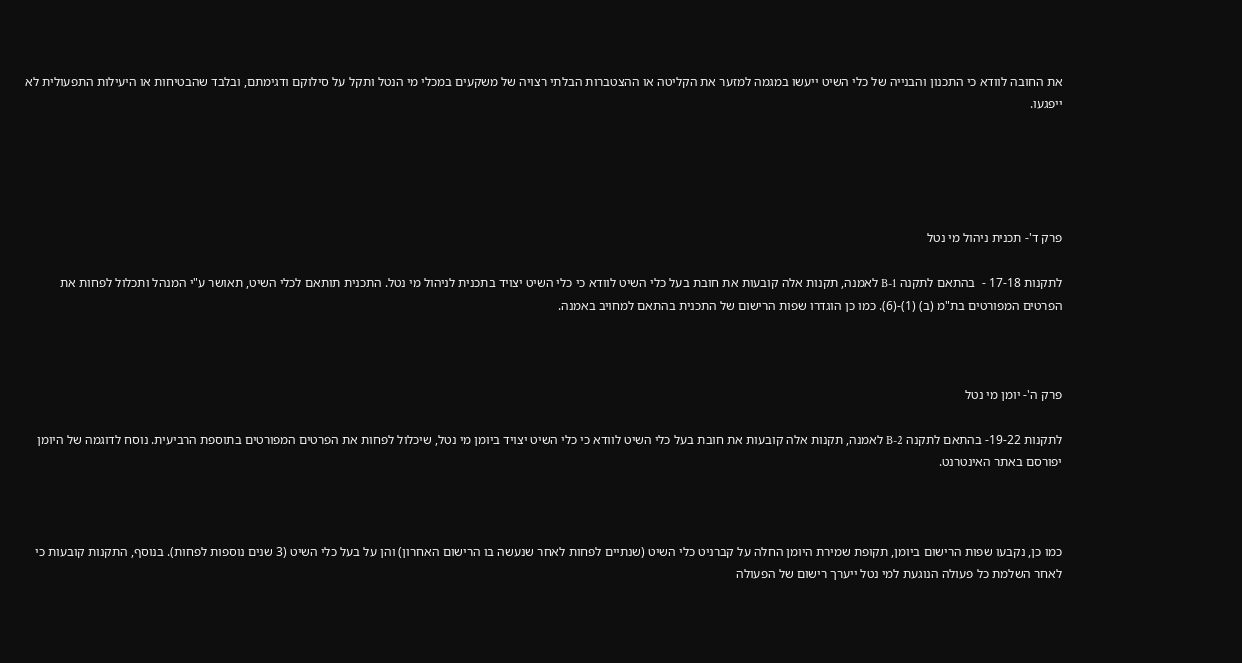את החובה לוודא כי התכנון והבנייה של כלי השיט ייעשו במגמה למזער את הקליטה או ההצטברות הבלתי רצויה של משקעים במכלי מי הנטל ותקל על סילוקם ודגימתם, ובלבד שהבטיחות או היעילות התפעולית לא ייפגעו.





פרק ד'- תכנית ניהול מי נטל

לתקנות 17-18 -  בהתאם לתקנה B-1 לאמנה, תקנות אלה קובעות את חובת בעל כלי השיט לוודא כי כלי השיט יצויד בתכנית לניהול מי נטל. התכנית תותאם לכלי השיט, תאושר ע"י המנהל ותכלול לפחות את הפרטים המפורטים בת"מ (ב) (1)-(6). כמו כן הוגדרו שפות הרישום של התכנית בהתאם למחויב באמנה.



פרק ה'- יומן מי נטל

לתקנות 19-22- בהתאם לתקנה B-2 לאמנה, תקנות אלה קובעות את חובת בעל כלי השיט לוודא כי כלי השיט יצויד ביומן מי נטל, שיכלול לפחות את הפרטים המפורטים בתוספת הרביעית. נוסח לדוגמה של היומן יפורסם באתר האינטרנט.



כמו כן, נקבעו שפות הרישום ביומן, תקופת שמירת היומן החלה על קברניט כלי השיט (שנתיים לפחות לאחר שנעשה בו הרישום האחרון) והן על בעל כלי השיט (3 שנים נוספות לפחות). בנוסף, התקנות קובעות כי לאחר השלמת כל פעולה הנוגעת למי נטל ייערך רישום של הפעולה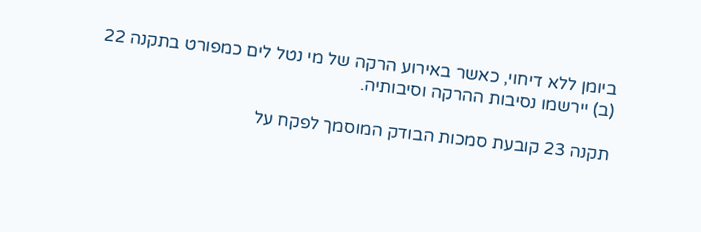ביומן ללא דיחוי, כאשר באירוע הרקה של מי נטל לים כמפורט בתקנה 22 (ב) יירשמו נסיבות ההרקה וסיבותיה.

תקנה 23 קובעת סמכות הבודק המוסמך לפקח על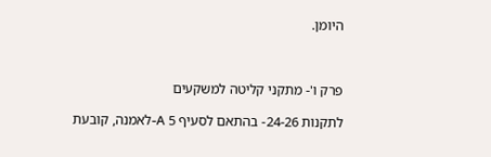היומן.



פרק ו'- מתקני קליטה למשקעים

לתקנות 24-26- בהתאם לסעיף 5 A-לאמנה, קובעת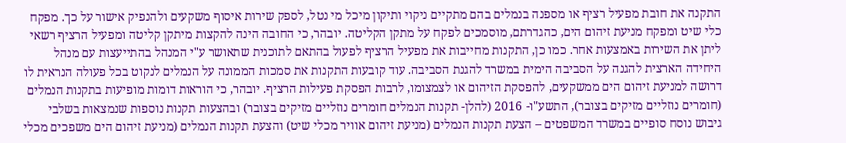התקנה את חובת מפעיל רציף או מספנה בנמלים בהם מתקיים ניקוי ותיקון מיכל מי נטל, לספק שירות איסוף משקעים ולהנפיק אישור על כך. מפקח כלי שיט ומפקח מניעת זיהום הים, כהגדרתם, מוסמכים לפקח על מתקן הקליטה. יובהר, כי החובה הינה להקצות מיתקן קליטה ומפעיל הרציף רשאי ליתן את השירות באמצעות אחר. כמו כן, התקנות מחייבות את מפעיל הרציף לפעול בהתאם לתוכנית שתאושר ע"י המנהל בהתייעצות עם מנהל היחידה הארצית להגנה על הסביבה הימית במשרד להגנת הסביבה. עוד קובעות התקנות את סמכות הממונה על הנמלים לנקוט בכל פעולה הנראית לו דרושה למניעת זיהום הים ממשקעים, להפסקת הזיהום או לצמצומו, לרבות הפסקת פעילות הרציף. יובהר, כי הוראות דומות מופיעות בתקנות הנמלים (חומרים נוזליים מזיקים בצובר), התשע"ו- 2016 (להלן- תקנות הנמלים חומרים נוזליים מזיקים בצובר) ובהצעות תקנות נוספות שנמצאות בשלבי גיבוש נוסח סופיים במשרד המשפטים – הצעת תקנות הנמלים (מניעת זיהום אוויר מכלי שיט) והצעת תקנות הנמלים (מניעת זיהום הים משפכים מכלי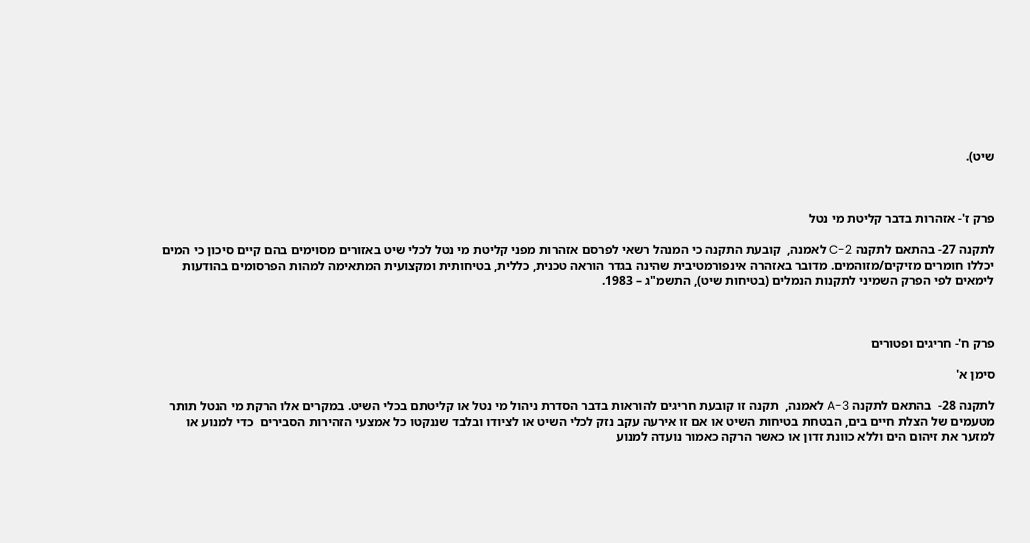שיט).



פרק ז'- אזהרות בדבר קליטת מי נטל

לתקנה 27- בהתאם לתקנה C-2 לאמנה,  קובעת התקנה כי המנהל רשאי לפרסם אזהרות מפני קליטת מי נטל לכלי שיט באזורים מסוימים בהם קיים סיכון כי המים יכללו חומרים מזיקים/מזוהמים. מדובר באזהרה אינפורמטיבית שהינה בגדר הוראה טכנית, כללית, בטיחותית ומקצועית המתאימה למהות הפרסומים בהודעות לימאים לפי הפרק השמיני לתקנות הנמלים (בטיחות שיט), התשמ"ג – 1983.



פרק ח'- חריגים ופטורים

סימן א'

לתקנה 28-  בהתאם לתקנה A-3 לאמנה,  תקנה זו קובעת חריגים להוראות בדבר הסדרת ניהול מי נטל או קליטתם בכלי השיט. במקרים אלו הרקת מי הנטל תותר מטעמים של הצלת חיים בים, הבטחת בטיחות השיט או אם זו אירעה עקב נזק לכלי השיט או לציודו ובלבד שננקטו כל אמצעי הזהירות הסבירים  כדי למנוע או למזער את זיהום הים וללא כוונת זדון או כאשר הרקה כאמור נועדה למנוע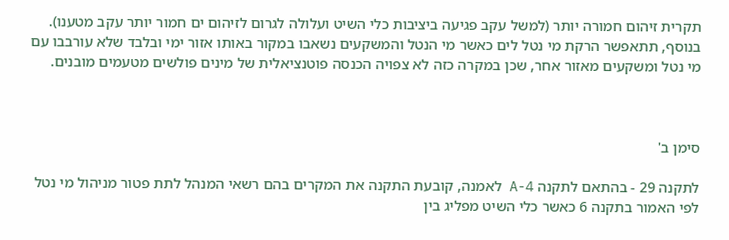תקרית זיהום חמורה יותר (למשל עקב פגיעה ביציבות כלי השיט ועלולה לגרום לזיהום ים חמור יותר עקב מטענו). בנוסף, תתאפשר הרקת מי נטל לים כאשר מי הנטל והמשקעים נשאבו במקור באותו אזור ימי ובלבד שלא עורבבו עם מי נטל ומשקעים מאזור אחר, שכן במקרה כזה לא צפויה הכנסה פוטנציאלית של מינים פולשים מטעמים מובנים.



סימן ב'

לתקנה 29 - בהתאם לתקנה A-4 לאמנה, קובעת התקנה את המקרים בהם רשאי המנהל לתת פטור מניהול מי נטל לפי האמור בתקנה 6 כאשר כלי השיט מפליג בין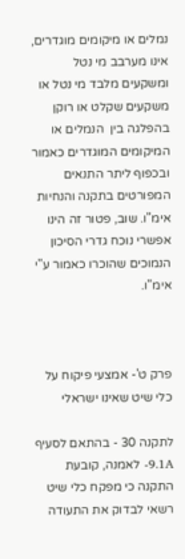נמלים או מיקומים מוגדרים, אינו מערבב מי נטל ומשקעים מלבד מי נטל או משקעים שקלט או רוקן בהפלגה בין  הנמלים או המיקומים המוגדרים כאמור ובכפוף ליתר התנאים המפורטים בתקנה והנחיות אימ"ו. שוב, פטור זה הינו אפשרי נוכח גדרי הסיכון הנמוכים שהוכרו כאמור ע"י אימ"ו.



פרק ט'- אמצעי פיקוח על כלי שיט שאינו ישראלי

לתקנה 30 - בהתאם לסעיף 9.1A- לאמנה, קובעת התקנה כי מפקח כלי שיט רשאי לבדוק את התעודה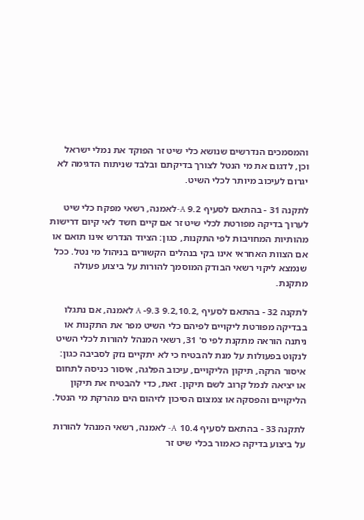והמסמכים הנדרשים שנושא כלי שיט זר הפוקד את נמלי ישראל  וכן, לדגום את מי הנטל לצורך בדיקתם ובלבד שניתוח הדגימה לא יגרום לעיכוב מיותר לכלי השיט.

לתקנה 31 - בהתאם לסעיף 9.2 A-לאמנה, רשאי מפקח כלי שיט לערוך בדיקה מפורטת לכלי שיט זר אם קיים חשד לאי קיום דרישות מהותיות המחויבות לפי התקנות, כגון: הציוד הנדרש אינו תואם או אם הצוות האחראי אינו בקי בנהלים הקשורים בניהול מי נטל. ככל שנמצא ליקוי רשאי הבודק המוסמך להורות על ביצוע פעולה מתקנת.

לתקנה 32 - בהתאם לסעיף ,9.2,10.2 9.3- A לאמנה, אם נתגלו בבדיקה מפורטת ליקויים לפיהם כלי השיט מפר את התקנות או ניתנה הוראה מתקנת לפי ס' 31, רשאי המנהל להורות לכלי השיט לנקוט בפעולות על מנת להבטיח כי לא יתקיים נזק לסביבה כגון: איסור הרקה, תיקון הליקויים, עיכוב הפלגה, איסור כניסה לתחום או יציאה לנמל קרוב לשם תיקון. זאת, כדי להבטיח את תיקון הליקויים והפסקה או צמצום הסיכון לזיהום הים מהרקת מי הנטל.

לתקנה 33 - בהתאם לסעיף 10.4 A- לאמנה, רשאי המנהל להורות על ביצוע בדיקה כאמור בכלי שיט זר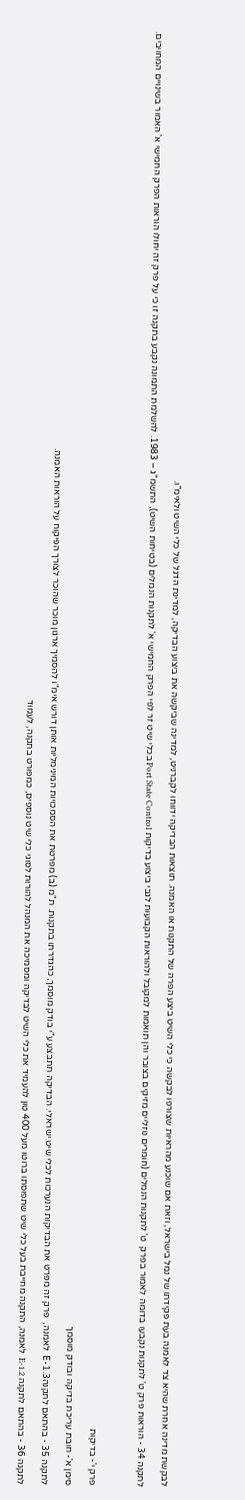לבקשת מדינה אחרת שהיא צד לאמנה בעת פקידתו של נמל בישראל, וזאת אם שוכנע מהראיות שצורפו לבקשה כי כלי השיט ביצע הפרה של התקנות או האמנה. תוצאות הבדיקה ידווחו לקברניט, למדינה שביקשה את ביצוע הבדיקה, למדינת הדגל של כלי השיט ולאימ"ו.

לתקנה 34 - הוראות פרק ט' לתקנות נקבעו בדומה לאמור בפרק  ט' לתקנות הנמלים (חומרים נוזליים מזיקים בצובר והן תואמות למקובל ולהוראות הקבועות לגבי ביצוע בדיקות Port State Control בכלי שיט זר לפי הפרק החמישי א' לתקנות הנמלים (בטיחות השיט), התשמ"ג – 1983. להשלמת התמונה נקבע בתקנה זו כי על פרק זה יחולו הוראות הפרק החמישי א' האמור בשינויים המחויבים.



פרק י'- בדיקות

סימן א'- חובת עריכת בדיקה ובודק מוסמך

לתקנה 35 - בהתאם לתקנהE-1.3  לאמנה,  פרק זה מפרט את הבדיקות הנערכות לכלי שיט ישראלי. הבדיקה תתבצע ע"י בודק מוסמך, כהגדרתו בתקנות. ת"מ (ב) מפרטת את הסמכויות המינימליות אותן דורש אימ"ו להסמיך ארגון מוכר שהוכר לצורך הפיקוח על הוראות האמנה.

לתקנה 36 - בהתאם לתקנה E-1.2  לאמנה, התקנה מחייבת בעל כלי שיט שתפוסתו ברוטו מעל 400 טון להעמיד את כלי השיט לבדיקה ומסמיכה את המנהל להורות לסוגי כלי שיט נוספים, כמפורט בתקנה, לעמוד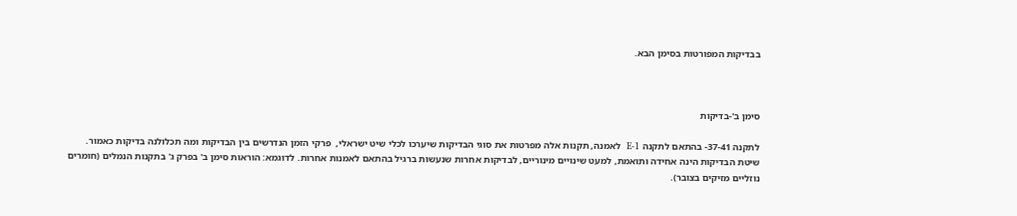בבדיקות המפורטות בסימן הבא.



סימן ב'-בדיקות

לתקנה 37-41- בהתאם לתקנה E-1  לאמנה, תקנות אלה מפרטות את סוגי הבדיקות שיערכו לכלי שיט ישראלי,  פרקי הזמן הנדרשים בין הבדיקות ומה תכלולנה בדיקות כאמור. שיטת הבדיקות הינה אחידה ותואמת, למעט שינויים מינוריים, לבדיקות אחרות שנעשות ברגיל בהתאם לאמנות אחרות. לדוגמא: הוראות סימן ב' בפרק ג' בתקנות הנמלים (חומרים נוזליים מזיקים בצובר).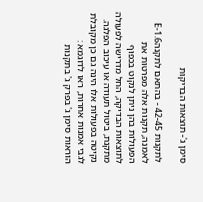סימן ג'- תוצאות הבדיקות

לתקנות 42-45 - בהתאם לתקנהE-1.6  לאמנה, תקנות אלה מפרטות את הפעולות בהן ניתן לנקוט בכפוף לתוצאות הבדיקה, החל מדרישה לפעולה מתקנת, ביטול תעודה או עיכוב הפלגה. נקיטה בפעולות אלו הינה גם כן מקובלת לגבי אמנות אחרות, ראו לדוגמא : הוראות סימן ג' בפרק ג' בתקנות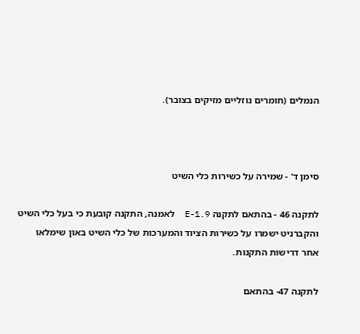הנמלים (חומרים נוזליים מזיקים בצובר).



סימן ד' - שמירה על כשירות כלי השיט

לתקנה 46 - בהתאם לתקנה E-1.9  לאמנה, התקנה קובעת כי בעל כלי השיט והקברניט ישמרו על כשירות הציוד והמערכות של כלי השיט באון שימלאו אחר דרישות התקנות.

לתקנה 47- בהתאם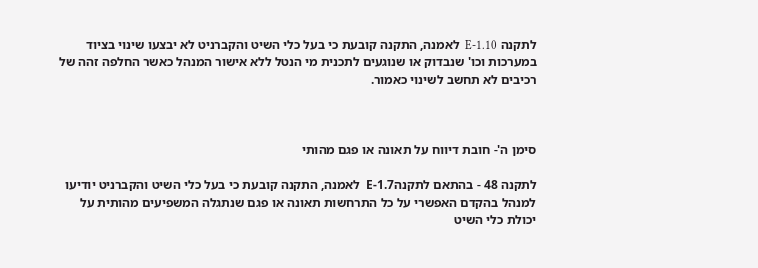לתקנה E-1.10  לאמנה, התקנה קובעת כי בעל כלי השיט והקברניט לא יבצעו שינוי בציוד במערכות וכו' שנבדוק או שנוגעים לתכנית מי הנטל ללא אישור המנהל כאשר החלפה זהה של רכיבים לא תחשב לשינוי כאמור.



סימן ה'- חובת דיווח על תאונה או פגם מהותי

לתקנה 48 - בהתאם לתקנהE-1.7  לאמנה, התקנה קובעת כי בעל כלי השיט והקברניט יודיעו למנהל בהקדם האפשרי על כל התרחשות תאונה או פגם שנתגלה המשפיעים מהותית על יכולת כלי השיט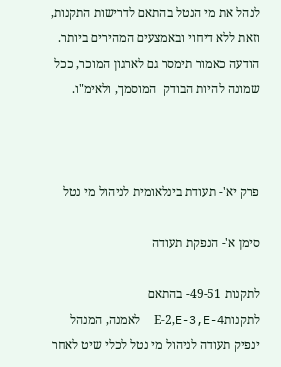לנהל את מי הנטל בהתאם לדרישות התקנות, וזאת ללא דיחוי ובאמצעים המהירים ביותר. הודעה כאמור תימסר גם לארגון המוכר, ככל שמונה להיות הבודק  המוסמך, ולאימ"ו.



פרק יא'- תעודת בינלאומית לניהול מי נטל

סימן א'- הנפקת תעודה

לתקנות 49-51- בהתאם לתקנותE-2,E-3,E-4  לאמנה, המנהל ינפיק תעודה לניהול מי נטל לכלי שיט לאחר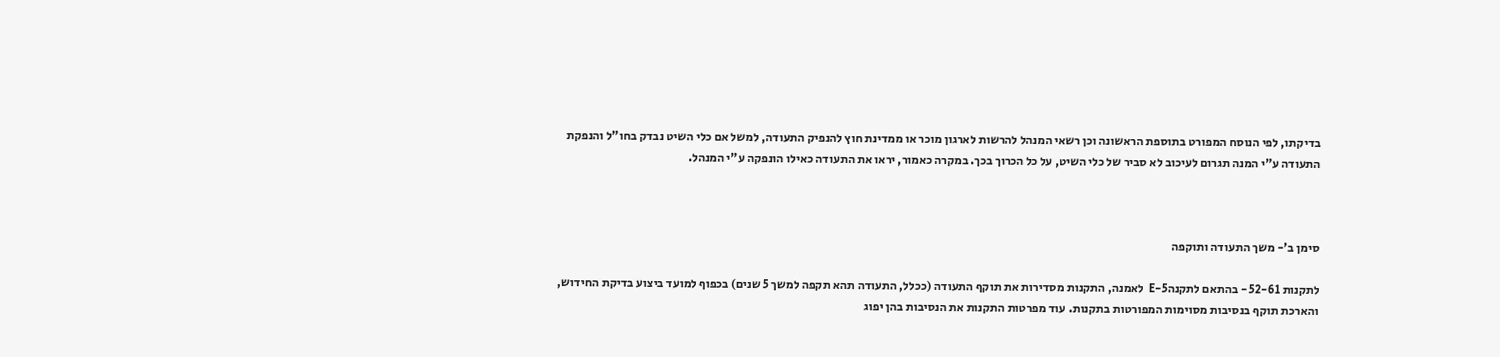בדיקתו, לפי הנוסח המפורט בתוספת הראשונה וכן רשאי המנהל להרשות לארגון מוכר או ממדינת חוץ להנפיק התעודה, למשל אם כלי השיט נבדק בחו"ל והנפקת התעודה ע"י המנה תגרום לעיכוב לא סביר של כלי השיט, על כל הכרוך בכך. במקרה כאמור, יראו את התעודה כאילו הונפקה ע"י המנהל.



סימן ב'- משך התעודה ותוקפה

לתקנות 52-61 - בהתאם לתקנהE-5  לאמנה, התקנות מסדירות את תוקף התעודה (ככלל, התעודה תהא תקפה למשך 5 שנים) בכפוף למועד ביצוע בדיקת החידוש, והארכת תוקף בנסיבות מסוימות המפורטות בתקנות. עוד מפרטות התקנות את הנסיבות בהן יפוג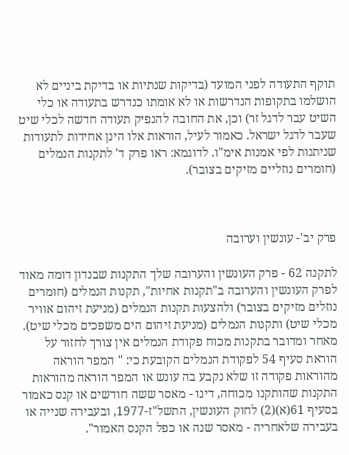תוקף התעודה לפני המועד (בדיקות שנתיות או בדיקת ביניים לא הושלמו בתקופות הנדרשות או לא אומתו כנדרש בתעודה או כלי השיט עבר לדגל זר) וכן, את החובה להנפיק תעודה חדשה לכלי שיט שעבר לדגל ישראל. כאמור לעיל, הוראות אלו הינן אחידות לתעודות שניתנות לפי אמנות אימ"ו. לדוגמא: ראו פרק ד' לתקנות הנמלים (חומרים נוזליים מזיקים בצובר).



פרק יב'- עונשין וערובה

לתקנה 62 - פרק העונשין והערובה שלך התקנות שבנדון דומה מאוד לפרק העונשין והערובה ב"תקנות אחיות", תקנות הנמלים (חומרים נוזלים מזיקים בצובר) ולהצעות תקנות הנמלים (מניעת זיהום אוויר מכלי שיט) ותקנות הנמלים (מניעת זיהום הים משפכים מכלי שיט). מאחר ומדובר בתקנות מכוח פקודת הנמלים אין צורך לחזור על הוראת סעיף 54 לפקודת הנמלים הקובעת כי: " המפר הוראה מהוראות פקודה זו שלא נקבע בה עונש או המפר הוראה מהוראות התקנות שהותקנו מכוחה, דינו - מאסר ששה חודשים או קנס כאמור בסעיף 61(א)(2) לחוק העונשין, התשל"ז-1977, ובעבירה שנייה או בעבירה שלאחריה - מאסר שנה או כפל הקנס האמור".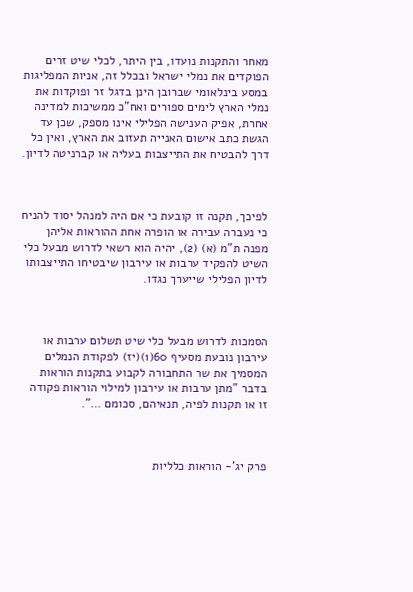מאחר והתקנות נועדו, בין היתר, לכלי שיט זרים הפוקדים את נמלי ישראל ובכלל זה, אניות המפליגות במסע בינלאומי שברובן הינן בדגל זר ופוקדות את נמלי הארץ לימים ספורים ואח"כ ממשיכות למדינה אחרת, אפיק הענישה הפלילי אינו מספק, שכן עד הגשת כתב אישום האנייה תעזוב את הארץ, ואין כל דרך להבטיח את התייצבות בעליה או קברניטה לדיון.



לפיכך, תקנה זו קובעת כי אם היה למנהל יסוד להניח כי נעברה עבירה או הופרה אחת ההוראות אליהן מפנה ת"מ (א) (2), יהיה הוא רשאי לדרוש מבעל כלי השיט להפקיד ערבות או עירבון שיבטיחו התייצבותו לדיון הפלילי שייערך נגדו.



הסמכות לדרוש מבעל כלי שיט תשלום ערבות או עירבון נובעת מסעיף 60(1)(יז) לפקודת הנמלים המסמיך את שר התחבורה לקבוע בתקנות הוראות בדבר "מתן ערבות או עירבון למילוי הוראות פקודה זו או תקנות לפיה, תנאיהם, סכומם …".



פרק יג'- הוראות כלליות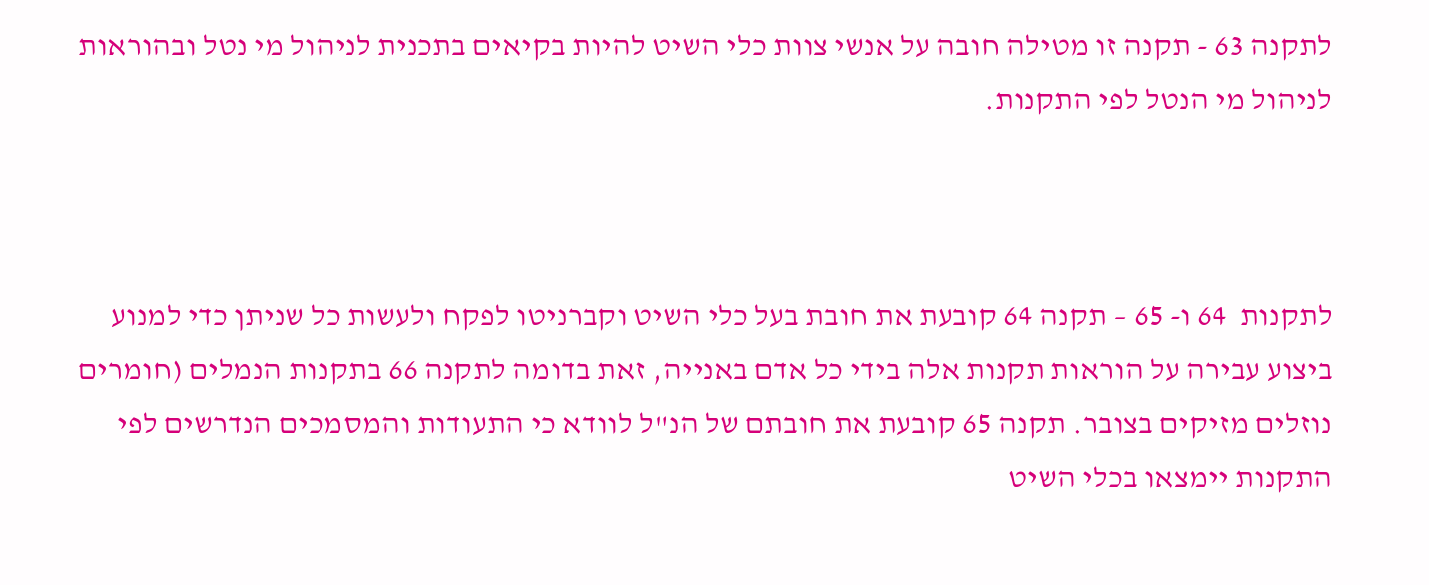לתקנה 63 - תקנה זו מטילה חובה על אנשי צוות כלי השיט להיות בקיאים בתכנית לניהול מי נטל ובהוראות לניהול מי הנטל לפי התקנות.



לתקנות  64 ו- 65 – תקנה 64 קובעת את חובת בעל כלי השיט וקברניטו לפקח ולעשות כל שניתן כדי למנוע ביצוע עבירה על הוראות תקנות אלה בידי כל אדם באנייה, זאת בדומה לתקנה 66 בתקנות הנמלים (חומרים נוזלים מזיקים בצובר. תקנה 65 קובעת את חובתם של הנ"ל לוודא כי התעודות והמסמכים הנדרשים לפי התקנות יימצאו בכלי השיט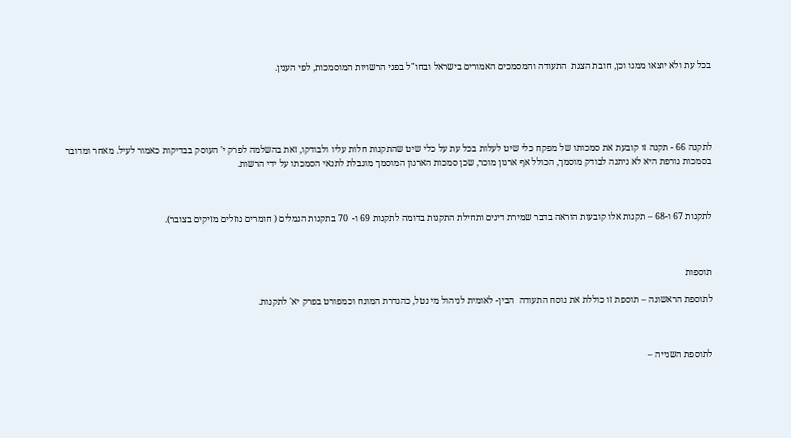בכל עת ולא יוצאו ממנו וכן, חובת הצגת  התעודה והמסמכים האמורים בישראל ובחו"ל בפני הרשויות המוסמכות, לפי הענין.





לתקנה 66 - תקנה זו קובעת את סמכותו של מפקח כלי שיט לעלות בכל עת על כלי שיט שהתקנות חלות עליו ולבודקו, זאת בהשלמה לפרק י' העוסק בבדיקות כאמור לעיל. מאחר ומדובר בסמכות גורפת היא לא ניתנה לבודק מוסמך, הכולל אף ארגון מוכר, שכן סמכות הארגון המוסמך מוגבלת לתנאי הסמכתו על ידי הרשות.



לתקנות 67 ו-68 – תקנות אלו קובעות הוראה בדבר שמירת דינים ותחילת התקנות בדומה לתקנות 69 ו-  70 בתקנות הנמלים ( חומרים נוזלים מזיקים בצובר).



תוספות

לתוספת הראשונה – תוספת זו כוללת את נוסח התעודה  הבין- לאומית לניהול מי נטל, כהגדרת המונח וכמפורט בפרק יא' לתקנות.



לתוספת השנייה –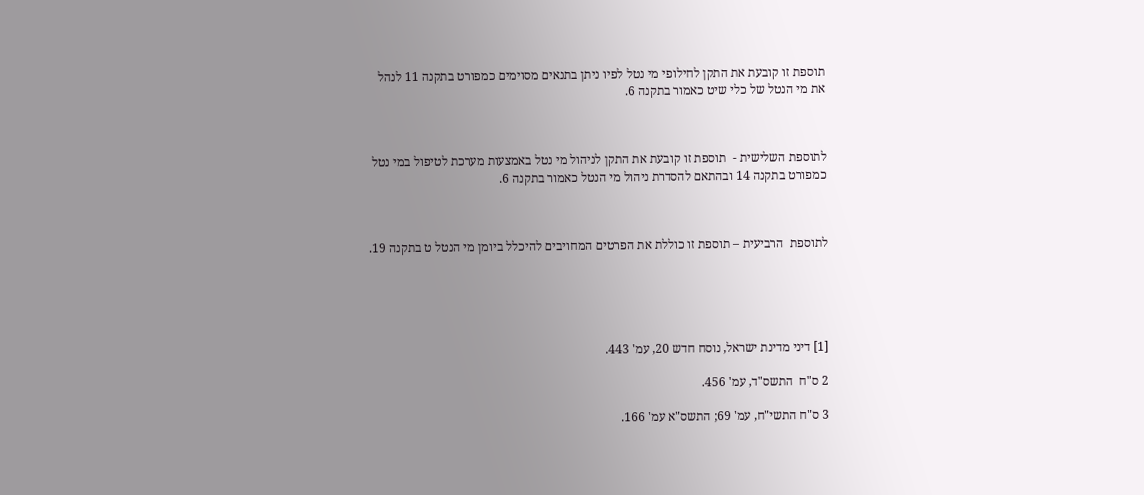תוספת זו קובעת את התקן לחילופי מי נטל לפיו ניתן בתנאים מסוימים כמפורט בתקנה 11 לנהל את מי הנטל של כלי שיט כאמור בתקנה 6.



לתוספת השלישית -  תוספת זו קובעת את התקן לניהול מי נטל באמצעות מערכת לטיפול במי נטל כמפורט בתקנה 14 ובהתאם להסדרת ניהול מי הנטל כאמור בתקנה 6.



לתוספת  הרביעית – תוספת זו כוללת את הפרטים המחויבים להיכלל ביומן מי הנטל ט בתקנה 19.





[1] דיני מדינת ישראל, נוסח חדש 20, עמ' 443.

2 ס"ח  התשס"ד, עמ' 456.

3 ס"ח התשי"ח, עמ' 69; התשס"א עמ' 166.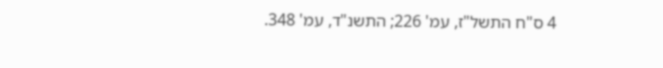4 ס"ח התשל"ז, עמ' 226; התשנ"ד, עמ' 348.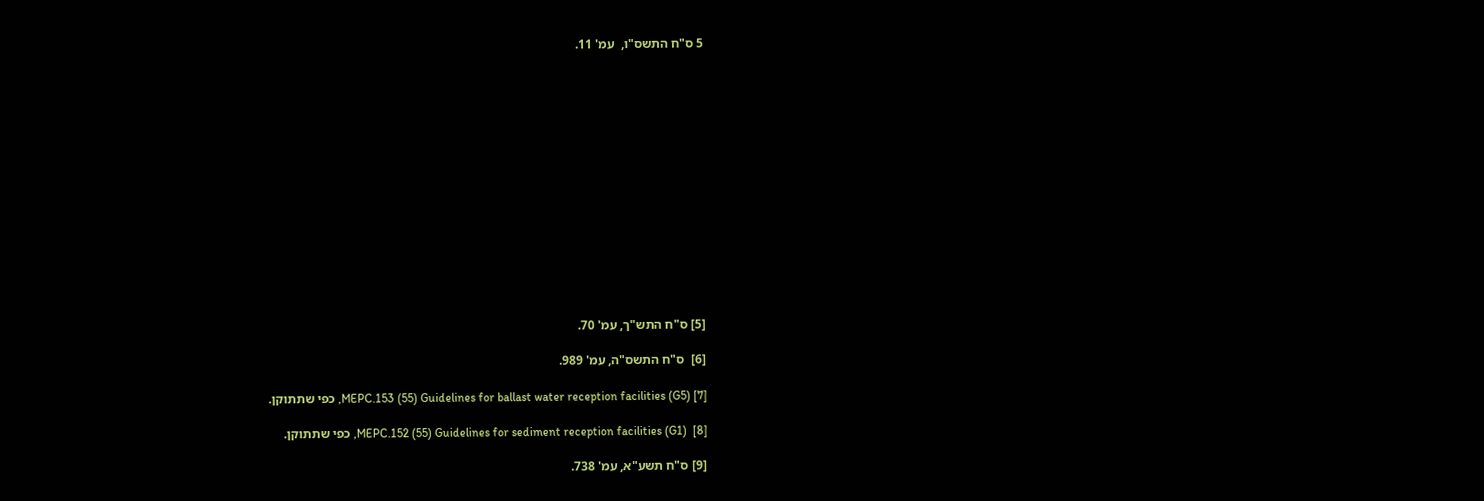5 ס"ח התשס"ו,  עמ' 11.















[5] ס"ח התש"ך, עמ' 70.

[6]  ס"ח התשס"ה, עמ' 989.

[7] MEPC.153 (55) Guidelines for ballast water reception facilities (G5), כפי שתתוקן.

[8]  MEPC.152 (55) Guidelines for sediment reception facilities (G1), כפי שתתוקן.

[9] ס"ח תשע"א, עמ' 738.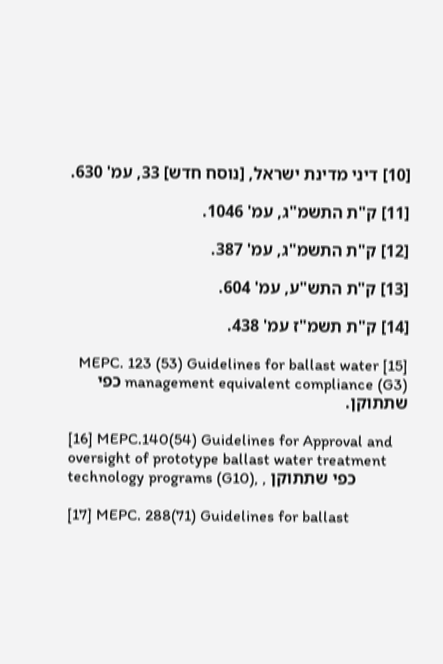[10] דיני מדינת ישראל, [נוסח חדש] 33, עמ' 630.

[11] ק"ת התשמ"ג, עמ' 1046.

[12] ק"ת התשמ"ג, עמ' 387.

[13] ק"ת התש"ע, עמ' 604.

[14] ק"ת תשמ"ז עמ' 438.

[15] MEPC. 123 (53) Guidelines for ballast water management equivalent compliance (G3) כפי שתתוקן.

[16] MEPC.140(54) Guidelines for Approval and oversight of prototype ballast water treatment technology programs (G10), , כפי שתתוקן

[17] MEPC. 288(71) Guidelines for ballast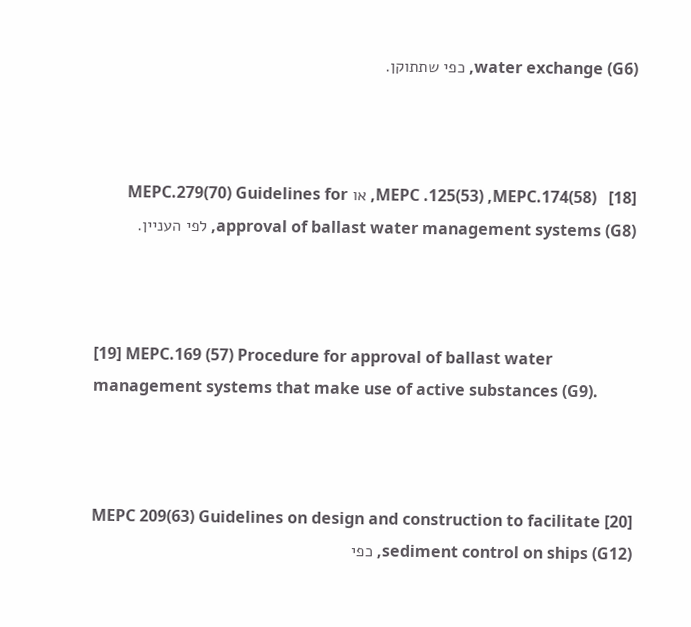water exchange (G6), כפי שתתוקן.



[18]   MEPC .125(53) ,MEPC.174(58), או MEPC.279(70) Guidelines for approval of ballast water management systems (G8), לפי העניין.



[19] MEPC.169 (57) Procedure for approval of ballast water management systems that make use of active substances (G9).



[20] MEPC 209(63) Guidelines on design and construction to facilitate sediment control on ships (G12), כפי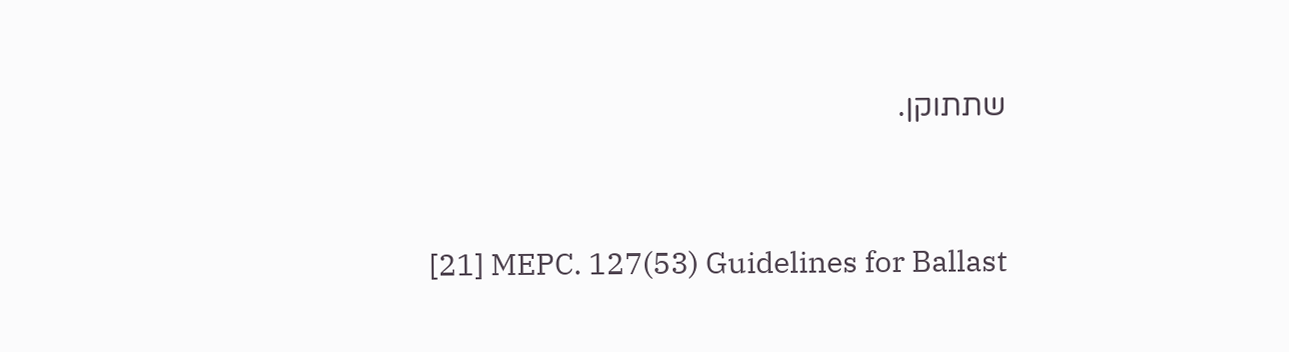שתתוקן.



[21] MEPC. 127(53) Guidelines for Ballast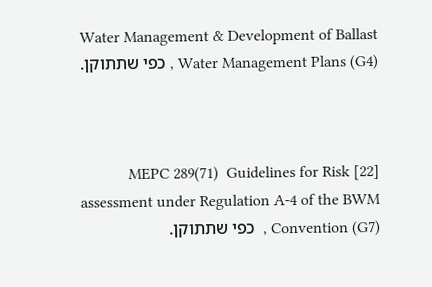Water Management & Development of Ballast Water Management Plans (G4) , כפי שתתוקן.



[22] MEPC 289(71)  Guidelines for Risk assessment under Regulation A-4 of the BWM Convention (G7) ,  כפי שתתוקן.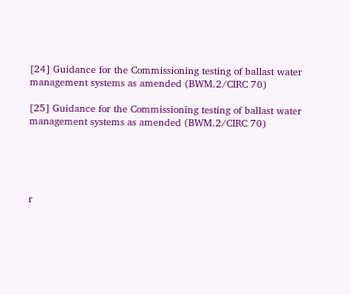[24] Guidance for the Commissioning testing of ballast water management systems as amended (BWM.2/CIRC 70)

[25] Guidance for the Commissioning testing of ballast water management systems as amended (BWM.2/CIRC 70)





r